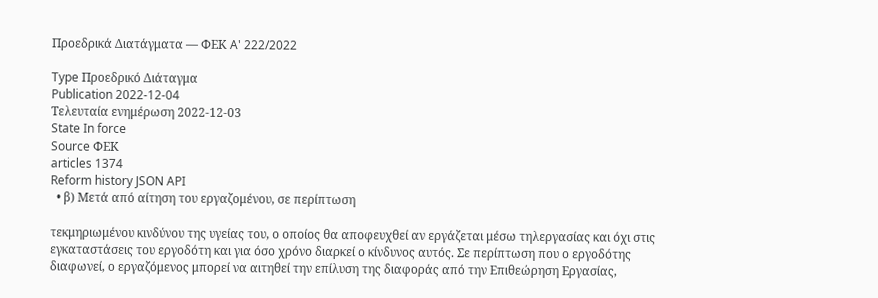Προεδρικά Διατάγματα — ΦΕΚ A' 222/2022

Type Προεδρικό Διάταγμα
Publication 2022-12-04
Τελευταία ενημέρωση 2022-12-03
State In force
Source ΦΕΚ
articles 1374
Reform history JSON API
  • β) Μετά από αίτηση του εργαζομένου, σε περίπτωση

τεκμηριωμένου κινδύνου της υγείας του, ο οποίος θα αποφευχθεί αν εργάζεται μέσω τηλεργασίας και όχι στις εγκαταστάσεις του εργοδότη και για όσο χρόνο διαρκεί ο κίνδυνος αυτός. Σε περίπτωση που ο εργοδότης διαφωνεί, ο εργαζόμενος μπορεί να αιτηθεί την επίλυση της διαφοράς από την Επιθεώρηση Εργασίας,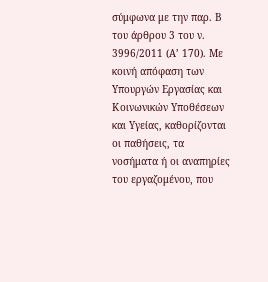σύμφωνα με την παρ. Β του άρθρου 3 του ν. 3996/2011 (Α’ 170). Με κοινή απόφαση των Υπουργών Εργασίας και Κοινωνικών Υποθέσεων και Υγείας, καθορίζονται οι παθήσεις, τα νοσήματα ή οι αναπηρίες του εργαζομένου, που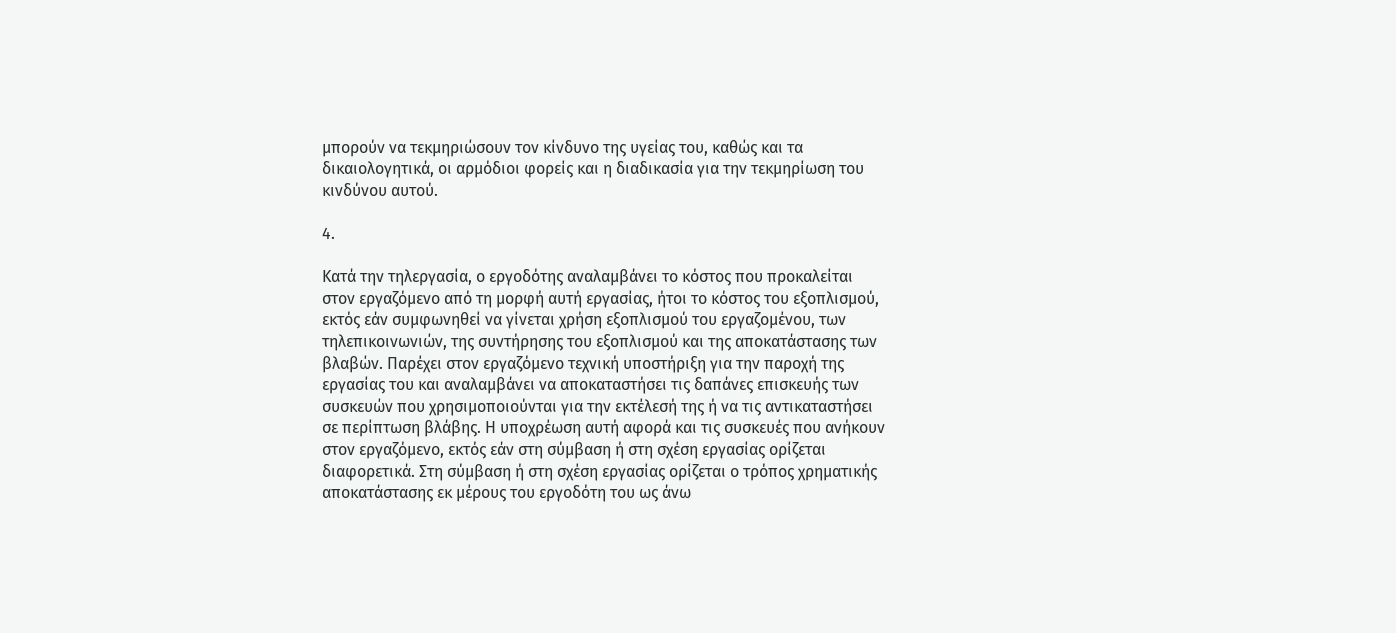μπορούν να τεκμηριώσουν τον κίνδυνο της υγείας του, καθώς και τα δικαιολογητικά, οι αρμόδιοι φορείς και η διαδικασία για την τεκμηρίωση του κινδύνου αυτού.

4.

Κατά την τηλεργασία, ο εργοδότης αναλαμβάνει το κόστος που προκαλείται στον εργαζόμενο από τη μορφή αυτή εργασίας, ήτοι το κόστος του εξοπλισμού, εκτός εάν συμφωνηθεί να γίνεται χρήση εξοπλισμού του εργαζομένου, των τηλεπικοινωνιών, της συντήρησης του εξοπλισμού και της αποκατάστασης των βλαβών. Παρέχει στον εργαζόμενο τεχνική υποστήριξη για την παροχή της εργασίας του και αναλαμβάνει να αποκαταστήσει τις δαπάνες επισκευής των συσκευών που χρησιμοποιούνται για την εκτέλεσή της ή να τις αντικαταστήσει σε περίπτωση βλάβης. Η υποχρέωση αυτή αφορά και τις συσκευές που ανήκουν στον εργαζόμενο, εκτός εάν στη σύμβαση ή στη σχέση εργασίας ορίζεται διαφορετικά. Στη σύμβαση ή στη σχέση εργασίας ορίζεται ο τρόπος χρηματικής αποκατάστασης εκ μέρους του εργοδότη του ως άνω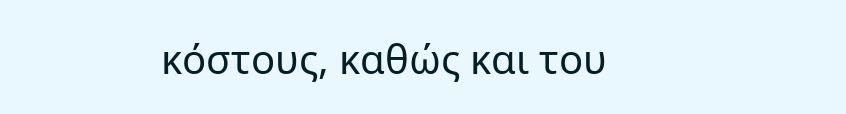κόστους, καθώς και του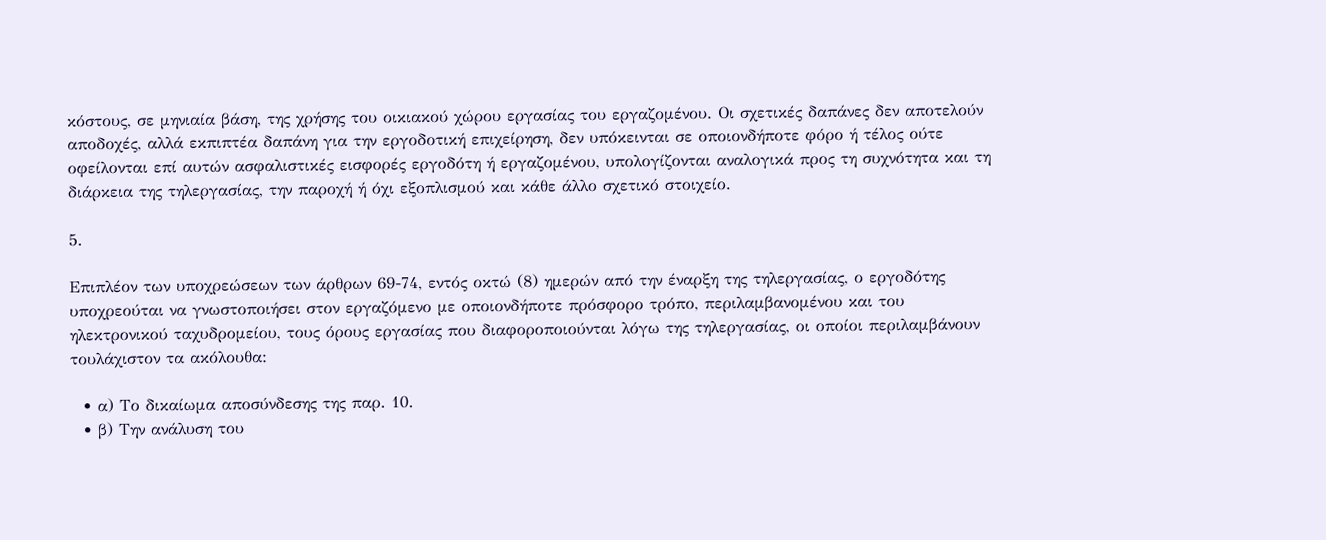κόστους, σε μηνιαία βάση, της χρήσης του οικιακού χώρου εργασίας του εργαζομένου. Οι σχετικές δαπάνες δεν αποτελούν αποδοχές, αλλά εκπιπτέα δαπάνη για την εργοδοτική επιχείρηση, δεν υπόκεινται σε οποιονδήποτε φόρο ή τέλος ούτε οφείλονται επί αυτών ασφαλιστικές εισφορές εργοδότη ή εργαζομένου, υπολογίζονται αναλογικά προς τη συχνότητα και τη διάρκεια της τηλεργασίας, την παροχή ή όχι εξοπλισμού και κάθε άλλο σχετικό στοιχείο.

5.

Επιπλέον των υποχρεώσεων των άρθρων 69-74, εντός οκτώ (8) ημερών από την έναρξη της τηλεργασίας, ο εργοδότης υποχρεούται να γνωστοποιήσει στον εργαζόμενο με οποιονδήποτε πρόσφορο τρόπο, περιλαμβανομένου και του ηλεκτρονικού ταχυδρομείου, τους όρους εργασίας που διαφοροποιούνται λόγω της τηλεργασίας, οι οποίοι περιλαμβάνουν τουλάχιστον τα ακόλουθα:

  • α) Το δικαίωμα αποσύνδεσης της παρ. 10.
  • β) Την ανάλυση του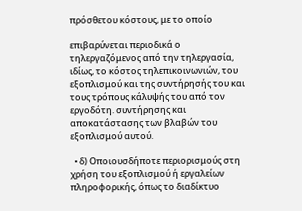πρόσθετου κόστους, με το οποίο

επιβαρύνεται περιοδικά ο τηλεργαζόμενος από την τηλεργασία, ιδίως, το κόστος τηλεπικοινωνιών, του εξοπλισμού και της συντήρησής του και τους τρόπους κάλυψής του από τον εργοδότη. συντήρησης και αποκατάστασης των βλαβών του εξοπλισμού αυτού.

  • δ) Οποιουσδήποτε περιορισμούς στη χρήση του εξοπλισμού ή εργαλείων πληροφορικής, όπως το διαδίκτυο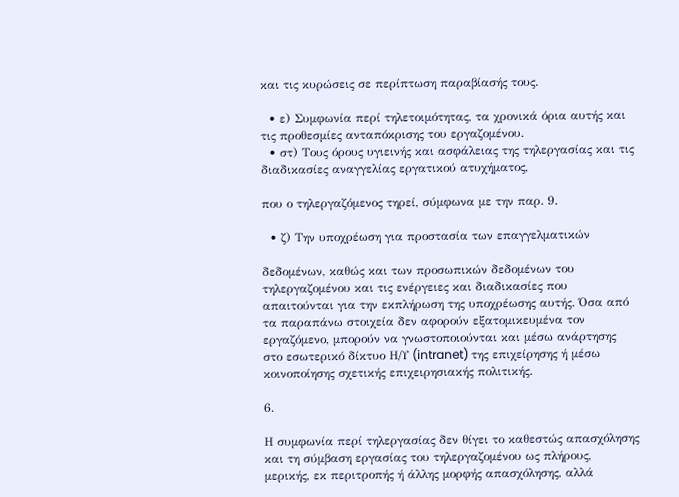και τις κυρώσεις σε περίπτωση παραβίασής τους.

  • ε) Συμφωνία περί τηλετοιμότητας, τα χρονικά όρια αυτής και τις προθεσμίες ανταπόκρισης του εργαζομένου.
  • στ) Τους όρους υγιεινής και ασφάλειας της τηλεργασίας και τις διαδικασίες αναγγελίας εργατικού ατυχήματος,

που ο τηλεργαζόμενος τηρεί, σύμφωνα με την παρ. 9.

  • ζ) Την υποχρέωση για προστασία των επαγγελματικών

δεδομένων, καθώς και των προσωπικών δεδομένων του τηλεργαζομένου και τις ενέργειες και διαδικασίες που απαιτούνται για την εκπλήρωση της υποχρέωσης αυτής. Όσα από τα παραπάνω στοιχεία δεν αφορούν εξατομικευμένα τον εργαζόμενο, μπορούν να γνωστοποιούνται και μέσω ανάρτησης στο εσωτερικό δίκτυο Η/Υ (intranet) της επιχείρησης ή μέσω κοινοποίησης σχετικής επιχειρησιακής πολιτικής.

6.

Η συμφωνία περί τηλεργασίας δεν θίγει το καθεστώς απασχόλησης και τη σύμβαση εργασίας του τηλεργαζομένου ως πλήρους, μερικής, εκ περιτροπής ή άλλης μορφής απασχόλησης, αλλά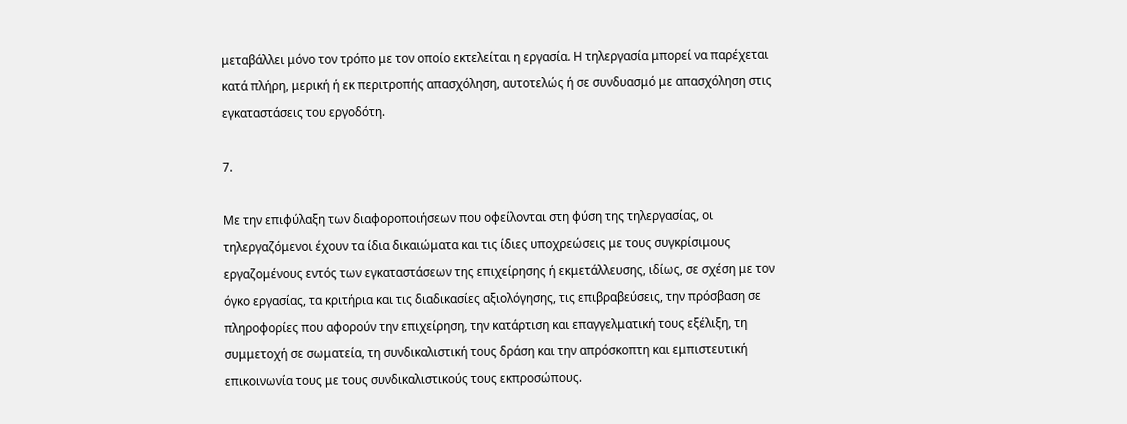μεταβάλλει μόνο τον τρόπο με τον οποίο εκτελείται η εργασία. Η τηλεργασία μπορεί να παρέχεται κατά πλήρη, μερική ή εκ περιτροπής απασχόληση, αυτοτελώς ή σε συνδυασμό με απασχόληση στις εγκαταστάσεις του εργοδότη.

7.

Με την επιφύλαξη των διαφοροποιήσεων που οφείλονται στη φύση της τηλεργασίας, οι τηλεργαζόμενοι έχουν τα ίδια δικαιώματα και τις ίδιες υποχρεώσεις με τους συγκρίσιμους εργαζομένους εντός των εγκαταστάσεων της επιχείρησης ή εκμετάλλευσης, ιδίως, σε σχέση με τον όγκο εργασίας, τα κριτήρια και τις διαδικασίες αξιολόγησης, τις επιβραβεύσεις, την πρόσβαση σε πληροφορίες που αφορούν την επιχείρηση, την κατάρτιση και επαγγελματική τους εξέλιξη, τη συμμετοχή σε σωματεία, τη συνδικαλιστική τους δράση και την απρόσκοπτη και εμπιστευτική επικοινωνία τους με τους συνδικαλιστικούς τους εκπροσώπους.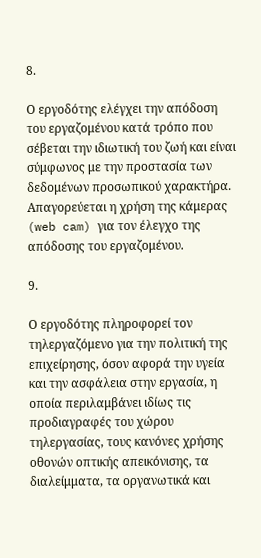8.

Ο εργοδότης ελέγχει την απόδοση του εργαζομένου κατά τρόπο που σέβεται την ιδιωτική του ζωή και είναι σύμφωνος με την προστασία των δεδομένων προσωπικού χαρακτήρα. Απαγορεύεται η χρήση της κάμερας (web cam) για τον έλεγχο της απόδοσης του εργαζομένου.

9.

Ο εργοδότης πληροφορεί τον τηλεργαζόμενο για την πολιτική της επιχείρησης, όσον αφορά την υγεία και την ασφάλεια στην εργασία, η οποία περιλαμβάνει ιδίως τις προδιαγραφές του χώρου τηλεργασίας, τους κανόνες χρήσης οθονών οπτικής απεικόνισης, τα διαλείμματα, τα οργανωτικά και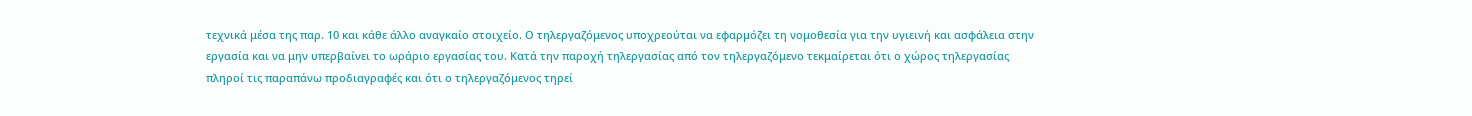τεχνικά μέσα της παρ. 10 και κάθε άλλο αναγκαίο στοιχείο. Ο τηλεργαζόμενος υποχρεούται να εφαρμόζει τη νομοθεσία για την υγιεινή και ασφάλεια στην εργασία και να μην υπερβαίνει το ωράριο εργασίας του. Κατά την παροχή τηλεργασίας από τον τηλεργαζόμενο τεκμαίρεται ότι ο χώρος τηλεργασίας πληροί τις παραπάνω προδιαγραφές και ότι ο τηλεργαζόμενος τηρεί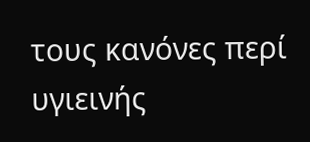τους κανόνες περί υγιεινής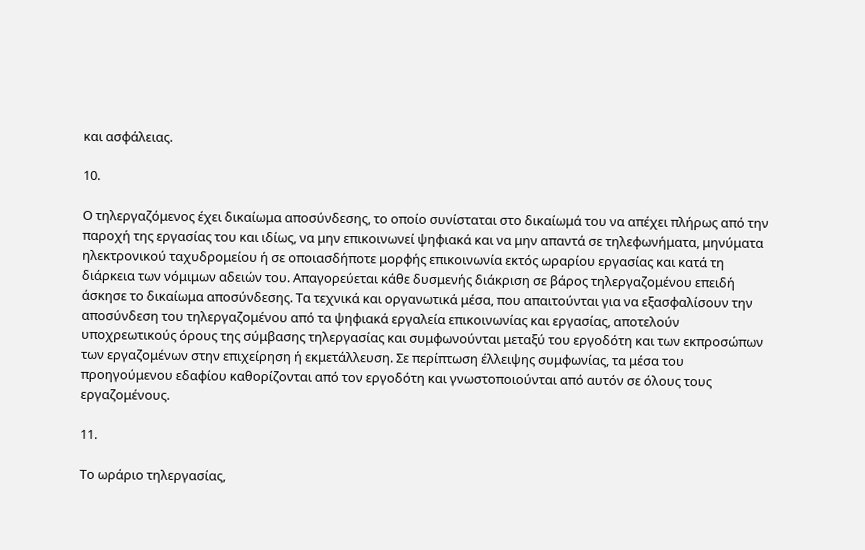και ασφάλειας.

10.

Ο τηλεργαζόμενος έχει δικαίωμα αποσύνδεσης, το οποίο συνίσταται στο δικαίωμά του να απέχει πλήρως από την παροχή της εργασίας του και ιδίως, να μην επικοινωνεί ψηφιακά και να μην απαντά σε τηλεφωνήματα, μηνύματα ηλεκτρονικού ταχυδρομείου ή σε οποιασδήποτε μορφής επικοινωνία εκτός ωραρίου εργασίας και κατά τη διάρκεια των νόμιμων αδειών του. Απαγορεύεται κάθε δυσμενής διάκριση σε βάρος τηλεργαζομένου επειδή άσκησε το δικαίωμα αποσύνδεσης. Τα τεχνικά και οργανωτικά μέσα, που απαιτούνται για να εξασφαλίσουν την αποσύνδεση του τηλεργαζομένου από τα ψηφιακά εργαλεία επικοινωνίας και εργασίας, αποτελούν υποχρεωτικούς όρους της σύμβασης τηλεργασίας και συμφωνούνται μεταξύ του εργοδότη και των εκπροσώπων των εργαζομένων στην επιχείρηση ή εκμετάλλευση. Σε περίπτωση έλλειψης συμφωνίας, τα μέσα του προηγούμενου εδαφίου καθορίζονται από τον εργοδότη και γνωστοποιούνται από αυτόν σε όλους τους εργαζομένους.

11.

Το ωράριο τηλεργασίας,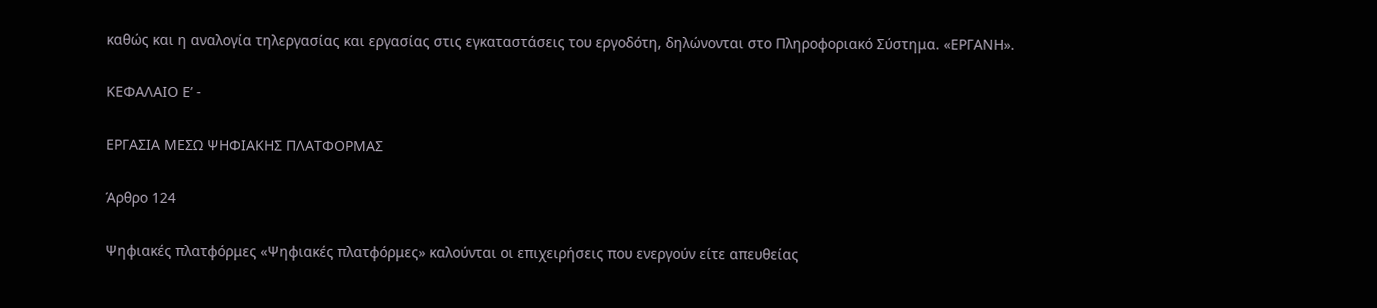καθώς και η αναλογία τηλεργασίας και εργασίας στις εγκαταστάσεις του εργοδότη, δηλώνονται στο Πληροφοριακό Σύστημα. «ΕΡΓΑΝΗ».

ΚΕΦΑΛΑΙΟ Ε’ -

ΕΡΓΑΣΙΑ ΜΕΣΩ ΨΗΦΙΑΚΗΣ ΠΛΑΤΦΟΡΜΑΣ

Άρθρο 124

Ψηφιακές πλατφόρμες «Ψηφιακές πλατφόρμες» καλούνται οι επιχειρήσεις που ενεργούν είτε απευθείας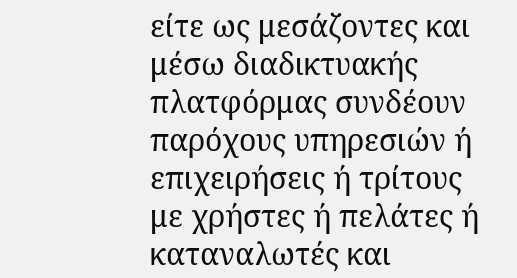είτε ως μεσάζοντες και μέσω διαδικτυακής πλατφόρμας συνδέουν παρόχους υπηρεσιών ή επιχειρήσεις ή τρίτους με χρήστες ή πελάτες ή καταναλωτές και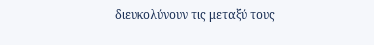διευκολύνουν τις μεταξύ τους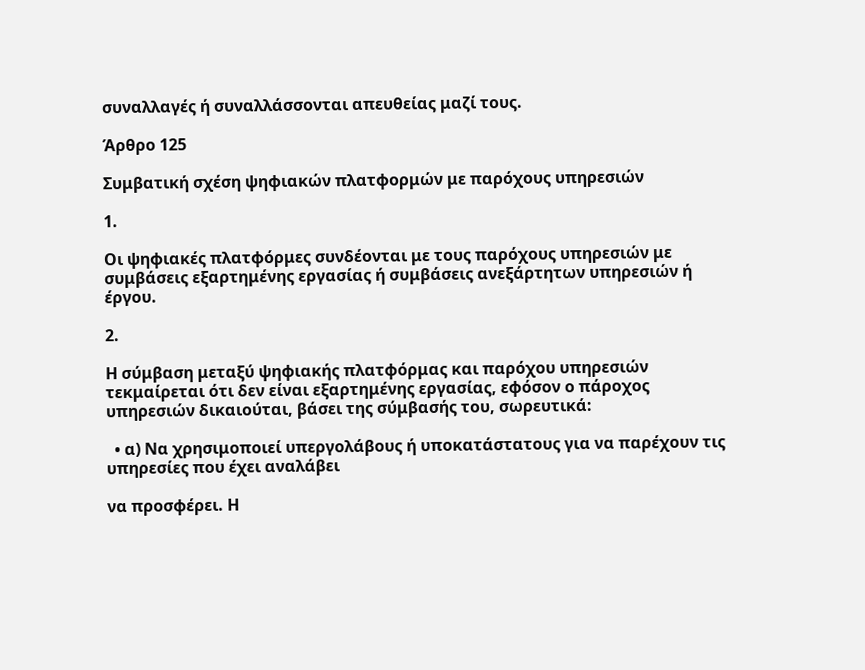συναλλαγές ή συναλλάσσονται απευθείας μαζί τους.

Άρθρο 125

Συμβατική σχέση ψηφιακών πλατφορμών με παρόχους υπηρεσιών

1.

Οι ψηφιακές πλατφόρμες συνδέονται με τους παρόχους υπηρεσιών με συμβάσεις εξαρτημένης εργασίας ή συμβάσεις ανεξάρτητων υπηρεσιών ή έργου.

2.

Η σύμβαση μεταξύ ψηφιακής πλατφόρμας και παρόχου υπηρεσιών τεκμαίρεται ότι δεν είναι εξαρτημένης εργασίας, εφόσον ο πάροχος υπηρεσιών δικαιούται, βάσει της σύμβασής του, σωρευτικά:

  • α) Να χρησιμοποιεί υπεργολάβους ή υποκατάστατους για να παρέχουν τις υπηρεσίες που έχει αναλάβει

να προσφέρει. Η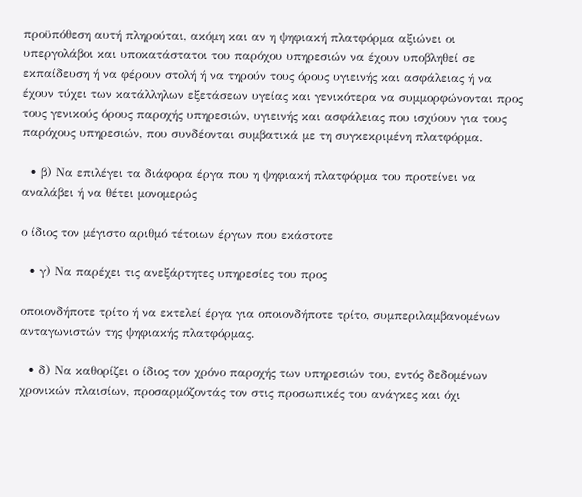προϋπόθεση αυτή πληρούται, ακόμη και αν η ψηφιακή πλατφόρμα αξιώνει οι υπεργολάβοι και υποκατάστατοι του παρόχου υπηρεσιών να έχουν υποβληθεί σε εκπαίδευση ή να φέρουν στολή ή να τηρούν τους όρους υγιεινής και ασφάλειας ή να έχουν τύχει των κατάλληλων εξετάσεων υγείας και γενικότερα να συμμορφώνονται προς τους γενικούς όρους παροχής υπηρεσιών, υγιεινής και ασφάλειας που ισχύουν για τους παρόχους υπηρεσιών, που συνδέονται συμβατικά με τη συγκεκριμένη πλατφόρμα.

  • β) Να επιλέγει τα διάφορα έργα που η ψηφιακή πλατφόρμα του προτείνει να αναλάβει ή να θέτει μονομερώς

ο ίδιος τον μέγιστο αριθμό τέτοιων έργων που εκάστοτε

  • γ) Να παρέχει τις ανεξάρτητες υπηρεσίες του προς

οποιονδήποτε τρίτο ή να εκτελεί έργα για οποιονδήποτε τρίτο, συμπεριλαμβανομένων ανταγωνιστών της ψηφιακής πλατφόρμας.

  • δ) Να καθορίζει ο ίδιος τον χρόνο παροχής των υπηρεσιών του, εντός δεδομένων χρονικών πλαισίων, προσαρμόζοντάς τον στις προσωπικές του ανάγκες και όχι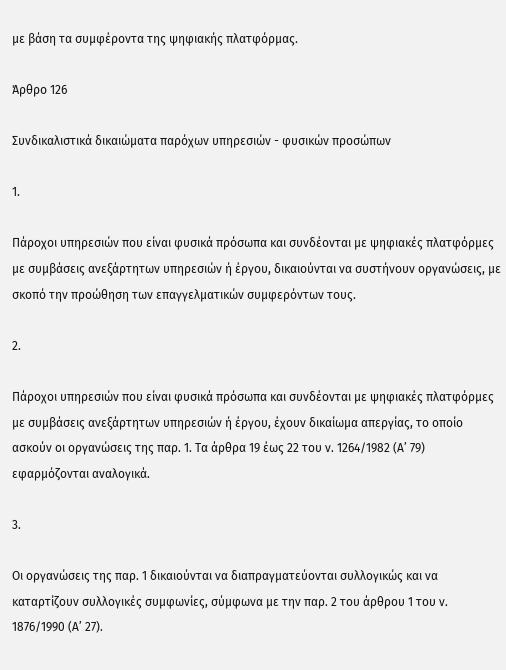με βάση τα συμφέροντα της ψηφιακής πλατφόρμας.

Άρθρο 126

Συνδικαλιστικά δικαιώματα παρόχων υπηρεσιών - φυσικών προσώπων

1.

Πάροχοι υπηρεσιών που είναι φυσικά πρόσωπα και συνδέονται με ψηφιακές πλατφόρμες με συμβάσεις ανεξάρτητων υπηρεσιών ή έργου, δικαιούνται να συστήνουν οργανώσεις, με σκοπό την προώθηση των επαγγελματικών συμφερόντων τους.

2.

Πάροχοι υπηρεσιών που είναι φυσικά πρόσωπα και συνδέονται με ψηφιακές πλατφόρμες με συμβάσεις ανεξάρτητων υπηρεσιών ή έργου, έχουν δικαίωμα απεργίας, το οποίο ασκούν οι οργανώσεις της παρ. 1. Τα άρθρα 19 έως 22 του ν. 1264/1982 (Α’ 79) εφαρμόζονται αναλογικά.

3.

Οι οργανώσεις της παρ. 1 δικαιούνται να διαπραγματεύονται συλλογικώς και να καταρτίζουν συλλογικές συμφωνίες, σύμφωνα με την παρ. 2 του άρθρου 1 του ν. 1876/1990 (Α’ 27).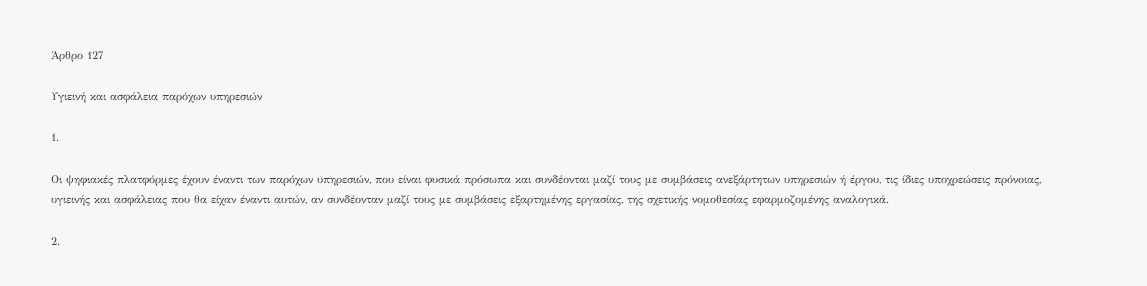Άρθρο 127

Υγιεινή και ασφάλεια παρόχων υπηρεσιών

1.

Οι ψηφιακές πλατφόρμες έχουν έναντι των παρόχων υπηρεσιών, που είναι φυσικά πρόσωπα και συνδέονται μαζί τους με συμβάσεις ανεξάρτητων υπηρεσιών ή έργου, τις ίδιες υποχρεώσεις πρόνοιας, υγιεινής και ασφάλειας που θα είχαν έναντι αυτών, αν συνδέονταν μαζί τους με συμβάσεις εξαρτημένης εργασίας, της σχετικής νομοθεσίας εφαρμοζομένης αναλογικά.

2.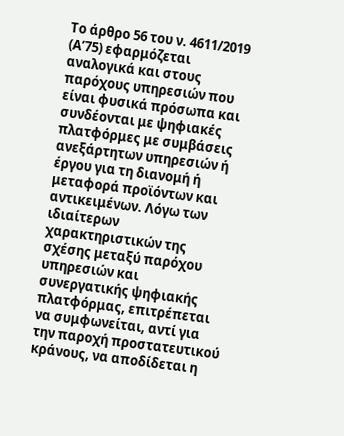Το άρθρο 56 του ν. 4611/2019 (Α’75) εφαρμόζεται αναλογικά και στους παρόχους υπηρεσιών που είναι φυσικά πρόσωπα και συνδέονται με ψηφιακές πλατφόρμες με συμβάσεις ανεξάρτητων υπηρεσιών ή έργου για τη διανομή ή μεταφορά προϊόντων και αντικειμένων. Λόγω των ιδιαίτερων χαρακτηριστικών της σχέσης μεταξύ παρόχου υπηρεσιών και συνεργατικής ψηφιακής πλατφόρμας, επιτρέπεται να συμφωνείται, αντί για την παροχή προστατευτικού κράνους, να αποδίδεται η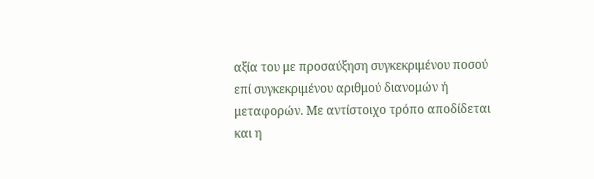αξία του με προσαύξηση συγκεκριμένου ποσού επί συγκεκριμένου αριθμού διανομών ή μεταφορών. Με αντίστοιχο τρόπο αποδίδεται και η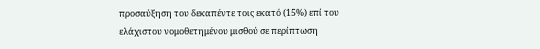προσαύξηση του δεκαπέντε τοις εκατό (15%) επί του ελάχιστου νομοθετημένου μισθού σε περίπτωση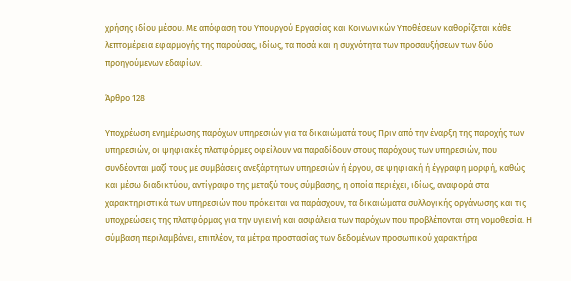χρήσης ιδίου μέσου. Με απόφαση του Υπουργού Εργασίας και Κοινωνικών Υποθέσεων καθορίζεται κάθε λεπτομέρεια εφαρμογής της παρούσας, ιδίως, τα ποσά και η συχνότητα των προσαυξήσεων των δύο προηγούμενων εδαφίων.

Άρθρο 128

Υποχρέωση ενημέρωσης παρόχων υπηρεσιών για τα δικαιώματά τους Πριν από την έναρξη της παροχής των υπηρεσιών, οι ψηφιακές πλατφόρμες οφείλουν να παραδίδουν στους παρόχους των υπηρεσιών, που συνδέονται μαζί τους με συμβάσεις ανεξάρτητων υπηρεσιών ή έργου, σε ψηφιακή ή έγγραφη μορφή, καθώς και μέσω διαδικτύου, αντίγραφο της μεταξύ τους σύμβασης, η οποία περιέχει, ιδίως, αναφορά στα χαρακτηριστικά των υπηρεσιών που πρόκειται να παράσχουν, τα δικαιώματα συλλογικής οργάνωσης και τις υποχρεώσεις της πλατφόρμας για την υγιεινή και ασφάλεια των παρόχων που προβλέπονται στη νομοθεσία. Η σύμβαση περιλαμβάνει, επιπλέον, τα μέτρα προστασίας των δεδομένων προσωπικού χαρακτήρα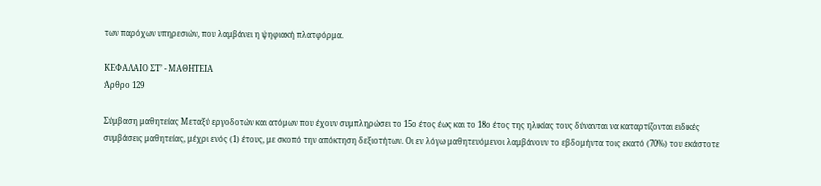των παρόχων υπηρεσιών, που λαμβάνει η ψηφιακή πλατφόρμα.

ΚΕΦΑΛΑΙΟ ΣΤ’ - ΜΑΘΗΤΕΙΑ
Άρθρο 129

Σύμβαση μαθητείας Μεταξύ εργοδοτών και ατόμων που έχουν συμπληρώσει το 15ο έτος έως και το 18ο έτος της ηλικίας τους δύνανται να καταρτίζονται ειδικές συμβάσεις μαθητείας, μέχρι ενός (1) έτους, με σκοπό την απόκτηση δεξιοτήτων. Οι εν λόγω μαθητευόμενοι λαμβάνουν το εβδομήντα τοις εκατό (70%) του εκάστοτε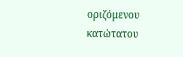οριζόμενου κατώτατου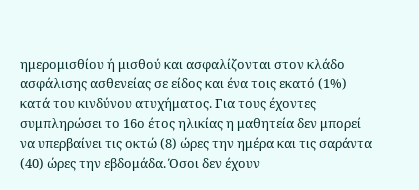ημερομισθίου ή μισθού και ασφαλίζονται στον κλάδο ασφάλισης ασθενείας σε είδος και ένα τοις εκατό (1%) κατά του κινδύνου ατυχήματος. Για τους έχοντες συμπληρώσει το 16ο έτος ηλικίας η μαθητεία δεν μπορεί να υπερβαίνει τις οκτώ (8) ώρες την ημέρα και τις σαράντα (40) ώρες την εβδομάδα. Όσοι δεν έχουν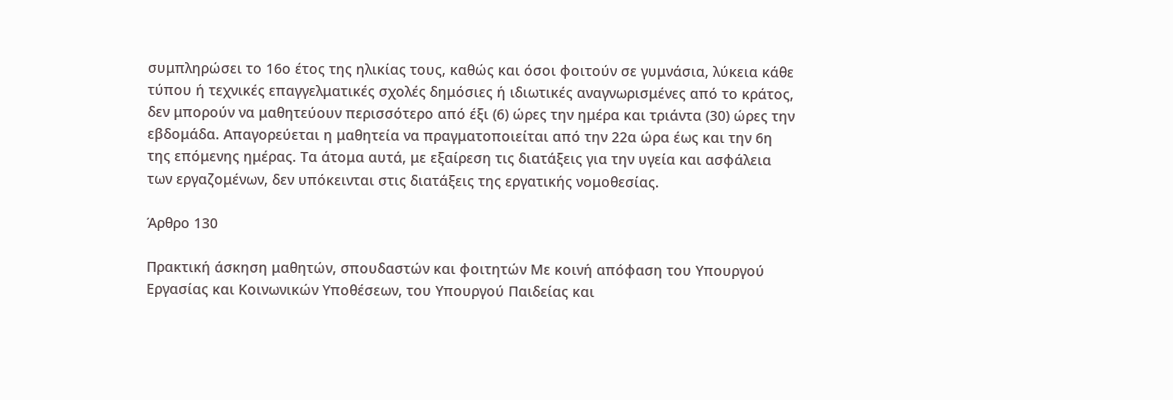συμπληρώσει το 16ο έτος της ηλικίας τους, καθώς και όσοι φοιτούν σε γυμνάσια, λύκεια κάθε τύπου ή τεχνικές επαγγελματικές σχολές δημόσιες ή ιδιωτικές αναγνωρισμένες από το κράτος, δεν μπορούν να μαθητεύουν περισσότερο από έξι (6) ώρες την ημέρα και τριάντα (30) ώρες την εβδομάδα. Απαγορεύεται η μαθητεία να πραγματοποιείται από την 22α ώρα έως και την 6η της επόμενης ημέρας. Τα άτομα αυτά, με εξαίρεση τις διατάξεις για την υγεία και ασφάλεια των εργαζομένων, δεν υπόκεινται στις διατάξεις της εργατικής νομοθεσίας.

Άρθρο 130

Πρακτική άσκηση μαθητών, σπουδαστών και φοιτητών Με κοινή απόφαση του Υπουργού Εργασίας και Κοινωνικών Υποθέσεων, του Υπουργού Παιδείας και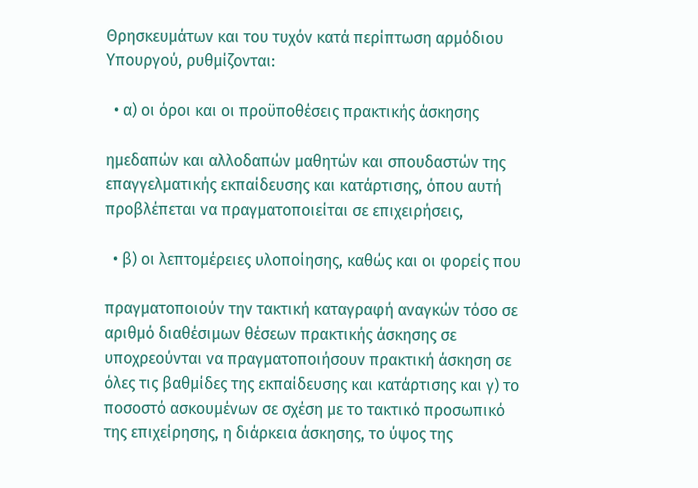Θρησκευμάτων και του τυχόν κατά περίπτωση αρμόδιου Υπουργού, ρυθμίζονται:

  • α) οι όροι και οι προϋποθέσεις πρακτικής άσκησης

ημεδαπών και αλλοδαπών μαθητών και σπουδαστών της επαγγελματικής εκπαίδευσης και κατάρτισης, όπου αυτή προβλέπεται να πραγματοποιείται σε επιχειρήσεις,

  • β) οι λεπτομέρειες υλοποίησης, καθώς και οι φορείς που

πραγματοποιούν την τακτική καταγραφή αναγκών τόσο σε αριθμό διαθέσιμων θέσεων πρακτικής άσκησης σε υποχρεούνται να πραγματοποιήσουν πρακτική άσκηση σε όλες τις βαθμίδες της εκπαίδευσης και κατάρτισης και γ) το ποσοστό ασκουμένων σε σχέση με το τακτικό προσωπικό της επιχείρησης, η διάρκεια άσκησης, το ύψος της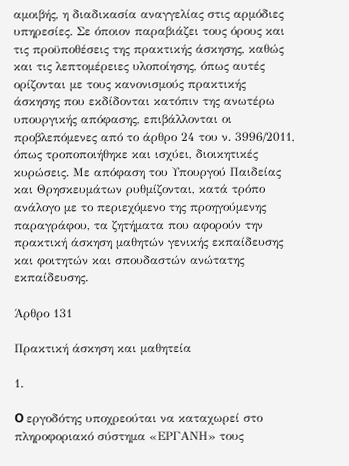αμοιβής, η διαδικασία αναγγελίας στις αρμόδιες υπηρεσίες. Σε όποιον παραβιάζει τους όρους και τις προϋποθέσεις της πρακτικής άσκησης, καθώς και τις λεπτομέρειες υλοποίησης, όπως αυτές ορίζονται με τους κανονισμούς πρακτικής άσκησης που εκδίδονται κατόπιν της ανωτέρω υπουργικής απόφασης, επιβάλλονται οι προβλεπόμενες από το άρθρο 24 του ν. 3996/2011, όπως τροποποιήθηκε και ισχύει, διοικητικές κυρώσεις. Με απόφαση του Υπουργού Παιδείας και Θρησκευμάτων ρυθμίζονται, κατά τρόπο ανάλογο με το περιεχόμενο της προηγούμενης παραγράφου, τα ζητήματα που αφορούν την πρακτική άσκηση μαθητών γενικής εκπαίδευσης και φοιτητών και σπουδαστών ανώτατης εκπαίδευσης.

Άρθρο 131

Πρακτική άσκηση και μαθητεία

1.

O εργοδότης υποχρεούται να καταχωρεί στο πληροφοριακό σύστημα «ΕΡΓΑΝΗ» τους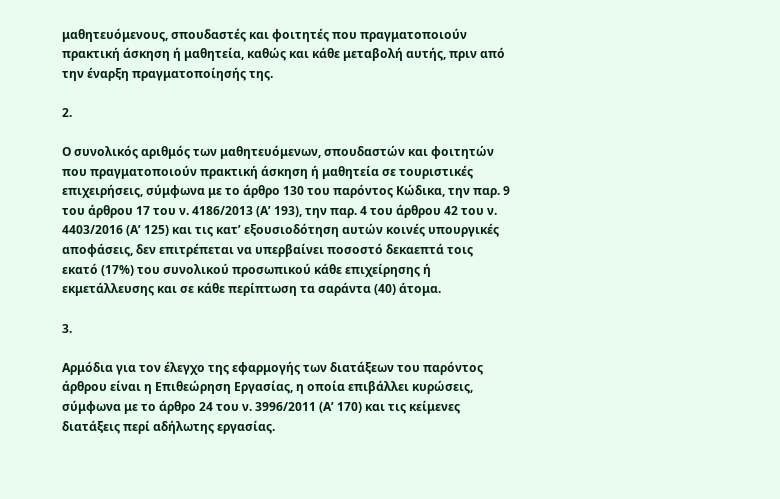μαθητευόμενους, σπουδαστές και φοιτητές που πραγματοποιούν πρακτική άσκηση ή μαθητεία, καθώς και κάθε μεταβολή αυτής, πριν από την έναρξη πραγματοποίησής της.

2.

Ο συνολικός αριθμός των μαθητευόμενων, σπουδαστών και φοιτητών που πραγματοποιούν πρακτική άσκηση ή μαθητεία σε τουριστικές επιχειρήσεις, σύμφωνα με το άρθρο 130 του παρόντος Κώδικα, την παρ. 9 του άρθρου 17 του ν. 4186/2013 (Α’ 193), την παρ. 4 του άρθρου 42 του ν. 4403/2016 (Α’ 125) και τις κατ’ εξουσιοδότηση αυτών κοινές υπουργικές αποφάσεις, δεν επιτρέπεται να υπερβαίνει ποσοστό δεκαεπτά τοις εκατό (17%) του συνολικού προσωπικού κάθε επιχείρησης ή εκμετάλλευσης και σε κάθε περίπτωση τα σαράντα (40) άτομα.

3.

Αρμόδια για τον έλεγχο της εφαρμογής των διατάξεων του παρόντος άρθρου είναι η Επιθεώρηση Εργασίας, η οποία επιβάλλει κυρώσεις, σύμφωνα με το άρθρο 24 του ν. 3996/2011 (Α’ 170) και τις κείμενες διατάξεις περί αδήλωτης εργασίας.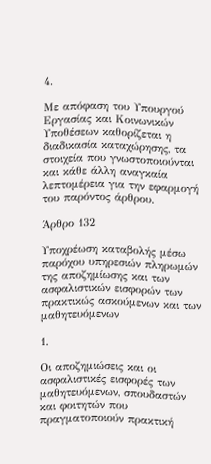4.

Με απόφαση του Υπουργού Εργασίας και Κοινωνικών Υποθέσεων καθορίζεται η διαδικασία καταχώρησης, τα στοιχεία που γνωστοποιούνται και κάθε άλλη αναγκαία λεπτομέρεια για την εφαρμογή του παρόντος άρθρου.

Άρθρο 132

Υποχρέωση καταβολής μέσω παρόχου υπηρεσιών πληρωμών της αποζημίωσης και των ασφαλιστικών εισφορών των πρακτικώς ασκούμενων και των μαθητευόμενων

1.

Οι αποζημιώσεις και οι ασφαλιστικές εισφορές των μαθητευόμενων, σπουδαστών και φοιτητών που πραγματοποιούν πρακτική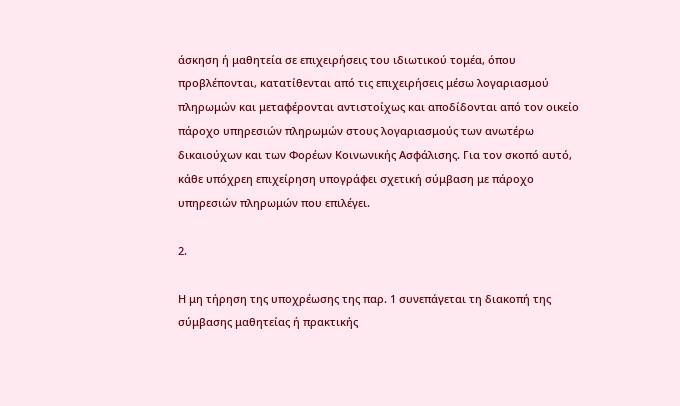άσκηση ή μαθητεία σε επιχειρήσεις του ιδιωτικού τομέα, όπου προβλέπονται, κατατίθενται από τις επιχειρήσεις μέσω λογαριασμού πληρωμών και μεταφέρονται αντιστοίχως και αποδίδονται από τον οικείο πάροχο υπηρεσιών πληρωμών στους λογαριασμούς των ανωτέρω δικαιούχων και των Φορέων Κοινωνικής Ασφάλισης. Για τον σκοπό αυτό, κάθε υπόχρεη επιχείρηση υπογράφει σχετική σύμβαση με πάροχο υπηρεσιών πληρωμών που επιλέγει.

2.

Η μη τήρηση της υποχρέωσης της παρ. 1 συνεπάγεται τη διακοπή της σύμβασης μαθητείας ή πρακτικής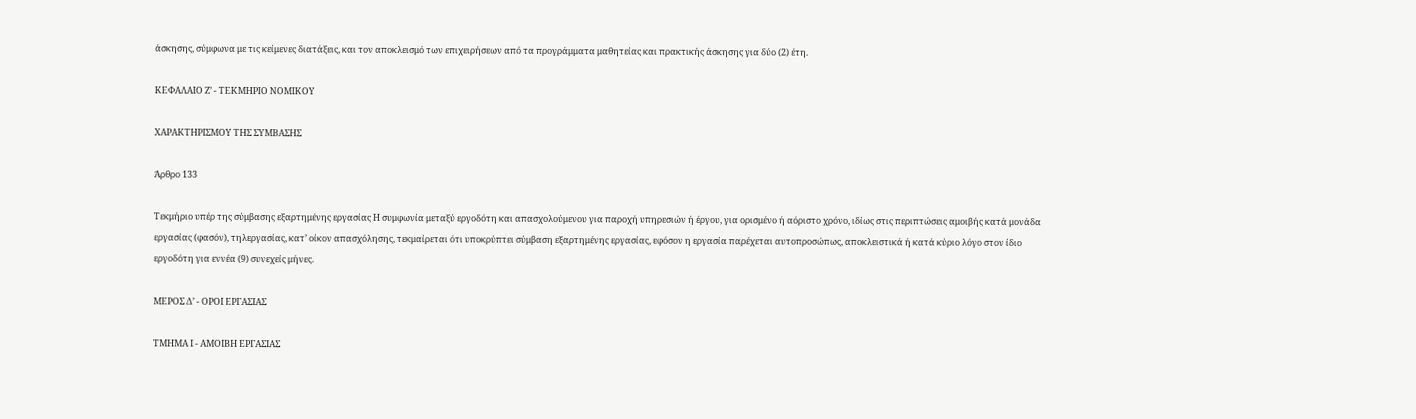άσκησης, σύμφωνα με τις κείμενες διατάξεις, και τον αποκλεισμό των επιχειρήσεων από τα προγράμματα μαθητείας και πρακτικής άσκησης για δύο (2) έτη.

ΚΕΦΑΛΑΙΟ Ζ’ - ΤΕΚΜΗΡΙΟ ΝΟΜΙΚΟΥ

ΧΑΡΑΚΤΗΡΙΣΜΟΥ ΤΗΣ ΣΥΜΒΑΣΗΣ

Άρθρο 133

Τεκμήριο υπέρ της σύμβασης εξαρτημένης εργασίας Η συμφωνία μεταξύ εργοδότη και απασχολούμενου για παροχή υπηρεσιών ή έργου, για ορισμένο ή αόριστο χρόνο, ιδίως στις περιπτώσεις αμοιβής κατά μονάδα εργασίας (φασόν), τηλεργασίας, κατ’ οίκον απασχόλησης, τεκμαίρεται ότι υποκρύπτει σύμβαση εξαρτημένης εργασίας, εφόσον η εργασία παρέχεται αυτοπροσώπως, αποκλειστικά ή κατά κύριο λόγο στον ίδιο εργοδότη για εννέα (9) συνεχείς μήνες.

ΜΕΡΟΣ Δ’ - ΟΡΟΙ ΕΡΓΑΣΙΑΣ

ΤΜΗΜΑ Ι - ΑΜΟΙΒΗ ΕΡΓΑΣΙΑΣ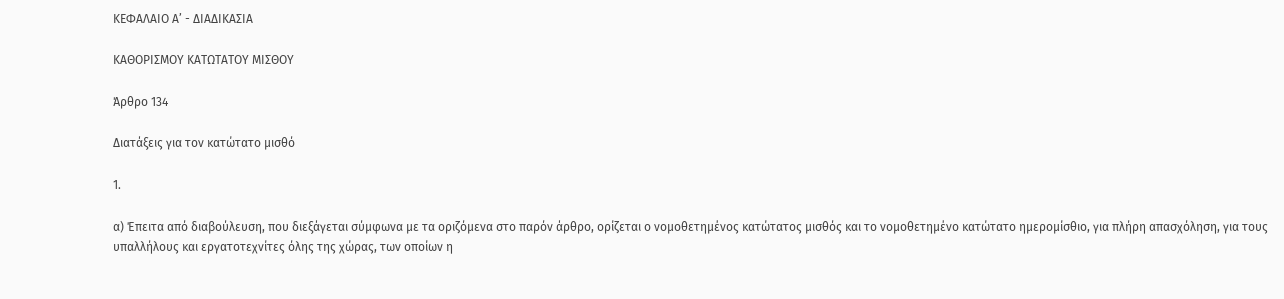ΚΕΦΑΛΑΙΟ Α’ - ΔΙΑΔΙΚΑΣΙΑ

ΚΑΘΟΡΙΣΜΟΥ ΚΑΤΩΤΑΤΟΥ ΜΙΣΘΟΥ

Άρθρο 134

Διατάξεις για τον κατώτατο μισθό

1.

α) Έπειτα από διαβούλευση, που διεξάγεται σύμφωνα με τα οριζόμενα στο παρόν άρθρο, ορίζεται ο νομοθετημένος κατώτατος μισθός και το νομοθετημένο κατώτατο ημερομίσθιο, για πλήρη απασχόληση, για τους υπαλλήλους και εργατοτεχνίτες όλης της χώρας, των οποίων η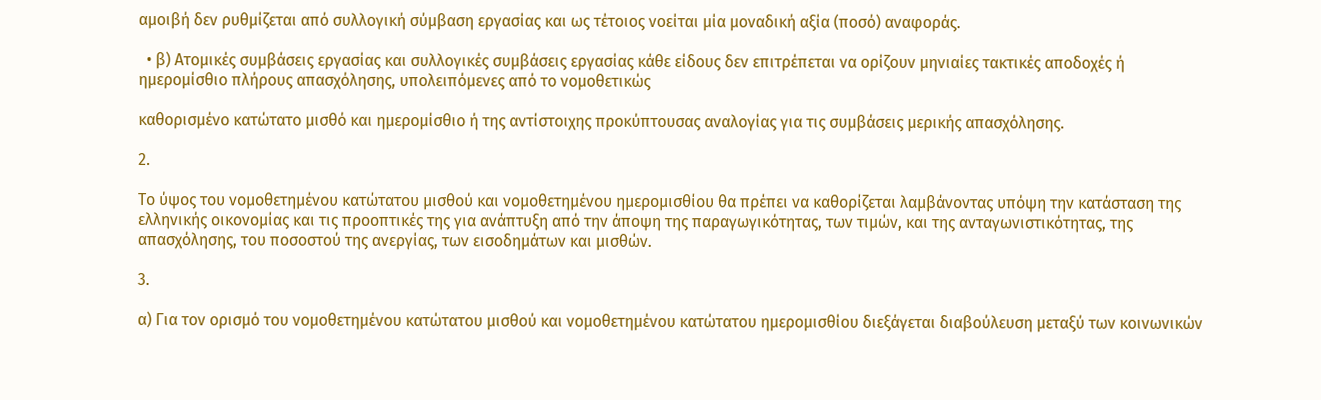αμοιβή δεν ρυθμίζεται από συλλογική σύμβαση εργασίας και ως τέτοιος νοείται μία μοναδική αξία (ποσό) αναφοράς.

  • β) Ατομικές συμβάσεις εργασίας και συλλογικές συμβάσεις εργασίας κάθε είδους δεν επιτρέπεται να ορίζουν μηνιαίες τακτικές αποδοχές ή ημερομίσθιο πλήρους απασχόλησης, υπολειπόμενες από το νομοθετικώς

καθορισμένο κατώτατο μισθό και ημερομίσθιο ή της αντίστοιχης προκύπτουσας αναλογίας για τις συμβάσεις μερικής απασχόλησης.

2.

Το ύψος του νομοθετημένου κατώτατου μισθού και νομοθετημένου ημερομισθίου θα πρέπει να καθορίζεται λαμβάνοντας υπόψη την κατάσταση της ελληνικής οικονομίας και τις προοπτικές της για ανάπτυξη από την άποψη της παραγωγικότητας, των τιμών, και της ανταγωνιστικότητας, της απασχόλησης, του ποσοστού της ανεργίας, των εισοδημάτων και μισθών.

3.

α) Για τον ορισμό του νομοθετημένου κατώτατου μισθού και νομοθετημένου κατώτατου ημερομισθίου διεξάγεται διαβούλευση μεταξύ των κοινωνικών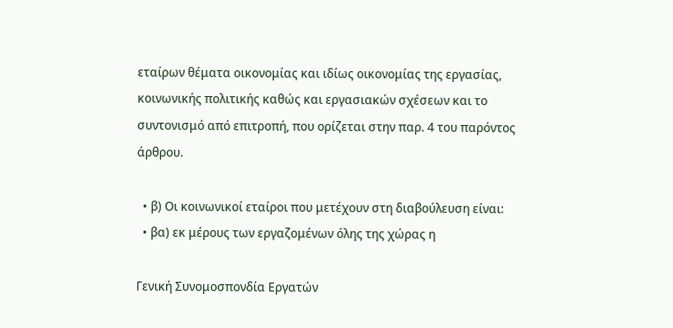εταίρων θέματα οικονομίας και ιδίως οικονομίας της εργασίας, κοινωνικής πολιτικής καθώς και εργασιακών σχέσεων και το συντονισμό από επιτροπή, που ορίζεται στην παρ. 4 του παρόντος άρθρου.

  • β) Οι κοινωνικοί εταίροι που μετέχουν στη διαβούλευση είναι:
  • βα) εκ μέρους των εργαζομένων όλης της χώρας η

Γενική Συνομοσπονδία Εργατών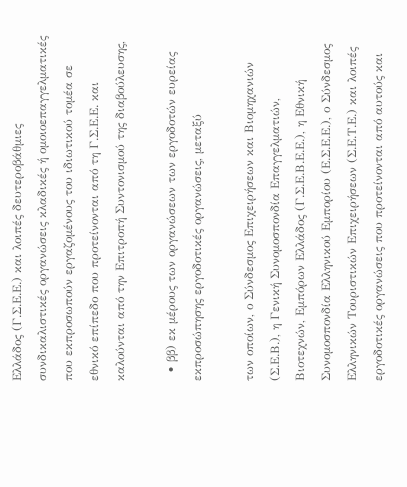Ελλάδος (Γ.Σ.Ε.Ε.) και λοιπές δευτεροβάθμιες συνδικαλιστικές οργανώσεις κλαδικές ή ομοιοεπαγγελματικές που εκπροσωπούν εργαζομένους του ιδιωτικού τομέα σε εθνικό επίπεδο που προτείνονται από τη Γ.Σ.Ε.Ε. και καλούνται από την Επιτροπή Συντονισμού της διαβούλευσης,

  • ββ) εκ μέρους των οργανώσεων των εργοδοτών ευρείας εκπροσώπησης εργοδοτικές οργανώσεις, μεταξύ

των οποίων, ο Σύνδεσμος Επιχειρήσεων και Βιομηχανιών (Σ.Ε.Β.), η Γενική Συνομοσπονδία Επαγγελματιών, Βιοτεχνών, Εμπόρων Ελλάδος (Γ.Σ.Ε.Β.Ε.Ε.), η Εθνική Συνομοσπονδία Ελληνικού Εμπορίου (Ε.Σ.Ε.Ε.), ο Σύνδεσμος Ελληνικών Τουριστικών Επιχειρήσεων (Σ.Ε.Τ.Ε.) και λοιπές εργοδοτικές οργανώσεις που προτείνονται από αυτούς και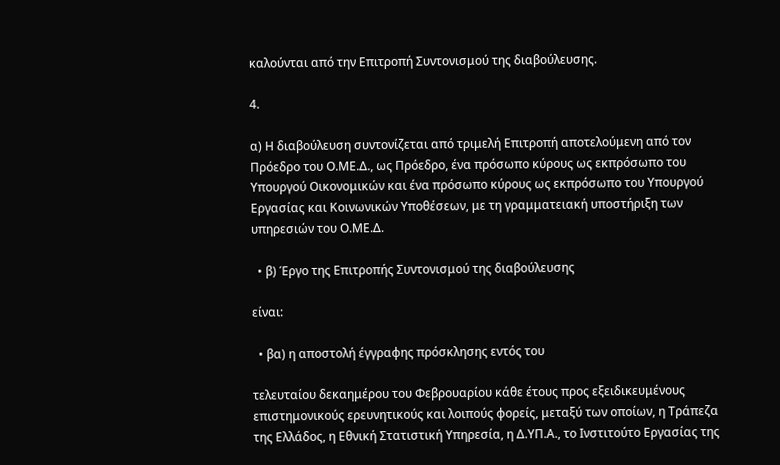καλούνται από την Επιτροπή Συντονισμού της διαβούλευσης.

4.

α) Η διαβούλευση συντονίζεται από τριμελή Επιτροπή αποτελούμενη από τον Πρόεδρο του Ο.ΜΕ.Δ., ως Πρόεδρο, ένα πρόσωπο κύρους ως εκπρόσωπο του Υπουργού Οικονομικών και ένα πρόσωπο κύρους ως εκπρόσωπο του Υπουργού Εργασίας και Κοινωνικών Υποθέσεων, με τη γραμματειακή υποστήριξη των υπηρεσιών του Ο.ΜΕ.Δ.

  • β) Έργο της Επιτροπής Συντονισμού της διαβούλευσης

είναι:

  • βα) η αποστολή έγγραφης πρόσκλησης εντός του

τελευταίου δεκαημέρου του Φεβρουαρίου κάθε έτους προς εξειδικευμένους επιστημονικούς ερευνητικούς και λοιπούς φορείς, μεταξύ των οποίων, η Τράπεζα της Ελλάδος, η Εθνική Στατιστική Υπηρεσία, η Δ.ΥΠ.Α., το Ινστιτούτο Εργασίας της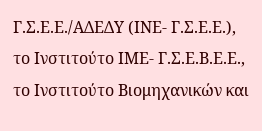Γ.Σ.Ε.Ε./ΑΔΕΔΥ (ΙΝΕ- Γ.Σ.Ε.Ε.), το Ινστιτούτο ΙΜΕ- Γ.Σ.Ε.Β.Ε.Ε., το Ινστιτούτο Βιομηχανικών και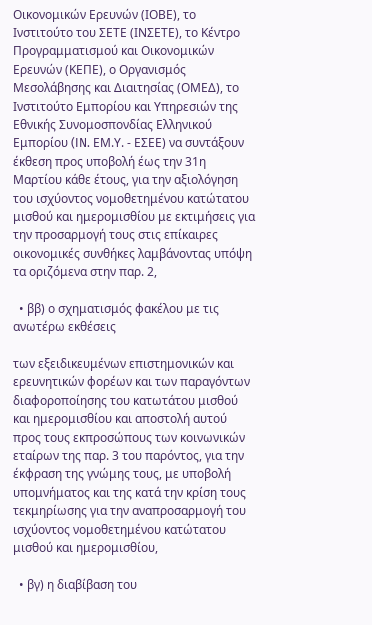Οικονομικών Ερευνών (ΙΟΒΕ), το Ινστιτούτο του ΣΕΤΕ (ΙΝΣΕΤΕ), το Κέντρο Προγραμματισμού και Οικονομικών Ερευνών (ΚΕΠΕ), ο Οργανισμός Μεσολάβησης και Διαιτησίας (ΟΜΕΔ), το Ινστιτούτο Εμπορίου και Υπηρεσιών της Εθνικής Συνομοσπονδίας Ελληνικού Εμπορίου (IN. ΕΜ.Υ. - ΕΣΕΕ) να συντάξουν έκθεση προς υποβολή έως την 31η Μαρτίου κάθε έτους, για την αξιολόγηση του ισχύοντος νομοθετημένου κατώτατου μισθού και ημερομισθίου με εκτιμήσεις για την προσαρμογή τους στις επίκαιρες οικονομικές συνθήκες λαμβάνοντας υπόψη τα οριζόμενα στην παρ. 2,

  • ββ) ο σχηματισμός φακέλου με τις ανωτέρω εκθέσεις

των εξειδικευμένων επιστημονικών και ερευνητικών φορέων και των παραγόντων διαφοροποίησης του κατωτάτου μισθού και ημερομισθίου και αποστολή αυτού προς τους εκπροσώπους των κοινωνικών εταίρων της παρ. 3 του παρόντος, για την έκφραση της γνώμης τους, με υποβολή υπομνήματος και της κατά την κρίση τους τεκμηρίωσης για την αναπροσαρμογή του ισχύοντος νομοθετημένου κατώτατου μισθού και ημερομισθίου,

  • βγ) η διαβίβαση του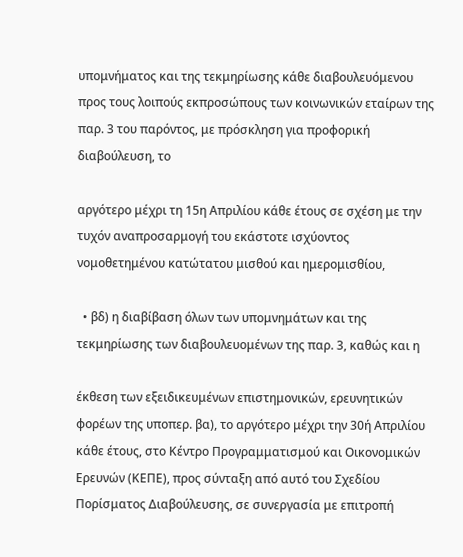υπομνήματος και της τεκμηρίωσης κάθε διαβουλευόμενου προς τους λοιπούς εκπροσώπους των κοινωνικών εταίρων της παρ. 3 του παρόντος, με πρόσκληση για προφορική διαβούλευση, το

αργότερο μέχρι τη 15η Απριλίου κάθε έτους σε σχέση με την τυχόν αναπροσαρμογή του εκάστοτε ισχύοντος νομοθετημένου κατώτατου μισθού και ημερομισθίου,

  • βδ) η διαβίβαση όλων των υπομνημάτων και της τεκμηρίωσης των διαβουλευομένων της παρ. 3, καθώς και η

έκθεση των εξειδικευμένων επιστημονικών, ερευνητικών φορέων της υποπερ. βα), το αργότερο μέχρι την 30ή Απριλίου κάθε έτους, στο Κέντρο Προγραμματισμού και Οικονομικών Ερευνών (ΚΕΠΕ), προς σύνταξη από αυτό του Σχεδίου Πορίσματος Διαβούλευσης, σε συνεργασία με επιτροπή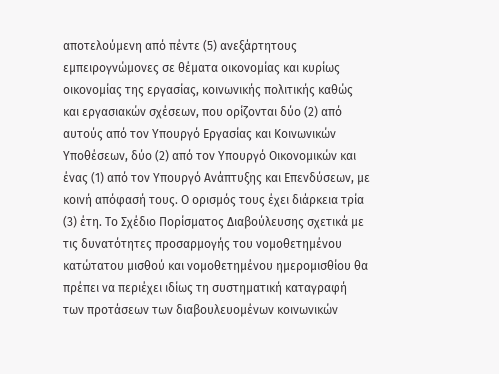αποτελούμενη από πέντε (5) ανεξάρτητους εμπειρογνώμονες σε θέματα οικονομίας και κυρίως οικονομίας της εργασίας, κοινωνικής πολιτικής καθώς και εργασιακών σχέσεων, που ορίζονται δύο (2) από αυτούς από τον Υπουργό Εργασίας και Κοινωνικών Υποθέσεων, δύο (2) από τον Υπουργό Οικονομικών και ένας (1) από τον Υπουργό Ανάπτυξης και Επενδύσεων, με κοινή απόφασή τους. Ο ορισμός τους έχει διάρκεια τρία (3) έτη. Το Σχέδιο Πορίσματος Διαβούλευσης σχετικά με τις δυνατότητες προσαρμογής του νομοθετημένου κατώτατου μισθού και νομοθετημένου ημερομισθίου θα πρέπει να περιέχει ιδίως τη συστηματική καταγραφή των προτάσεων των διαβουλευομένων κοινωνικών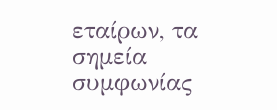εταίρων, τα σημεία συμφωνίας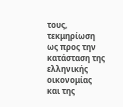τους, τεκμηρίωση ως προς την κατάσταση της ελληνικής οικονομίας και της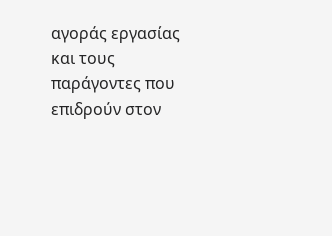αγοράς εργασίας και τους παράγοντες που επιδρούν στον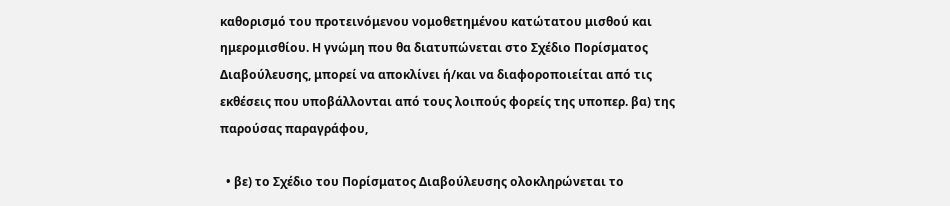καθορισμό του προτεινόμενου νομοθετημένου κατώτατου μισθού και ημερομισθίου. Η γνώμη που θα διατυπώνεται στο Σχέδιο Πορίσματος Διαβούλευσης, μπορεί να αποκλίνει ή/και να διαφοροποιείται από τις εκθέσεις που υποβάλλονται από τους λοιπούς φορείς της υποπερ. βα) της παρούσας παραγράφου,

  • βε) το Σχέδιο του Πορίσματος Διαβούλευσης ολοκληρώνεται το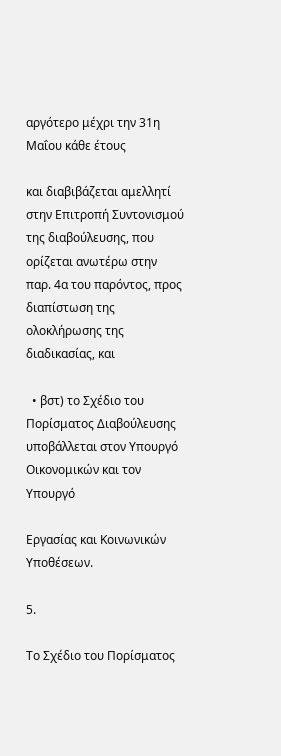αργότερο μέχρι την 31η Μαΐου κάθε έτους

και διαβιβάζεται αμελλητί στην Επιτροπή Συντονισμού της διαβούλευσης, που ορίζεται ανωτέρω στην παρ. 4α του παρόντος, προς διαπίστωση της ολοκλήρωσης της διαδικασίας, και

  • βστ) το Σχέδιο του Πορίσματος Διαβούλευσης υποβάλλεται στον Υπουργό Οικονομικών και τον Υπουργό

Εργασίας και Κοινωνικών Υποθέσεων.

5.

Το Σχέδιο του Πορίσματος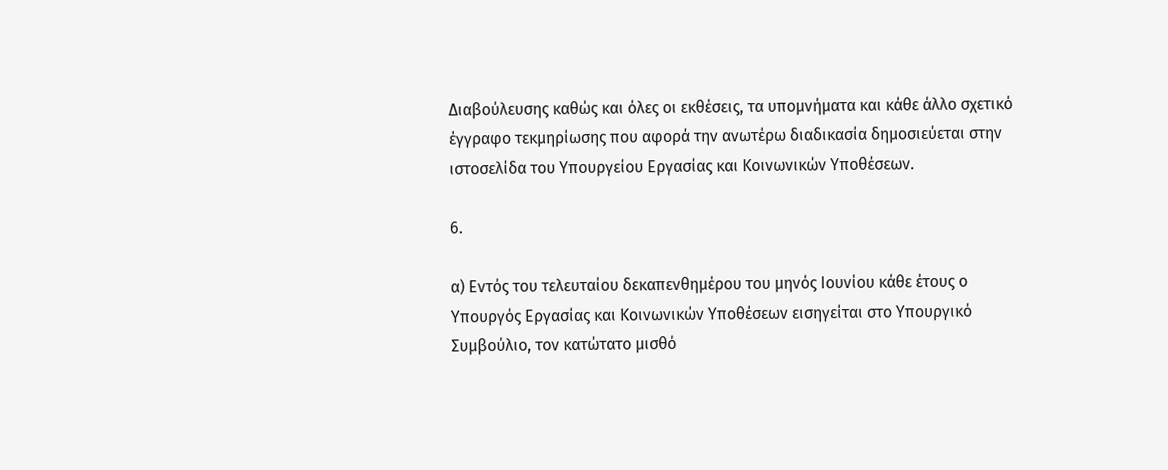Διαβούλευσης καθώς και όλες οι εκθέσεις, τα υπομνήματα και κάθε άλλο σχετικό έγγραφο τεκμηρίωσης που αφορά την ανωτέρω διαδικασία δημοσιεύεται στην ιστοσελίδα του Υπουργείου Εργασίας και Κοινωνικών Υποθέσεων.

6.

α) Εντός του τελευταίου δεκαπενθημέρου του μηνός Ιουνίου κάθε έτους ο Υπουργός Εργασίας και Κοινωνικών Υποθέσεων εισηγείται στο Υπουργικό Συμβούλιο, τον κατώτατο μισθό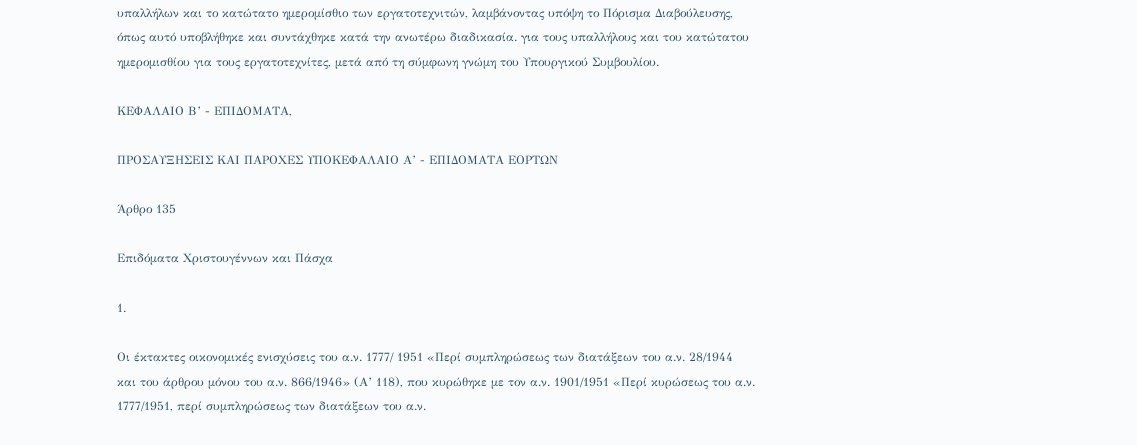υπαλλήλων και το κατώτατο ημερομίσθιο των εργατοτεχνιτών, λαμβάνοντας υπόψη το Πόρισμα Διαβούλευσης, όπως αυτό υποβλήθηκε και συντάχθηκε κατά την ανωτέρω διαδικασία. για τους υπαλλήλους και του κατώτατου ημερομισθίου για τους εργατοτεχνίτες, μετά από τη σύμφωνη γνώμη του Υπουργικού Συμβουλίου.

ΚΕΦΑΛΑΙΟ Β’ - ΕΠΙΔΟΜΑΤΑ,

ΠΡΟΣΑΥΞΗΣΕΙΣ ΚΑΙ ΠΑΡΟΧΕΣ ΥΠΟΚΕΦΑΛΑΙΟ Α’ - ΕΠΙΔΟΜΑΤΑ ΕΟΡΤΩΝ

Άρθρο 135

Επιδόματα Χριστουγέννων και Πάσχα

1.

Οι έκτακτες οικονομικές ενισχύσεις του α.ν. 1777/ 1951 «Περί συμπληρώσεως των διατάξεων του α.ν. 28/1944 και του άρθρου μόνου του α.ν. 866/1946» (Α’ 118), που κυρώθηκε με τον α.ν. 1901/1951 «Περί κυρώσεως του α.ν. 1777/1951, περί συμπληρώσεως των διατάξεων του α.ν.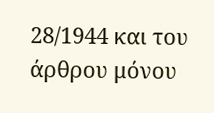28/1944 και του άρθρου μόνου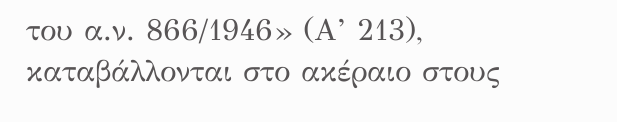του α.ν. 866/1946» (Α’ 213), καταβάλλονται στο ακέραιο στους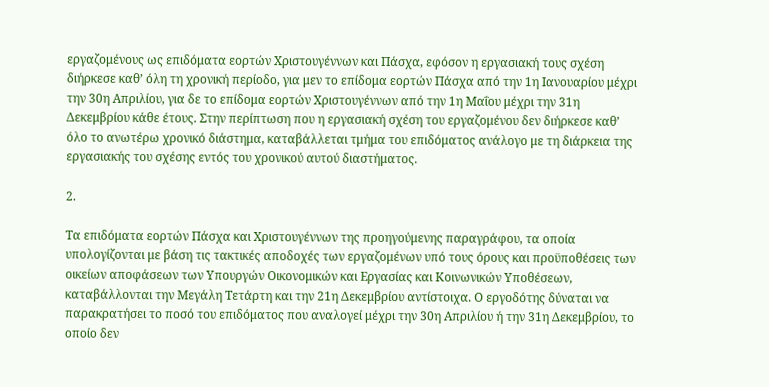εργαζομένους ως επιδόματα εορτών Χριστουγέννων και Πάσχα, εφόσον η εργασιακή τους σχέση διήρκεσε καθ’ όλη τη χρονική περίοδο, για μεν το επίδομα εορτών Πάσχα από την 1η Ιανουαρίου μέχρι την 30η Απριλίου, για δε το επίδομα εορτών Χριστουγέννων από την 1η Μαΐου μέχρι την 31η Δεκεμβρίου κάθε έτους. Στην περίπτωση που η εργασιακή σχέση του εργαζομένου δεν διήρκεσε καθ’ όλο το ανωτέρω χρονικό διάστημα, καταβάλλεται τμήμα του επιδόματος ανάλογο με τη διάρκεια της εργασιακής του σχέσης εντός του χρονικού αυτού διαστήματος.

2.

Τα επιδόματα εορτών Πάσχα και Χριστουγέννων της προηγούμενης παραγράφου, τα οποία υπολογίζονται με βάση τις τακτικές αποδοχές των εργαζομένων υπό τους όρους και προϋποθέσεις των οικείων αποφάσεων των Υπουργών Οικονομικών και Εργασίας και Κοινωνικών Υποθέσεων, καταβάλλονται την Μεγάλη Τετάρτη και την 21η Δεκεμβρίου αντίστοιχα. Ο εργοδότης δύναται να παρακρατήσει το ποσό του επιδόματος που αναλογεί μέχρι την 30η Απριλίου ή την 31η Δεκεμβρίου, το οποίο δεν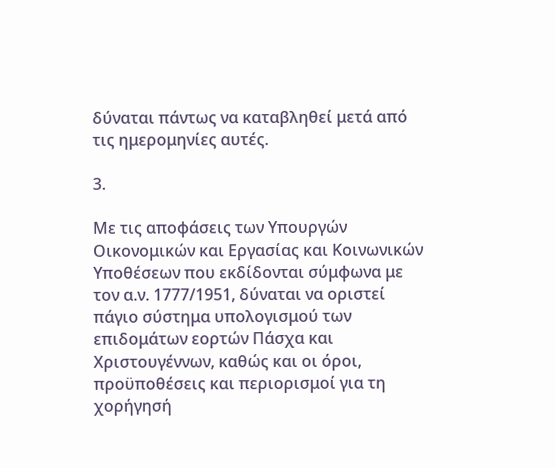δύναται πάντως να καταβληθεί μετά από τις ημερομηνίες αυτές.

3.

Με τις αποφάσεις των Υπουργών Οικονομικών και Εργασίας και Κοινωνικών Υποθέσεων που εκδίδονται σύμφωνα με τον α.ν. 1777/1951, δύναται να οριστεί πάγιο σύστημα υπολογισμού των επιδομάτων εορτών Πάσχα και Χριστουγέννων, καθώς και οι όροι, προϋποθέσεις και περιορισμοί για τη χορήγησή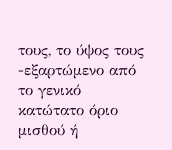τους, το ύψος τους -εξαρτώμενο από το γενικό κατώτατο όριο μισθού ή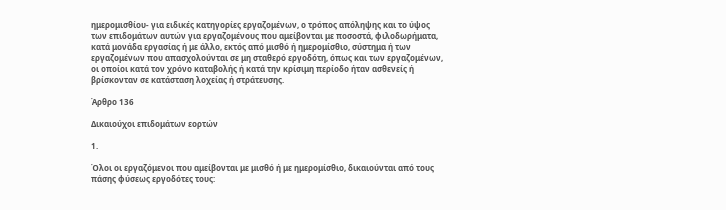ημερομισθίου- για ειδικές κατηγορίες εργαζομένων, ο τρόπος απόληψης και το ύψος των επιδομάτων αυτών για εργαζομένους που αμείβονται με ποσοστά, φιλοδωρήματα, κατά μονάδα εργασίας ή με άλλο, εκτός από μισθό ή ημερομίσθιο, σύστημα ή των εργαζομένων που απασχολούνται σε μη σταθερό εργοδότη, όπως και των εργαζομένων, οι οποίοι κατά τον χρόνο καταβολής ή κατά την κρίσιμη περίοδο ήταν ασθενείς ή βρίσκονταν σε κατάσταση λοχείας ή στράτευσης.

Άρθρο 136

Δικαιούχοι επιδομάτων εορτών

1.

Όλοι οι εργαζόμενοι που αμείβονται με μισθό ή με ημερομίσθιο, δικαιούνται από τους πάσης φύσεως εργοδότες τους: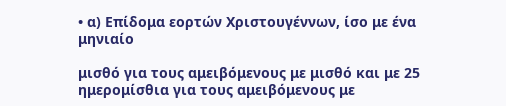• α) Επίδομα εορτών Χριστουγέννων, ίσο με ένα μηνιαίο

μισθό για τους αμειβόμενους με μισθό και με 25 ημερομίσθια για τους αμειβόμενους με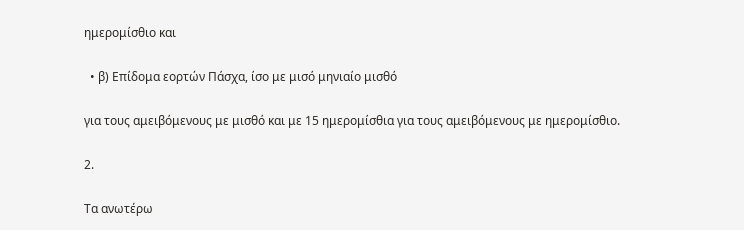ημερομίσθιο και

  • β) Επίδομα εορτών Πάσχα, ίσο με μισό μηνιαίο μισθό

για τους αμειβόμενους με μισθό και με 15 ημερομίσθια για τους αμειβόμενους με ημερομίσθιο.

2.

Τα ανωτέρω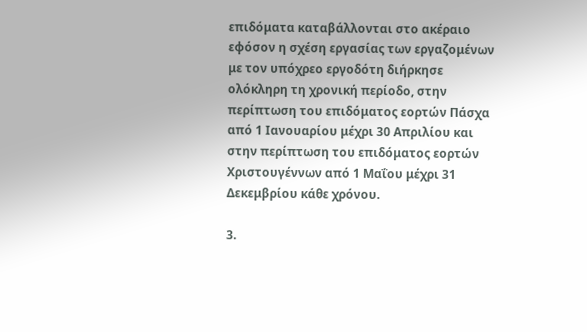επιδόματα καταβάλλονται στο ακέραιο εφόσον η σχέση εργασίας των εργαζομένων με τον υπόχρεο εργοδότη διήρκησε ολόκληρη τη χρονική περίοδο, στην περίπτωση του επιδόματος εορτών Πάσχα από 1 Ιανουαρίου μέχρι 30 Απριλίου και στην περίπτωση του επιδόματος εορτών Χριστουγέννων από 1 Μαΐου μέχρι 31 Δεκεμβρίου κάθε χρόνου.

3.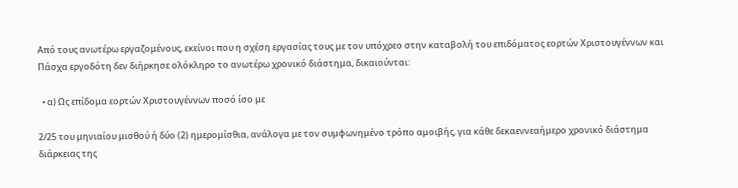Από τους ανωτέρω εργαζομένους, εκείνοι που η σχέση εργασίας τους με τον υπόχρεο στην καταβολή του επιδόματος εορτών Χριστουγέννων και Πάσχα εργοδότη δεν διήρκησε ολόκληρο το ανωτέρω χρονικό διάστημα, δικαιούνται:

  • α) Ως επίδομα εορτών Χριστουγέννων ποσό ίσο με

2/25 του μηνιαίου μισθού ή δύο (2) ημερομίσθια, ανάλογα με τον συμφωνημένο τρόπο αμοιβής, για κάθε δεκαεννεαήμερο χρονικό διάστημα διάρκειας της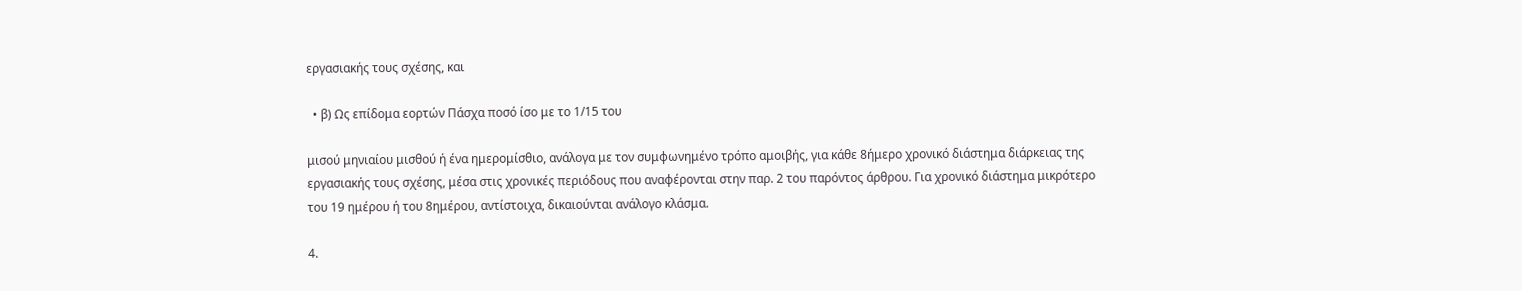εργασιακής τους σχέσης, και

  • β) Ως επίδομα εορτών Πάσχα ποσό ίσο με το 1/15 του

μισού μηνιαίου μισθού ή ένα ημερομίσθιο, ανάλογα με τον συμφωνημένο τρόπο αμοιβής, για κάθε 8ήμερο χρονικό διάστημα διάρκειας της εργασιακής τους σχέσης, μέσα στις χρονικές περιόδους που αναφέρονται στην παρ. 2 του παρόντος άρθρου. Για χρονικό διάστημα μικρότερο του 19 ημέρου ή του 8ημέρου, αντίστοιχα, δικαιούνται ανάλογο κλάσμα.

4.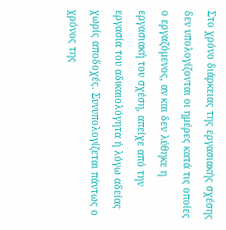Στο χρόνο διάρκειας της εργασιακής σχέσης δεν υπολογίζονται οι ημέρες κατά τις οποίες ο εργαζόμενος, αν και δεν λύθηκε η εργασιακή του σχέση, απείχε από την εργασία του αδικαιολόγητα ή λόγω αδείας χωρίς αποδοχές. Συνυπολογίζεται πάντως ο χρόνος της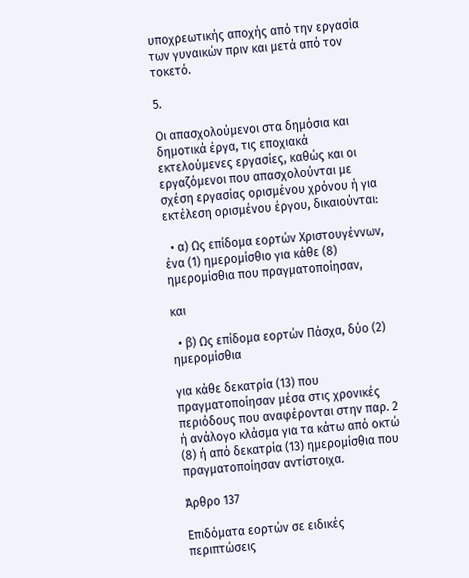υποχρεωτικής αποχής από την εργασία των γυναικών πριν και μετά από τον τοκετό.

5.

Οι απασχολούμενοι στα δημόσια και δημοτικά έργα, τις εποχιακά εκτελούμενες εργασίες, καθώς και οι εργαζόμενοι που απασχολούνται με σχέση εργασίας ορισμένου χρόνου ή για εκτέλεση ορισμένου έργου, δικαιούνται:

  • α) Ως επίδομα εορτών Χριστουγέννων, ένα (1) ημερομίσθιο για κάθε (8) ημερομίσθια που πραγματοποίησαν,

και

  • β) Ως επίδομα εορτών Πάσχα, δύο (2) ημερομίσθια

για κάθε δεκατρία (13) που πραγματοποίησαν μέσα στις χρονικές περιόδους που αναφέρονται στην παρ. 2 ή ανάλογο κλάσμα για τα κάτω από οκτώ (8) ή από δεκατρία (13) ημερομίσθια που πραγματοποίησαν αντίστοιχα.

Άρθρο 137

Επιδόματα εορτών σε ειδικές περιπτώσεις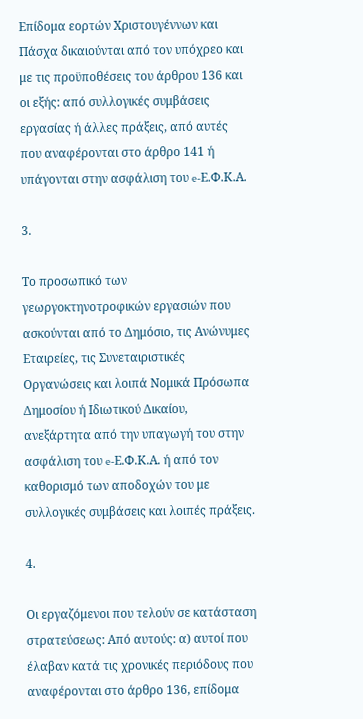Επίδομα εορτών Χριστουγέννων και Πάσχα δικαιούνται από τον υπόχρεο και με τις προϋποθέσεις του άρθρου 136 και οι εξής: από συλλογικές συμβάσεις εργασίας ή άλλες πράξεις, από αυτές που αναφέρονται στο άρθρο 141 ή υπάγονται στην ασφάλιση του e-Ε.Φ.Κ.Α.

3.

Το προσωπικό των γεωργοκτηνοτροφικών εργασιών που ασκούνται από το Δημόσιο, τις Ανώνυμες Εταιρείες, τις Συνεταιριστικές Οργανώσεις και λοιπά Νομικά Πρόσωπα Δημοσίου ή Ιδιωτικού Δικαίου, ανεξάρτητα από την υπαγωγή του στην ασφάλιση του e-Ε.Φ.Κ.Α. ή από τον καθορισμό των αποδοχών του με συλλογικές συμβάσεις και λοιπές πράξεις.

4.

Οι εργαζόμενοι που τελούν σε κατάσταση στρατεύσεως: Από αυτούς: α) αυτοί που έλαβαν κατά τις χρονικές περιόδους που αναφέρονται στο άρθρο 136, επίδομα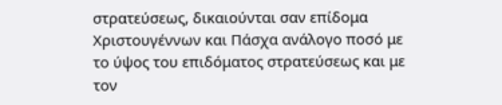στρατεύσεως, δικαιούνται σαν επίδομα Χριστουγέννων και Πάσχα ανάλογο ποσό με το ύψος του επιδόματος στρατεύσεως και με τον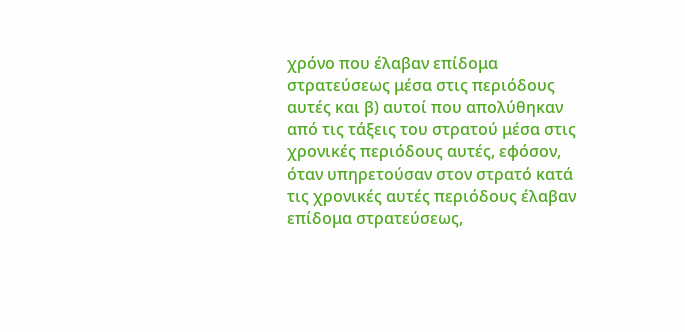χρόνο που έλαβαν επίδομα στρατεύσεως μέσα στις περιόδους αυτές και β) αυτοί που απολύθηκαν από τις τάξεις του στρατού μέσα στις χρονικές περιόδους αυτές, εφόσον, όταν υπηρετούσαν στον στρατό κατά τις χρονικές αυτές περιόδους έλαβαν επίδομα στρατεύσεως,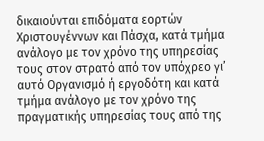δικαιούνται επιδόματα εορτών Χριστουγέννων και Πάσχα, κατά τμήμα ανάλογο με τον χρόνο της υπηρεσίας τους στον στρατό από τον υπόχρεο γι’ αυτό Οργανισμό ή εργοδότη και κατά τμήμα ανάλογο με τον χρόνο της πραγματικής υπηρεσίας τους από της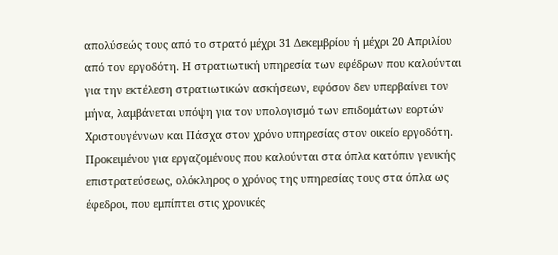απολύσεώς τους από το στρατό μέχρι 31 Δεκεμβρίου ή μέχρι 20 Απριλίου από τον εργοδότη. Η στρατιωτική υπηρεσία των εφέδρων που καλούνται για την εκτέλεση στρατιωτικών ασκήσεων, εφόσον δεν υπερβαίνει τον μήνα, λαμβάνεται υπόψη για τον υπολογισμό των επιδομάτων εορτών Χριστουγέννων και Πάσχα στον χρόνο υπηρεσίας στον οικείο εργοδότη. Προκειμένου για εργαζομένους που καλούνται στα όπλα κατόπιν γενικής επιστρατεύσεως, ολόκληρος ο χρόνος της υπηρεσίας τους στα όπλα ως έφεδροι, που εμπίπτει στις χρονικές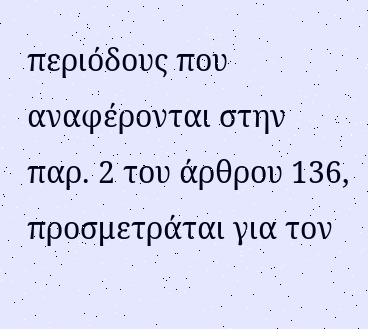περιόδους που αναφέρονται στην παρ. 2 του άρθρου 136, προσμετράται για τον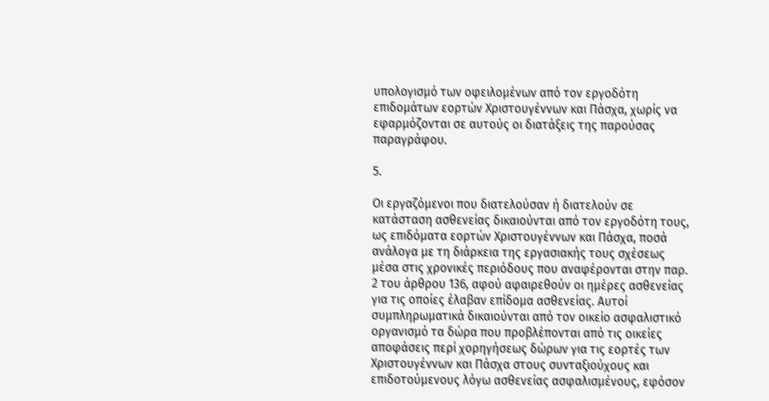υπολογισμό των οφειλομένων από τον εργοδότη επιδομάτων εορτών Χριστουγέννων και Πάσχα, χωρίς να εφαρμόζονται σε αυτούς οι διατάξεις της παρούσας παραγράφου.

5.

Οι εργαζόμενοι που διατελούσαν ή διατελούν σε κατάσταση ασθενείας δικαιούνται από τον εργοδότη τους, ως επιδόματα εορτών Χριστουγέννων και Πάσχα, ποσά ανάλογα με τη διάρκεια της εργασιακής τους σχέσεως μέσα στις χρονικές περιόδους που αναφέρονται στην παρ. 2 του άρθρου 136, αφού αφαιρεθούν οι ημέρες ασθενείας για τις οποίες έλαβαν επίδομα ασθενείας. Αυτοί συμπληρωματικά δικαιούνται από τον οικείο ασφαλιστικό οργανισμό τα δώρα που προβλέπονται από τις οικείες αποφάσεις περί χορηγήσεως δώρων για τις εορτές των Χριστουγέννων και Πάσχα στους συνταξιούχους και επιδοτούμενους λόγω ασθενείας ασφαλισμένους, εφόσον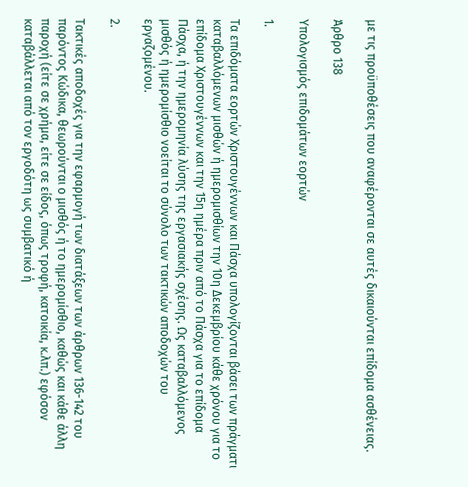με τις προϋποθέσεις που αναφέρονται σε αυτές δικαιούνται επίδομα ασθένειας.

Άρθρο 138

Υπολογισμός επιδομάτων εορτών

1.

Τα επιδόματα εορτών Χριστουγέννων και Πάσχα υπολογίζονται βάσει των πράγματι καταβαλλόμενων μισθών ή ημερομισθίων την 10η Δεκεμβρίου κάθε χρόνου για το επίδομα Χριστουγέννων και την 15η ημέρα πριν από το Πάσχα για το επίδομα Πάσχα, ή την ημερομηνία λύσης της εργασιακής σχέσης. Ως καταβαλλόμενος μισθός ή ημερομίσθιο νοείται το σύνολο των τακτικών αποδοχών του εργαζομένου.

2.

Τακτικές αποδοχές για την εφαρμογή των διατάξεων των άρθρων 136-142 του παρόντος Κώδικα, θεωρούνται ο μισθός ή το ημερομίσθιο, καθώς και κάθε άλλη παροχή (είτε σε χρήμα, είτε σε είδος, όπως τροφή, κατοικία, κ.λπ.) εφόσον καταβάλλεται από τον εργοδότη ως συμβατικό ή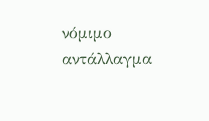νόμιμο αντάλλαγμα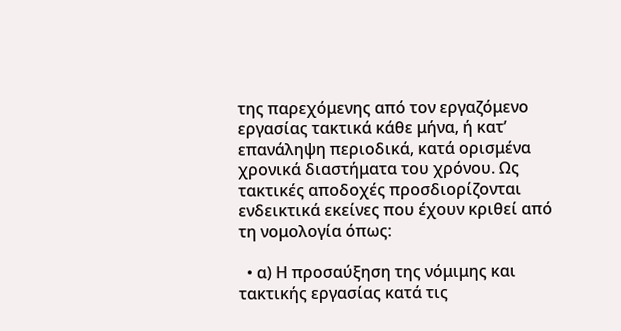της παρεχόμενης από τον εργαζόμενο εργασίας τακτικά κάθε μήνα, ή κατ’ επανάληψη περιοδικά, κατά ορισμένα χρονικά διαστήματα του χρόνου. Ως τακτικές αποδοχές προσδιορίζονται ενδεικτικά εκείνες που έχουν κριθεί από τη νομολογία όπως:

  • α) Η προσαύξηση της νόμιμης και τακτικής εργασίας κατά τις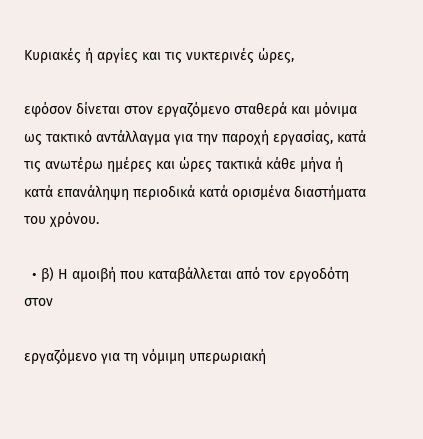Κυριακές ή αργίες και τις νυκτερινές ώρες,

εφόσον δίνεται στον εργαζόμενο σταθερά και μόνιμα ως τακτικό αντάλλαγμα για την παροχή εργασίας, κατά τις ανωτέρω ημέρες και ώρες τακτικά κάθε μήνα ή κατά επανάληψη περιοδικά κατά ορισμένα διαστήματα του χρόνου.

  • β) Η αμοιβή που καταβάλλεται από τον εργοδότη στον

εργαζόμενο για τη νόμιμη υπερωριακή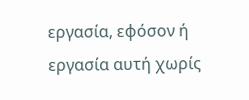εργασία, εφόσον ή εργασία αυτή χωρίς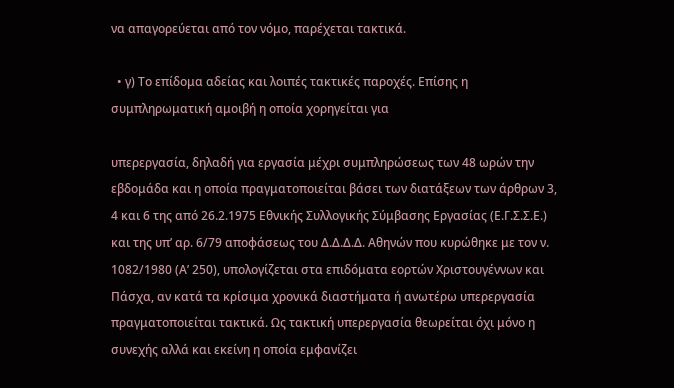να απαγορεύεται από τον νόμο, παρέχεται τακτικά.

  • γ) Το επίδομα αδείας και λοιπές τακτικές παροχές. Επίσης η συμπληρωματική αμοιβή η οποία χορηγείται για

υπερεργασία, δηλαδή για εργασία μέχρι συμπληρώσεως των 48 ωρών την εβδομάδα και η οποία πραγματοποιείται βάσει των διατάξεων των άρθρων 3, 4 και 6 της από 26.2.1975 Εθνικής Συλλογικής Σύμβασης Εργασίας (Ε.Γ.Σ.Σ.Ε.) και της υπ’ αρ. 6/79 αποφάσεως του Δ.Δ.Δ.Δ. Αθηνών που κυρώθηκε με τον ν. 1082/1980 (Α’ 250), υπολογίζεται στα επιδόματα εορτών Χριστουγέννων και Πάσχα, αν κατά τα κρίσιμα χρονικά διαστήματα ή ανωτέρω υπερεργασία πραγματοποιείται τακτικά. Ως τακτική υπερεργασία θεωρείται όχι μόνο η συνεχής αλλά και εκείνη η οποία εμφανίζει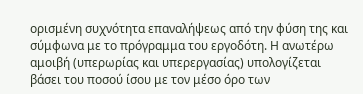ορισμένη συχνότητα επαναλήψεως από την φύση της και σύμφωνα με το πρόγραμμα του εργοδότη. Η ανωτέρω αμοιβή (υπερωρίας και υπερεργασίας) υπολογίζεται βάσει του ποσού ίσου με τον μέσο όρο των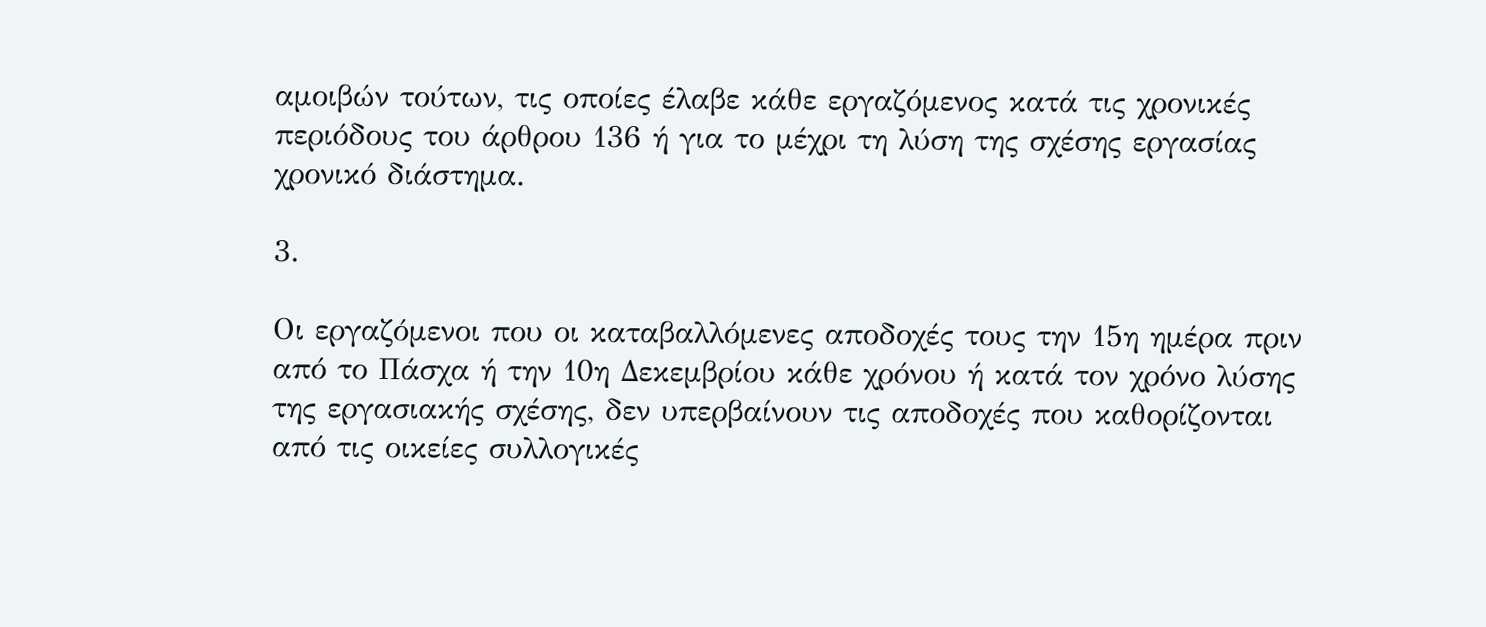αμοιβών τούτων, τις οποίες έλαβε κάθε εργαζόμενος κατά τις χρονικές περιόδους του άρθρου 136 ή για το μέχρι τη λύση της σχέσης εργασίας χρονικό διάστημα.

3.

Οι εργαζόμενοι που οι καταβαλλόμενες αποδοχές τους την 15η ημέρα πριν από το Πάσχα ή την 10η Δεκεμβρίου κάθε χρόνου ή κατά τον χρόνο λύσης της εργασιακής σχέσης, δεν υπερβαίνουν τις αποδοχές που καθορίζονται από τις οικείες συλλογικές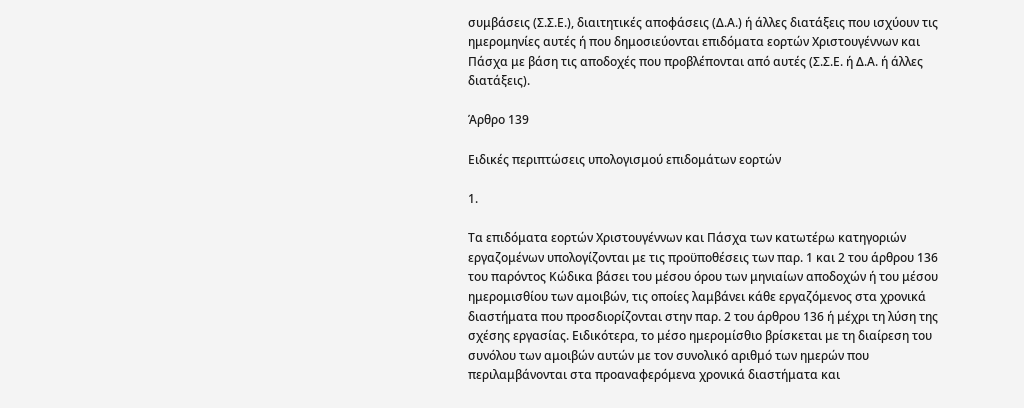συμβάσεις (Σ.Σ.Ε.), διαιτητικές αποφάσεις (Δ.Α.) ή άλλες διατάξεις που ισχύουν τις ημερομηνίες αυτές ή που δημοσιεύονται επιδόματα εορτών Χριστουγέννων και Πάσχα με βάση τις αποδοχές που προβλέπονται από αυτές (Σ.Σ.Ε. ή Δ.Α. ή άλλες διατάξεις).

Άρθρο 139

Ειδικές περιπτώσεις υπολογισμού επιδομάτων εορτών

1.

Τα επιδόματα εορτών Χριστουγέννων και Πάσχα των κατωτέρω κατηγοριών εργαζομένων υπολογίζονται με τις προϋποθέσεις των παρ. 1 και 2 του άρθρου 136 του παρόντος Κώδικα βάσει του μέσου όρου των μηνιαίων αποδοχών ή του μέσου ημερομισθίου των αμοιβών, τις οποίες λαμβάνει κάθε εργαζόμενος στα χρονικά διαστήματα που προσδιορίζονται στην παρ. 2 του άρθρου 136 ή μέχρι τη λύση της σχέσης εργασίας. Ειδικότερα, το μέσο ημερομίσθιο βρίσκεται με τη διαίρεση του συνόλου των αμοιβών αυτών με τον συνολικό αριθμό των ημερών που περιλαμβάνονται στα προαναφερόμενα χρονικά διαστήματα και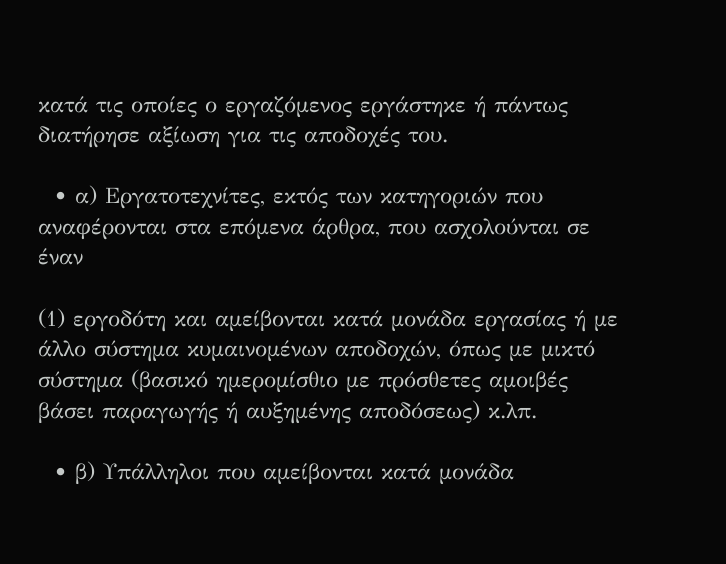κατά τις οποίες ο εργαζόμενος εργάστηκε ή πάντως διατήρησε αξίωση για τις αποδοχές του.

  • α) Εργατοτεχνίτες, εκτός των κατηγοριών που αναφέρονται στα επόμενα άρθρα, που ασχολούνται σε έναν

(1) εργοδότη και αμείβονται κατά μονάδα εργασίας ή με άλλο σύστημα κυμαινομένων αποδοχών, όπως με μικτό σύστημα (βασικό ημερομίσθιο με πρόσθετες αμοιβές βάσει παραγωγής ή αυξημένης αποδόσεως) κ.λπ.

  • β) Υπάλληλοι που αμείβονται κατά μονάδα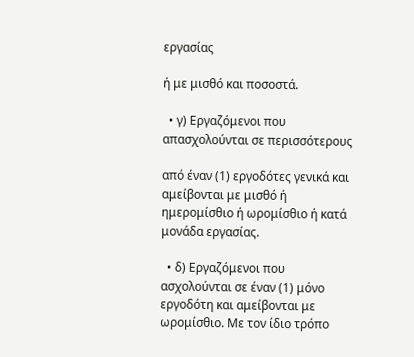εργασίας

ή με μισθό και ποσοστά.

  • γ) Εργαζόμενοι που απασχολούνται σε περισσότερους

από έναν (1) εργοδότες γενικά και αμείβονται με μισθό ή ημερομίσθιο ή ωρομίσθιο ή κατά μονάδα εργασίας.

  • δ) Εργαζόμενοι που ασχολούνται σε έναν (1) μόνο εργοδότη και αμείβονται με ωρομίσθιο. Με τον ίδιο τρόπο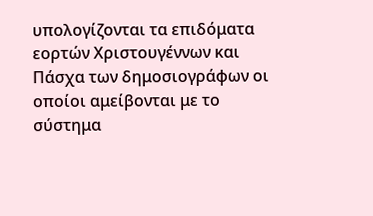υπολογίζονται τα επιδόματα εορτών Χριστουγέννων και Πάσχα των δημοσιογράφων οι οποίοι αμείβονται με το σύστημα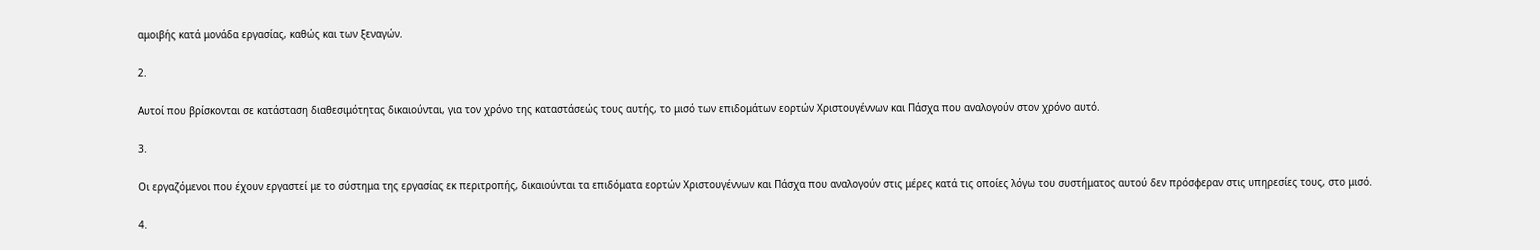αμοιβής κατά μονάδα εργασίας, καθώς και των ξεναγών.

2.

Αυτοί που βρίσκονται σε κατάσταση διαθεσιμότητας δικαιούνται, για τον χρόνο της καταστάσεώς τους αυτής, το μισό των επιδομάτων εορτών Χριστουγέννων και Πάσχα που αναλογούν στον χρόνο αυτό.

3.

Οι εργαζόμενοι που έχουν εργαστεί με το σύστημα της εργασίας εκ περιτροπής, δικαιούνται τα επιδόματα εορτών Χριστουγέννων και Πάσχα που αναλογούν στις μέρες κατά τις οποίες λόγω του συστήματος αυτού δεν πρόσφεραν στις υπηρεσίες τους, στο μισό.

4.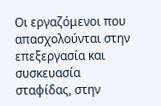Οι εργαζόμενοι που απασχολούνται στην επεξεργασία και συσκευασία σταφίδας, στην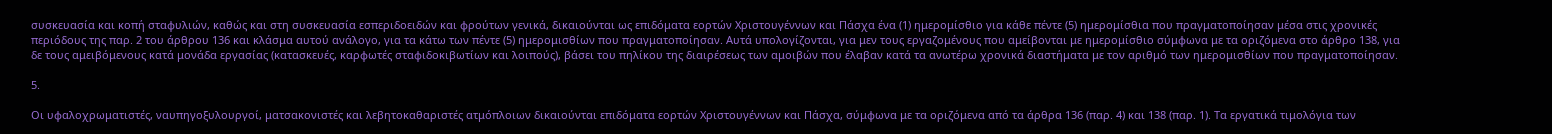συσκευασία και κοπή σταφυλιών, καθώς και στη συσκευασία εσπεριδοειδών και φρούτων γενικά, δικαιούνται ως επιδόματα εορτών Χριστουγέννων και Πάσχα ένα (1) ημερομίσθιο για κάθε πέντε (5) ημερομίσθια που πραγματοποίησαν μέσα στις χρονικές περιόδους της παρ. 2 του άρθρου 136 και κλάσμα αυτού ανάλογο, για τα κάτω των πέντε (5) ημερομισθίων που πραγματοποίησαν. Αυτά υπολογίζονται, για μεν τους εργαζομένους που αμείβονται με ημερομίσθιο σύμφωνα με τα οριζόμενα στο άρθρο 138, για δε τους αμειβόμενους κατά μονάδα εργασίας (κατασκευές, καρφωτές σταφιδοκιβωτίων και λοιπούς), βάσει του πηλίκου της διαιρέσεως των αμοιβών που έλαβαν κατά τα ανωτέρω χρονικά διαστήματα με τον αριθμό των ημερομισθίων που πραγματοποίησαν.

5.

Οι υφαλοχρωματιστές, ναυπηγοξυλουργοί, ματσακονιστές και λεβητοκαθαριστές ατμόπλοιων δικαιούνται επιδόματα εορτών Χριστουγέννων και Πάσχα, σύμφωνα με τα οριζόμενα από τα άρθρα 136 (παρ. 4) και 138 (παρ. 1). Τα εργατικά τιμολόγια των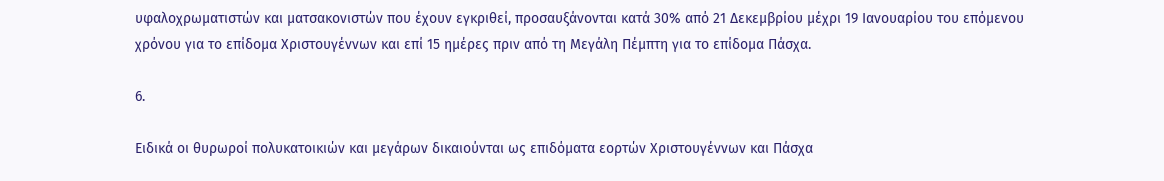υφαλοχρωματιστών και ματσακονιστών που έχουν εγκριθεί, προσαυξάνονται κατά 30% από 21 Δεκεμβρίου μέχρι 19 Ιανουαρίου του επόμενου χρόνου για το επίδομα Χριστουγέννων και επί 15 ημέρες πριν από τη Μεγάλη Πέμπτη για το επίδομα Πάσχα.

6.

Ειδικά οι θυρωροί πολυκατοικιών και μεγάρων δικαιούνται ως επιδόματα εορτών Χριστουγέννων και Πάσχα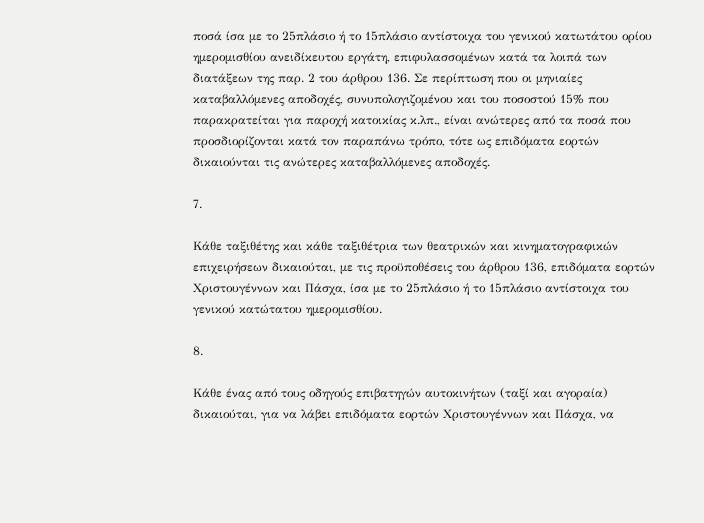ποσά ίσα με το 25πλάσιο ή το 15πλάσιο αντίστοιχα του γενικού κατωτάτου ορίου ημερομισθίου ανειδίκευτου εργάτη, επιφυλασσομένων κατά τα λοιπά των διατάξεων της παρ. 2 του άρθρου 136. Σε περίπτωση που οι μηνιαίες καταβαλλόμενες αποδοχές, συνυπολογιζομένου και του ποσοστού 15% που παρακρατείται για παροχή κατοικίας κ.λπ., είναι ανώτερες από τα ποσά που προσδιορίζονται κατά τον παραπάνω τρόπο, τότε ως επιδόματα εορτών δικαιούνται τις ανώτερες καταβαλλόμενες αποδοχές.

7.

Κάθε ταξιθέτης και κάθε ταξιθέτρια των θεατρικών και κινηματογραφικών επιχειρήσεων δικαιούται, με τις προϋποθέσεις του άρθρου 136, επιδόματα εορτών Χριστουγέννων και Πάσχα, ίσα με το 25πλάσιο ή το 15πλάσιο αντίστοιχα του γενικού κατώτατου ημερομισθίου.

8.

Κάθε ένας από τους οδηγούς επιβατηγών αυτοκινήτων (ταξί και αγοραία) δικαιούται, για να λάβει επιδόματα εορτών Χριστουγέννων και Πάσχα, να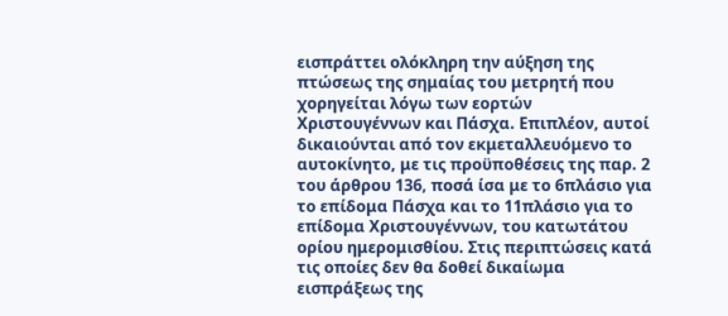εισπράττει ολόκληρη την αύξηση της πτώσεως της σημαίας του μετρητή που χορηγείται λόγω των εορτών Χριστουγέννων και Πάσχα. Επιπλέον, αυτοί δικαιούνται από τον εκμεταλλευόμενο το αυτοκίνητο, με τις προϋποθέσεις της παρ. 2 του άρθρου 136, ποσά ίσα με το 6πλάσιο για το επίδομα Πάσχα και το 11πλάσιο για το επίδομα Χριστουγέννων, του κατωτάτου ορίου ημερομισθίου. Στις περιπτώσεις κατά τις οποίες δεν θα δοθεί δικαίωμα εισπράξεως της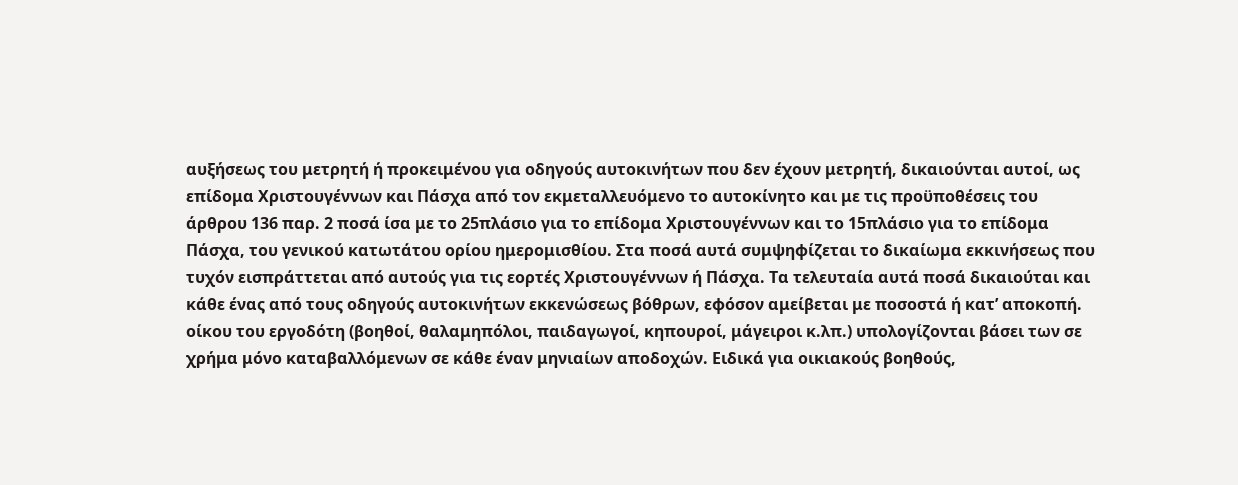αυξήσεως του μετρητή ή προκειμένου για οδηγούς αυτοκινήτων που δεν έχουν μετρητή, δικαιούνται αυτοί, ως επίδομα Χριστουγέννων και Πάσχα από τον εκμεταλλευόμενο το αυτοκίνητο και με τις προϋποθέσεις του άρθρου 136 παρ. 2 ποσά ίσα με το 25πλάσιο για το επίδομα Χριστουγέννων και το 15πλάσιο για το επίδομα Πάσχα, του γενικού κατωτάτου ορίου ημερομισθίου. Στα ποσά αυτά συμψηφίζεται το δικαίωμα εκκινήσεως που τυχόν εισπράττεται από αυτούς για τις εορτές Χριστουγέννων ή Πάσχα. Τα τελευταία αυτά ποσά δικαιούται και κάθε ένας από τους οδηγούς αυτοκινήτων εκκενώσεως βόθρων, εφόσον αμείβεται με ποσοστά ή κατ’ αποκοπή. οίκου του εργοδότη (βοηθοί, θαλαμηπόλοι, παιδαγωγοί, κηπουροί, μάγειροι κ.λπ.) υπολογίζονται βάσει των σε χρήμα μόνο καταβαλλόμενων σε κάθε έναν μηνιαίων αποδοχών. Ειδικά για οικιακούς βοηθούς,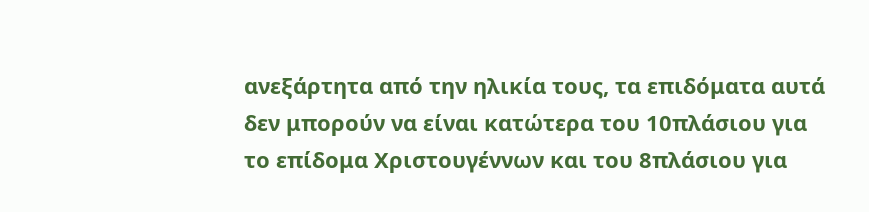ανεξάρτητα από την ηλικία τους, τα επιδόματα αυτά δεν μπορούν να είναι κατώτερα του 10πλάσιου για το επίδομα Χριστουγέννων και του 8πλάσιου για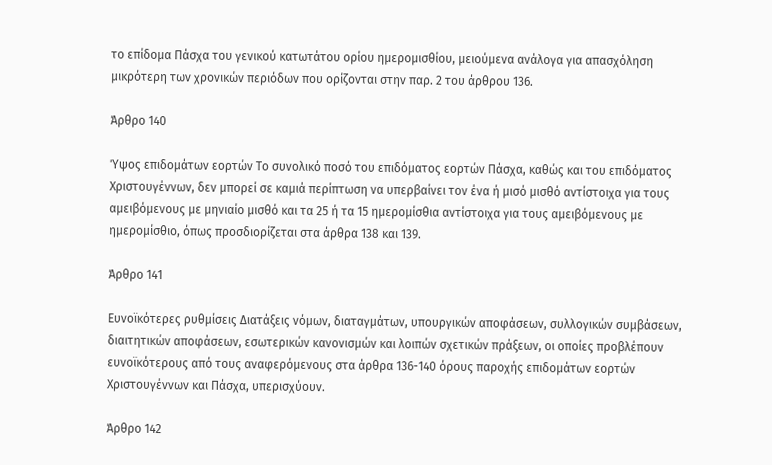το επίδομα Πάσχα του γενικού κατωτάτου ορίου ημερομισθίου, μειούμενα ανάλογα για απασχόληση μικρότερη των χρονικών περιόδων που ορίζονται στην παρ. 2 του άρθρου 136.

Άρθρο 140

Ύψος επιδομάτων εορτών Το συνολικό ποσό του επιδόματος εορτών Πάσχα, καθώς και του επιδόματος Χριστουγέννων, δεν μπορεί σε καμιά περίπτωση να υπερβαίνει τον ένα ή μισό μισθό αντίστοιχα για τους αμειβόμενους με μηνιαίο μισθό και τα 25 ή τα 15 ημερομίσθια αντίστοιχα για τους αμειβόμενους με ημερομίσθιο, όπως προσδιορίζεται στα άρθρα 138 και 139.

Άρθρο 141

Ευνοϊκότερες ρυθμίσεις Διατάξεις νόμων, διαταγμάτων, υπουργικών αποφάσεων, συλλογικών συμβάσεων, διαιτητικών αποφάσεων, εσωτερικών κανονισμών και λοιπών σχετικών πράξεων, οι οποίες προβλέπουν ευνοϊκότερους από τους αναφερόμενους στα άρθρα 136-140 όρους παροχής επιδομάτων εορτών Χριστουγέννων και Πάσχα, υπερισχύουν.

Άρθρο 142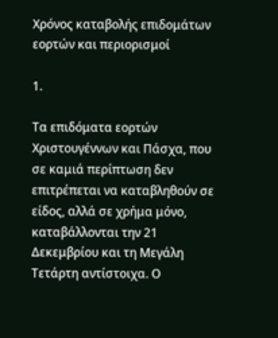Χρόνος καταβολής επιδομάτων εορτών και περιορισμοί

1.

Τα επιδόματα εορτών Χριστουγέννων και Πάσχα, που σε καμιά περίπτωση δεν επιτρέπεται να καταβληθούν σε είδος, αλλά σε χρήμα μόνο, καταβάλλονται την 21 Δεκεμβρίου και τη Μεγάλη Τετάρτη αντίστοιχα. Ο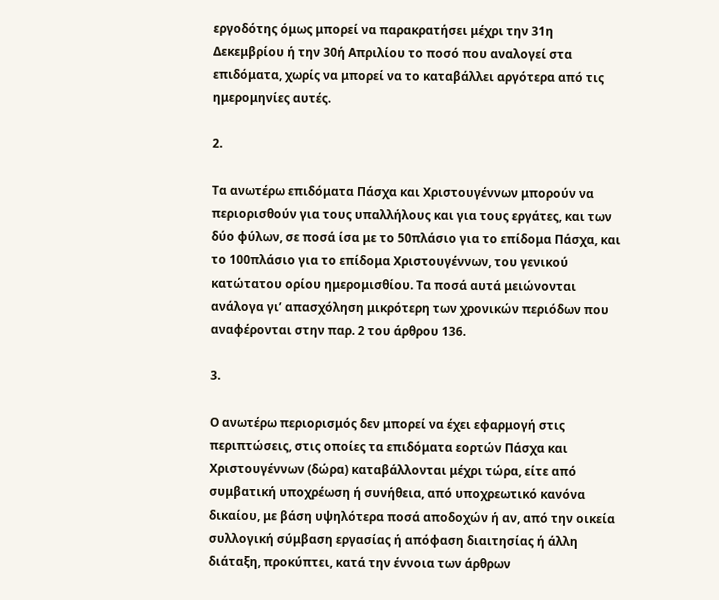εργοδότης όμως μπορεί να παρακρατήσει μέχρι την 31η Δεκεμβρίου ή την 30ή Απριλίου το ποσό που αναλογεί στα επιδόματα, χωρίς να μπορεί να το καταβάλλει αργότερα από τις ημερομηνίες αυτές.

2.

Τα ανωτέρω επιδόματα Πάσχα και Χριστουγέννων μπορούν να περιορισθούν για τους υπαλλήλους και για τους εργάτες, και των δύο φύλων, σε ποσά ίσα με το 50πλάσιο για το επίδομα Πάσχα, και το 100πλάσιο για το επίδομα Χριστουγέννων, του γενικού κατώτατου ορίου ημερομισθίου. Τα ποσά αυτά μειώνονται ανάλογα γι’ απασχόληση μικρότερη των χρονικών περιόδων που αναφέρονται στην παρ. 2 του άρθρου 136.

3.

Ο ανωτέρω περιορισμός δεν μπορεί να έχει εφαρμογή στις περιπτώσεις, στις οποίες τα επιδόματα εορτών Πάσχα και Χριστουγέννων (δώρα) καταβάλλονται μέχρι τώρα, είτε από συμβατική υποχρέωση ή συνήθεια, από υποχρεωτικό κανόνα δικαίου, με βάση υψηλότερα ποσά αποδοχών ή αν, από την οικεία συλλογική σύμβαση εργασίας ή απόφαση διαιτησίας ή άλλη διάταξη, προκύπτει, κατά την έννοια των άρθρων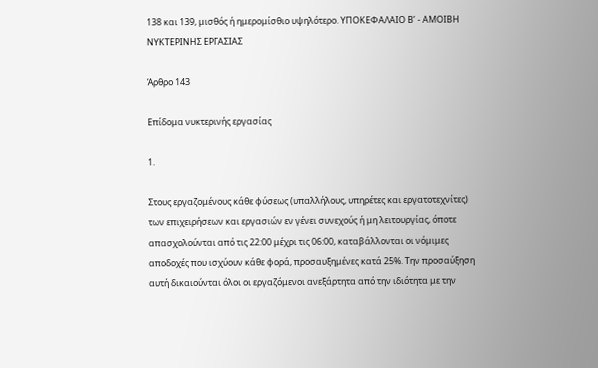138 και 139, μισθός ή ημερομίσθιο υψηλότερο. ΥΠΟΚΕΦΑΛΑΙΟ Β’ - ΑΜΟΙΒΗ ΝΥΚΤΕΡΙΝΗΣ ΕΡΓΑΣΙΑΣ

Άρθρο 143

Επίδομα νυκτερινής εργασίας

1.

Στους εργαζομένους κάθε φύσεως (υπαλλήλους, υπηρέτες και εργατοτεχνίτες) των επιχειρήσεων και εργασιών εν γένει συνεχούς ή μη λειτουργίας, όποτε απασχολούνται από τις 22:00 μέχρι τις 06:00, καταβάλλονται οι νόμιμες αποδοχές που ισχύουν κάθε φορά, προσαυξημένες κατά 25%. Την προσαύξηση αυτή δικαιούνται όλοι οι εργαζόμενοι ανεξάρτητα από την ιδιότητα με την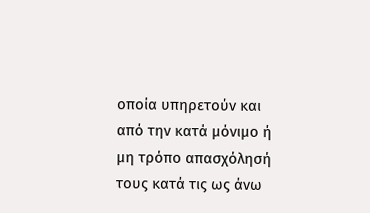οποία υπηρετούν και από την κατά μόνιμο ή μη τρόπο απασχόλησή τους κατά τις ως άνω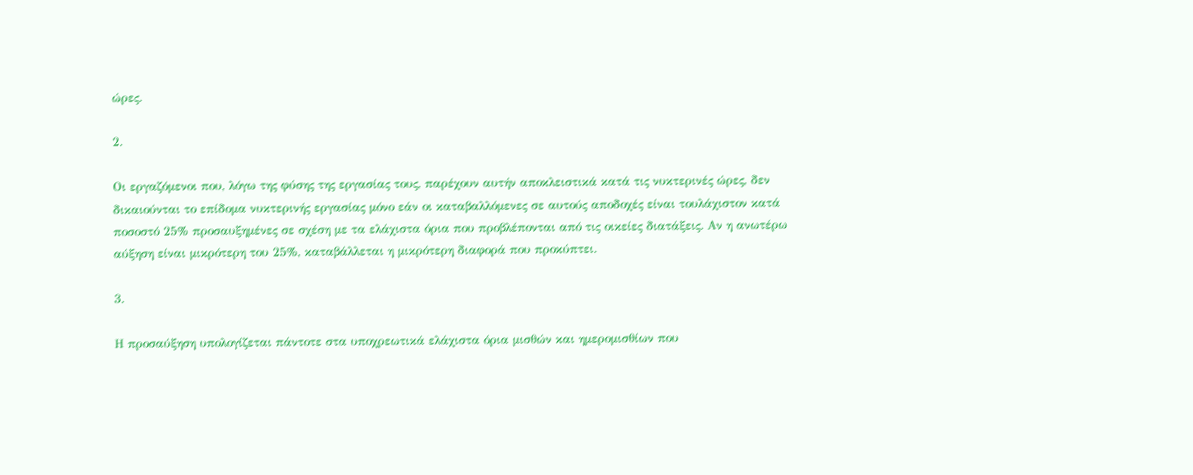ώρες.

2.

Οι εργαζόμενοι που, λόγω της φύσης της εργασίας τους, παρέχουν αυτήν αποκλειστικά κατά τις νυκτερινές ώρες, δεν δικαιούνται το επίδομα νυκτερινής εργασίας μόνο εάν οι καταβαλλόμενες σε αυτούς αποδοχές είναι τουλάχιστον κατά ποσοστό 25% προσαυξημένες σε σχέση με τα ελάχιστα όρια που προβλέπονται από τις οικείες διατάξεις. Αν η ανωτέρω αύξηση είναι μικρότερη του 25%, καταβάλλεται η μικρότερη διαφορά που προκύπτει.

3.

Η προσαύξηση υπολογίζεται πάντοτε στα υποχρεωτικά ελάχιστα όρια μισθών και ημερομισθίων που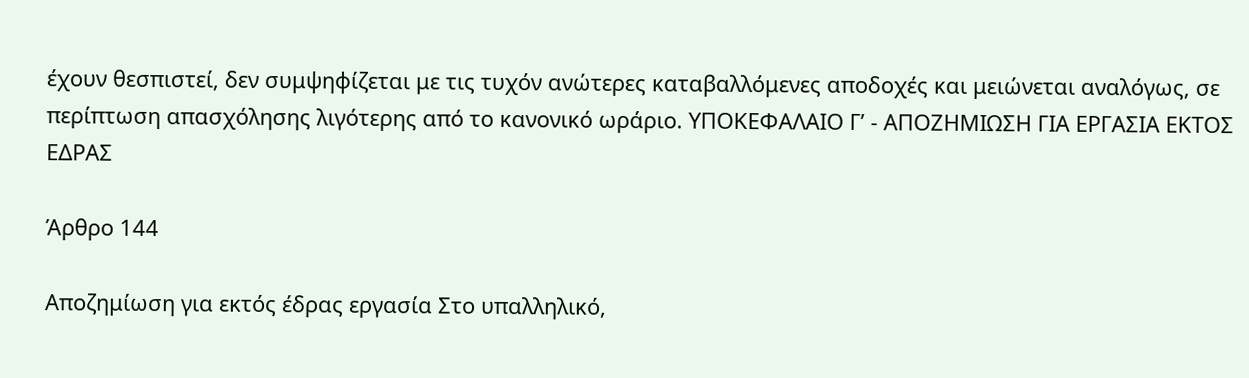έχουν θεσπιστεί, δεν συμψηφίζεται με τις τυχόν ανώτερες καταβαλλόμενες αποδοχές και μειώνεται αναλόγως, σε περίπτωση απασχόλησης λιγότερης από το κανονικό ωράριο. ΥΠΟΚΕΦΑΛΑΙΟ Γ’ - ΑΠΟΖΗΜΙΩΣΗ ΓΙΑ ΕΡΓΑΣΙΑ ΕΚΤΟΣ ΕΔΡΑΣ

Άρθρο 144

Αποζημίωση για εκτός έδρας εργασία Στο υπαλληλικό,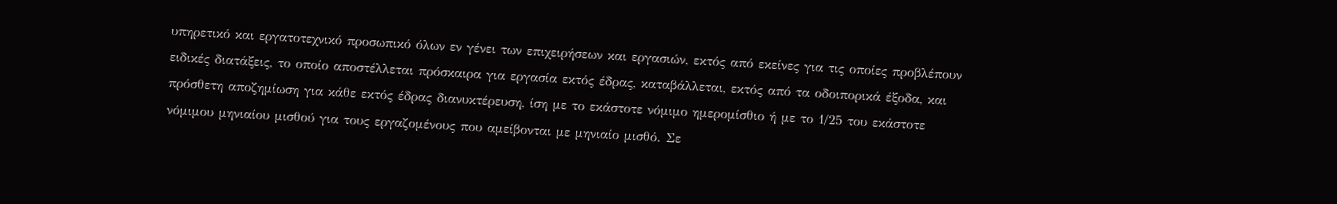υπηρετικό και εργατοτεχνικό προσωπικό όλων εν γένει των επιχειρήσεων και εργασιών, εκτός από εκείνες για τις οποίες προβλέπουν ειδικές διατάξεις, το οποίο αποστέλλεται πρόσκαιρα για εργασία εκτός έδρας, καταβάλλεται, εκτός από τα οδοιπορικά έξοδα, και πρόσθετη αποζημίωση για κάθε εκτός έδρας διανυκτέρευση, ίση με το εκάστοτε νόμιμο ημερομίσθιο ή με το 1/25 του εκάστοτε νόμιμου μηνιαίου μισθού για τους εργαζομένους που αμείβονται με μηνιαίο μισθό. Σε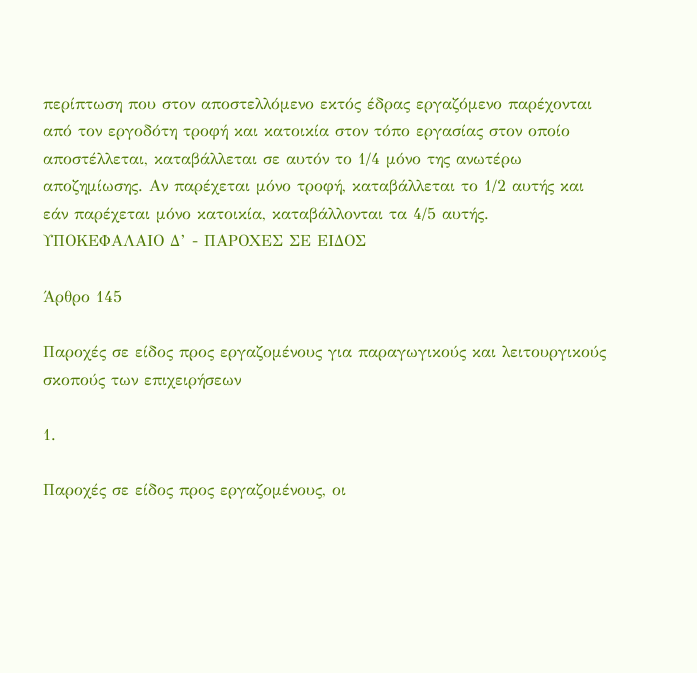περίπτωση που στον αποστελλόμενο εκτός έδρας εργαζόμενο παρέχονται από τον εργοδότη τροφή και κατοικία στον τόπο εργασίας στον οποίο αποστέλλεται, καταβάλλεται σε αυτόν το 1/4 μόνο της ανωτέρω αποζημίωσης. Αν παρέχεται μόνο τροφή, καταβάλλεται το 1/2 αυτής και εάν παρέχεται μόνο κατοικία, καταβάλλονται τα 4/5 αυτής. ΥΠΟΚΕΦΑΛΑΙΟ Δ’ - ΠΑΡΟΧΕΣ ΣΕ ΕΙΔΟΣ

Άρθρο 145

Παροχές σε είδος προς εργαζομένους για παραγωγικούς και λειτουργικούς σκοπούς των επιχειρήσεων

1.

Παροχές σε είδος προς εργαζομένους, οι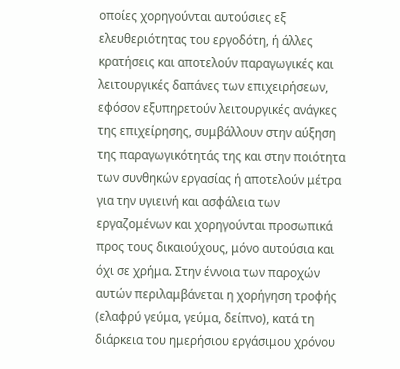οποίες χορηγούνται αυτούσιες εξ ελευθεριότητας του εργοδότη, ή άλλες κρατήσεις και αποτελούν παραγωγικές και λειτουργικές δαπάνες των επιχειρήσεων, εφόσον εξυπηρετούν λειτουργικές ανάγκες της επιχείρησης, συμβάλλουν στην αύξηση της παραγωγικότητάς της και στην ποιότητα των συνθηκών εργασίας ή αποτελούν μέτρα για την υγιεινή και ασφάλεια των εργαζομένων και χορηγούνται προσωπικά προς τους δικαιούχους, μόνο αυτούσια και όχι σε χρήμα. Στην έννοια των παροχών αυτών περιλαμβάνεται η χορήγηση τροφής (ελαφρύ γεύμα, γεύμα, δείπνο), κατά τη διάρκεια του ημερήσιου εργάσιμου χρόνου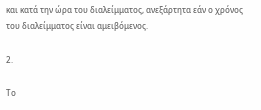και κατά την ώρα του διαλείμματος, ανεξάρτητα εάν ο χρόνος του διαλείμματος είναι αμειβόμενος.

2.

Το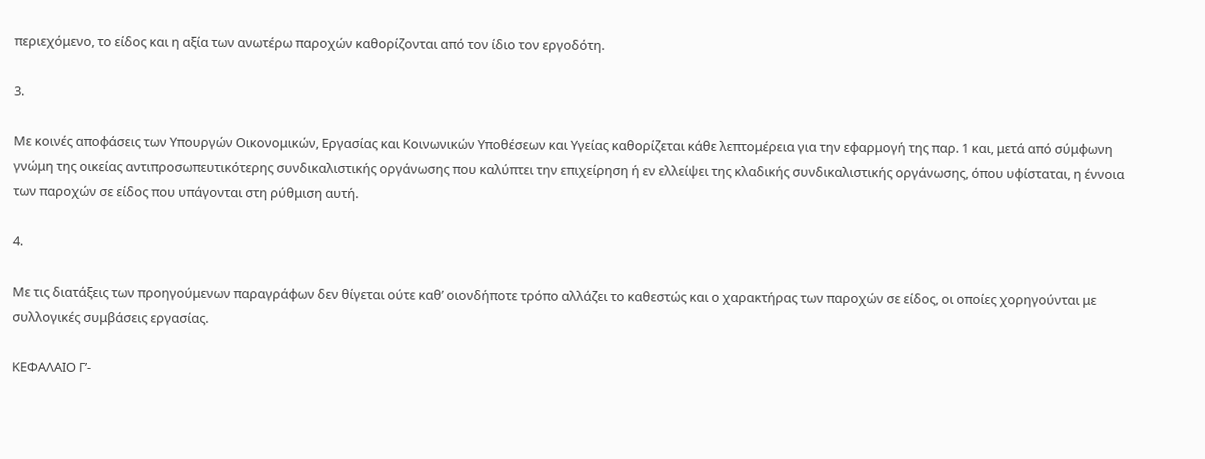περιεχόμενο, το είδος και η αξία των ανωτέρω παροχών καθορίζονται από τον ίδιο τον εργοδότη.

3.

Με κοινές αποφάσεις των Υπουργών Οικονομικών, Εργασίας και Κοινωνικών Υποθέσεων και Υγείας καθορίζεται κάθε λεπτομέρεια για την εφαρμογή της παρ. 1 και, μετά από σύμφωνη γνώμη της οικείας αντιπροσωπευτικότερης συνδικαλιστικής οργάνωσης που καλύπτει την επιχείρηση ή εν ελλείψει της κλαδικής συνδικαλιστικής οργάνωσης, όπου υφίσταται, η έννοια των παροχών σε είδος που υπάγονται στη ρύθμιση αυτή.

4.

Με τις διατάξεις των προηγούμενων παραγράφων δεν θίγεται ούτε καθ’ οιονδήποτε τρόπο αλλάζει το καθεστώς και ο χαρακτήρας των παροχών σε είδος, οι οποίες χορηγούνται με συλλογικές συμβάσεις εργασίας.

ΚΕΦΑΛΑΙΟ Γ’-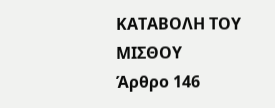ΚΑΤΑΒΟΛΗ ΤΟΥ ΜΙΣΘΟΥ
Άρθρο 146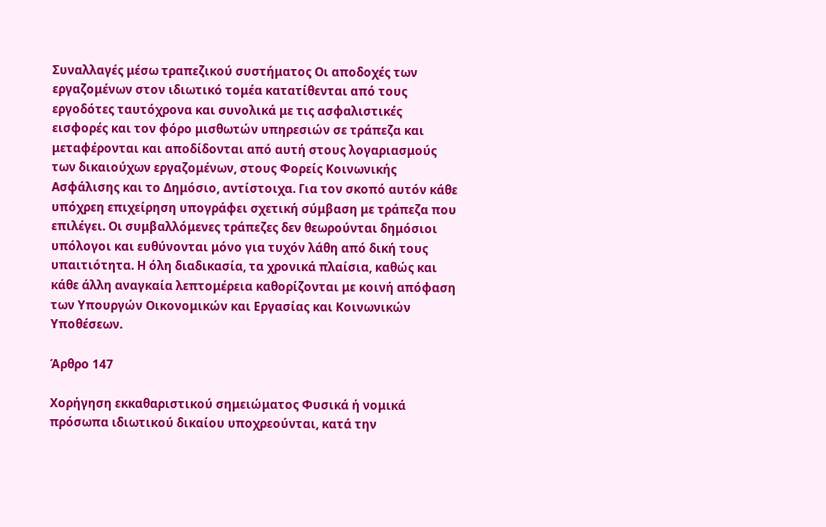Συναλλαγές μέσω τραπεζικού συστήματος Οι αποδοχές των εργαζομένων στον ιδιωτικό τομέα κατατίθενται από τους εργοδότες ταυτόχρονα και συνολικά με τις ασφαλιστικές εισφορές και τον φόρο μισθωτών υπηρεσιών σε τράπεζα και μεταφέρονται και αποδίδονται από αυτή στους λογαριασμούς των δικαιούχων εργαζομένων, στους Φορείς Κοινωνικής Ασφάλισης και το Δημόσιο, αντίστοιχα. Για τον σκοπό αυτόν κάθε υπόχρεη επιχείρηση υπογράφει σχετική σύμβαση με τράπεζα που επιλέγει. Οι συμβαλλόμενες τράπεζες δεν θεωρούνται δημόσιοι υπόλογοι και ευθύνονται μόνο για τυχόν λάθη από δική τους υπαιτιότητα. Η όλη διαδικασία, τα χρονικά πλαίσια, καθώς και κάθε άλλη αναγκαία λεπτομέρεια καθορίζονται με κοινή απόφαση των Υπουργών Οικονομικών και Εργασίας και Κοινωνικών Υποθέσεων.

Άρθρο 147

Χορήγηση εκκαθαριστικού σημειώματος Φυσικά ή νομικά πρόσωπα ιδιωτικού δικαίου υποχρεούνται, κατά την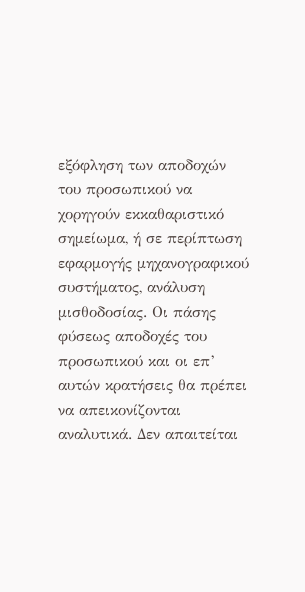εξόφληση των αποδοχών του προσωπικού να χορηγούν εκκαθαριστικό σημείωμα, ή σε περίπτωση εφαρμογής μηχανογραφικού συστήματος, ανάλυση μισθοδοσίας. Οι πάσης φύσεως αποδοχές του προσωπικού και οι επ’ αυτών κρατήσεις θα πρέπει να απεικονίζονται αναλυτικά. Δεν απαιτείται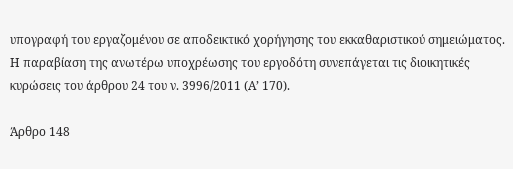υπογραφή του εργαζομένου σε αποδεικτικό χορήγησης του εκκαθαριστικού σημειώματος. Η παραβίαση της ανωτέρω υποχρέωσης του εργοδότη συνεπάγεται τις διοικητικές κυρώσεις του άρθρου 24 του ν. 3996/2011 (Α’ 170).

Άρθρο 148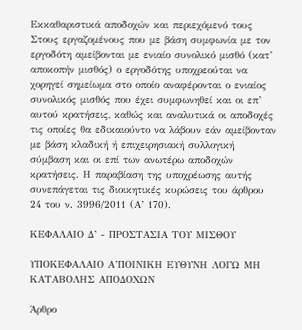Εκκαθαριστικά αποδοχών και περιεχόμενό τους Στους εργαζομένους που με βάση συμφωνία με τον εργοδότη αμείβονται με ενιαίο συνολικό μισθό (κατ’ αποκοπήν μισθός) ο εργοδότης υποχρεούται να χορηγεί σημείωμα στο οποίο αναφέρονται ο ενιαίος συνολικός μισθός που έχει συμφωνηθεί και οι επ’ αυτού κρατήσεις, καθώς και αναλυτικά οι αποδοχές τις οποίες θα εδικαιούντο να λάβουν εάν αμείβονταν με βάση κλαδική ή επιχειρησιακή συλλογική σύμβαση και οι επί των ανωτέρω αποδοχών κρατήσεις. Η παραβίαση της υποχρέωσης αυτής συνεπάγεται τις διοικητικές κυρώσεις του άρθρου 24 του ν. 3996/2011 (Α’ 170).

ΚΕΦΑΛΑΙΟ Δ’ - ΠΡΟΣΤΑΣΙΑ ΤΟΥ ΜΙΣΘΟΥ

ΥΠΟΚΕΦΑΛΑΙΟ Α’ΠΟΙΝΙΚΗ ΕΥΘΥΝΗ ΛΟΓΩ ΜΗ ΚΑΤΑΒΟΛΗΣ ΑΠΟΔΟΧΩΝ

Άρθρο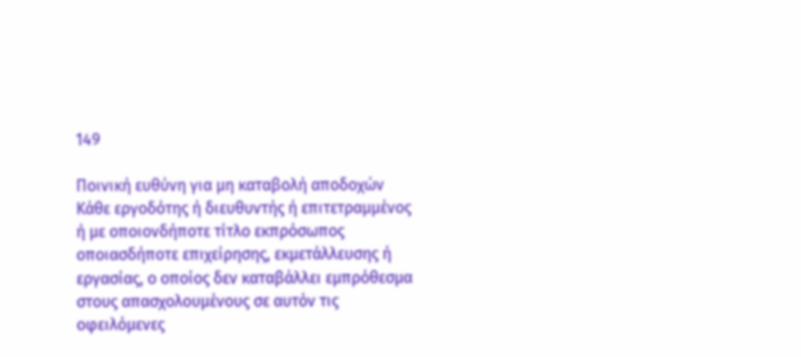149

Ποινική ευθύνη για μη καταβολή αποδοχών Κάθε εργοδότης ή διευθυντής ή επιτετραμμένος ή με οποιονδήποτε τίτλο εκπρόσωπος οποιασδήποτε επιχείρησης, εκμετάλλευσης ή εργασίας, ο οποίος δεν καταβάλλει εμπρόθεσμα στους απασχολουμένους σε αυτόν τις οφειλόμενες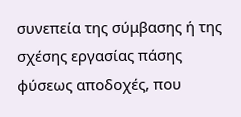συνεπεία της σύμβασης ή της σχέσης εργασίας πάσης φύσεως αποδοχές, που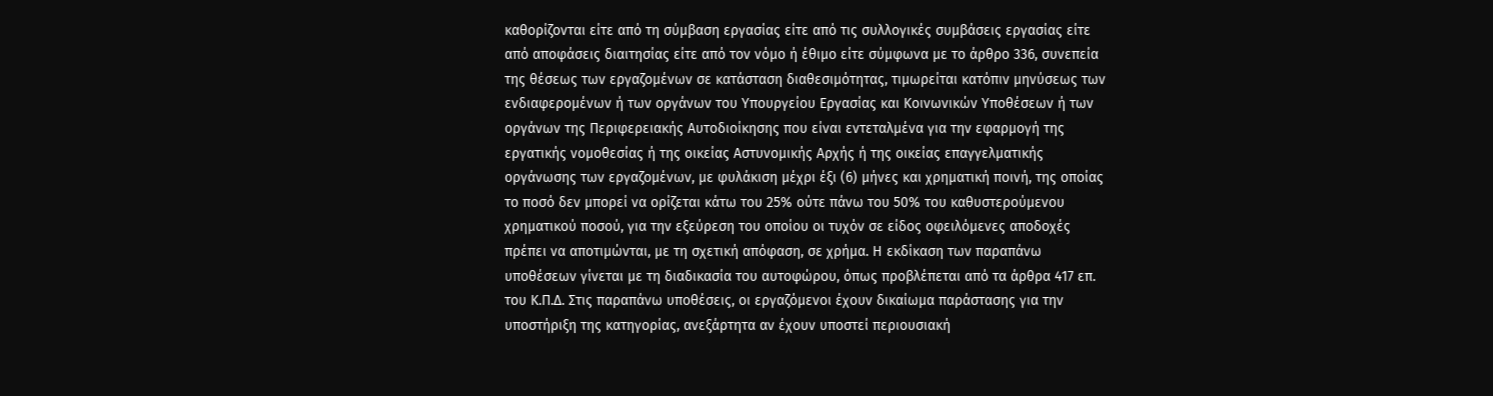καθορίζονται είτε από τη σύμβαση εργασίας είτε από τις συλλογικές συμβάσεις εργασίας είτε από αποφάσεις διαιτησίας είτε από τον νόμο ή έθιμο είτε σύμφωνα με το άρθρο 336, συνεπεία της θέσεως των εργαζομένων σε κατάσταση διαθεσιμότητας, τιμωρείται κατόπιν μηνύσεως των ενδιαφερομένων ή των οργάνων του Υπουργείου Εργασίας και Κοινωνικών Υποθέσεων ή των οργάνων της Περιφερειακής Αυτοδιοίκησης που είναι εντεταλμένα για την εφαρμογή της εργατικής νομοθεσίας ή της οικείας Αστυνομικής Αρχής ή της οικείας επαγγελματικής οργάνωσης των εργαζομένων, με φυλάκιση μέχρι έξι (6) μήνες και χρηματική ποινή, της οποίας το ποσό δεν μπορεί να ορίζεται κάτω του 25% ούτε πάνω του 50% του καθυστερούμενου χρηματικού ποσού, για την εξεύρεση του οποίου οι τυχόν σε είδος οφειλόμενες αποδοχές πρέπει να αποτιμώνται, με τη σχετική απόφαση, σε χρήμα. Η εκδίκαση των παραπάνω υποθέσεων γίνεται με τη διαδικασία του αυτοφώρου, όπως προβλέπεται από τα άρθρα 417 επ. του Κ.Π.Δ. Στις παραπάνω υποθέσεις, οι εργαζόμενοι έχουν δικαίωμα παράστασης για την υποστήριξη της κατηγορίας, ανεξάρτητα αν έχουν υποστεί περιουσιακή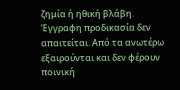ζημία ή ηθική βλάβη. Έγγραφη προδικασία δεν απαιτείται. Από τα ανωτέρω εξαιρούνται και δεν φέρουν ποινική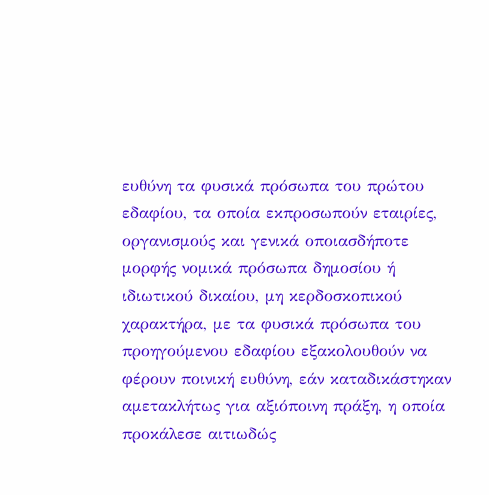ευθύνη τα φυσικά πρόσωπα του πρώτου εδαφίου, τα οποία εκπροσωπούν εταιρίες, οργανισμούς και γενικά οποιασδήποτε μορφής νομικά πρόσωπα δημοσίου ή ιδιωτικού δικαίου, μη κερδοσκοπικού χαρακτήρα, με τα φυσικά πρόσωπα του προηγούμενου εδαφίου εξακολουθούν να φέρουν ποινική ευθύνη, εάν καταδικάστηκαν αμετακλήτως για αξιόποινη πράξη, η οποία προκάλεσε αιτιωδώς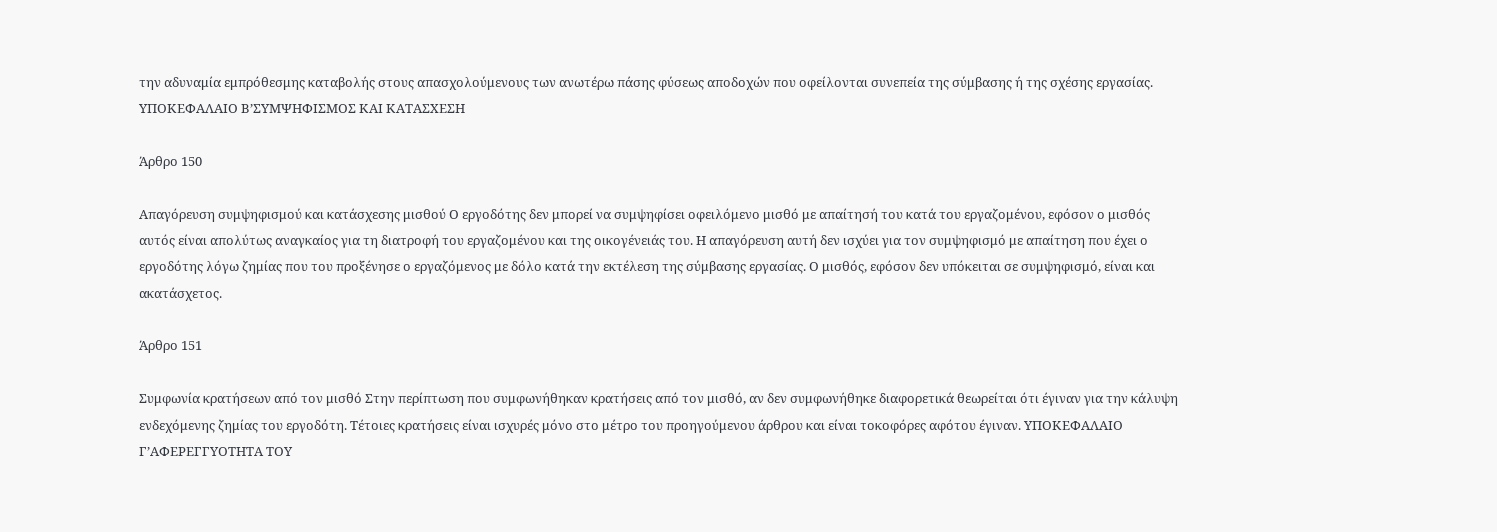την αδυναμία εμπρόθεσμης καταβολής στους απασχολούμενους των ανωτέρω πάσης φύσεως αποδοχών που οφείλονται συνεπεία της σύμβασης ή της σχέσης εργασίας. ΥΠΟΚΕΦΑΛΑΙΟ Β’ΣΥΜΨΗΦΙΣΜΟΣ ΚΑΙ ΚΑΤΑΣΧΕΣΗ

Άρθρο 150

Απαγόρευση συμψηφισμού και κατάσχεσης μισθού Ο εργοδότης δεν μπορεί να συμψηφίσει οφειλόμενο μισθό με απαίτησή του κατά του εργαζομένου, εφόσον ο μισθός αυτός είναι απολύτως αναγκαίος για τη διατροφή του εργαζομένου και της οικογένειάς του. Η απαγόρευση αυτή δεν ισχύει για τον συμψηφισμό με απαίτηση που έχει ο εργοδότης λόγω ζημίας που του προξένησε ο εργαζόμενος με δόλο κατά την εκτέλεση της σύμβασης εργασίας. Ο μισθός, εφόσον δεν υπόκειται σε συμψηφισμό, είναι και ακατάσχετος.

Άρθρο 151

Συμφωνία κρατήσεων από τον μισθό Στην περίπτωση που συμφωνήθηκαν κρατήσεις από τον μισθό, αν δεν συμφωνήθηκε διαφορετικά θεωρείται ότι έγιναν για την κάλυψη ενδεχόμενης ζημίας του εργοδότη. Τέτοιες κρατήσεις είναι ισχυρές μόνο στο μέτρο του προηγούμενου άρθρου και είναι τοκοφόρες αφότου έγιναν. ΥΠΟΚΕΦΑΛΑΙΟ Γ’ΑΦΕΡΕΓΓΥΟΤΗΤΑ ΤΟΥ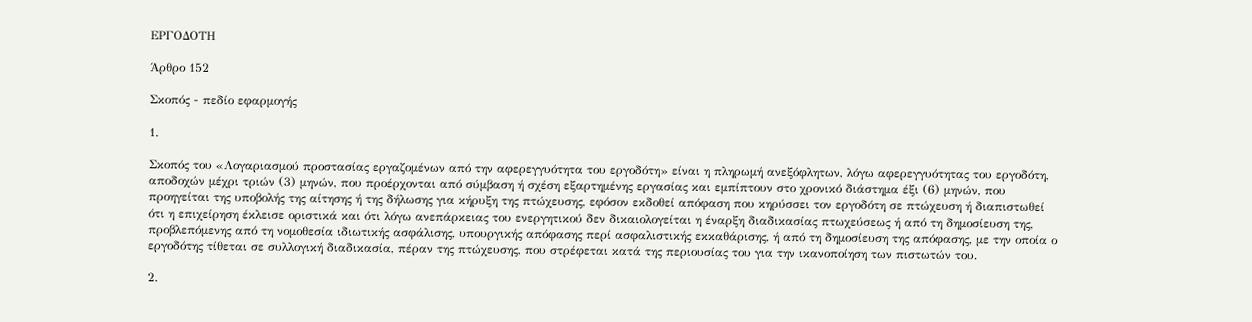ΕΡΓΟΔΟΤΗ

Άρθρο 152

Σκοπός - πεδίο εφαρμογής

1.

Σκοπός του «Λογαριασμού προστασίας εργαζομένων από την αφερεγγυότητα του εργοδότη» είναι η πληρωμή ανεξόφλητων, λόγω αφερεγγυότητας του εργοδότη, αποδοχών μέχρι τριών (3) μηνών, που προέρχονται από σύμβαση ή σχέση εξαρτημένης εργασίας και εμπίπτουν στο χρονικό διάστημα έξι (6) μηνών, που προηγείται της υποβολής της αίτησης ή της δήλωσης για κήρυξη της πτώχευσης, εφόσον εκδοθεί απόφαση που κηρύσσει τον εργοδότη σε πτώχευση ή διαπιστωθεί ότι η επιχείρηση έκλεισε οριστικά και ότι λόγω ανεπάρκειας του ενεργητικού δεν δικαιολογείται η έναρξη διαδικασίας πτωχεύσεως ή από τη δημοσίευση της, προβλεπόμενης από τη νομοθεσία ιδιωτικής ασφάλισης, υπουργικής απόφασης περί ασφαλιστικής εκκαθάρισης, ή από τη δημοσίευση της απόφασης, με την οποία ο εργοδότης τίθεται σε συλλογική διαδικασία, πέραν της πτώχευσης, που στρέφεται κατά της περιουσίας του για την ικανοποίηση των πιστωτών του.

2.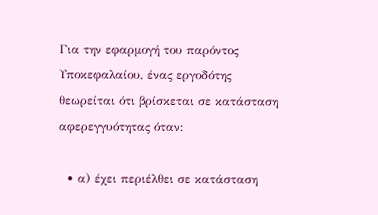Για την εφαρμογή του παρόντος Υποκεφαλαίου, ένας εργοδότης θεωρείται ότι βρίσκεται σε κατάσταση αφερεγγυότητας όταν:

  • α) έχει περιέλθει σε κατάσταση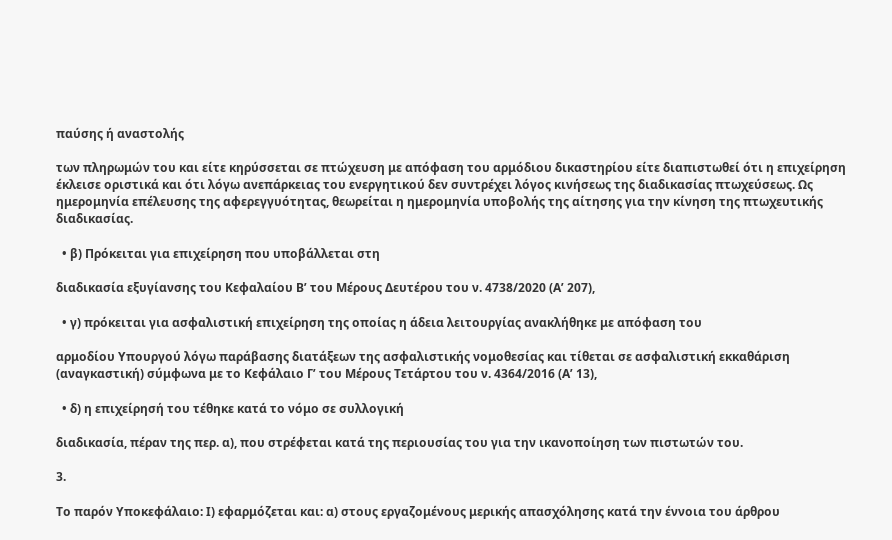παύσης ή αναστολής

των πληρωμών του και είτε κηρύσσεται σε πτώχευση με απόφαση του αρμόδιου δικαστηρίου είτε διαπιστωθεί ότι η επιχείρηση έκλεισε οριστικά και ότι λόγω ανεπάρκειας του ενεργητικού δεν συντρέχει λόγος κινήσεως της διαδικασίας πτωχεύσεως. Ως ημερομηνία επέλευσης της αφερεγγυότητας, θεωρείται η ημερομηνία υποβολής της αίτησης για την κίνηση της πτωχευτικής διαδικασίας.

  • β) Πρόκειται για επιχείρηση που υποβάλλεται στη

διαδικασία εξυγίανσης του Κεφαλαίου Β’ του Μέρους Δευτέρου του ν. 4738/2020 (Α’ 207),

  • γ) πρόκειται για ασφαλιστική επιχείρηση της οποίας η άδεια λειτουργίας ανακλήθηκε με απόφαση του

αρμοδίου Υπουργού λόγω παράβασης διατάξεων της ασφαλιστικής νομοθεσίας και τίθεται σε ασφαλιστική εκκαθάριση (αναγκαστική) σύμφωνα με το Κεφάλαιο Γ’ του Μέρους Τετάρτου του ν. 4364/2016 (Α’ 13),

  • δ) η επιχείρησή του τέθηκε κατά το νόμο σε συλλογική

διαδικασία, πέραν της περ. α), που στρέφεται κατά της περιουσίας του για την ικανοποίηση των πιστωτών του.

3.

Το παρόν Υποκεφάλαιο: Ι) εφαρμόζεται και: α) στους εργαζομένους μερικής απασχόλησης κατά την έννοια του άρθρου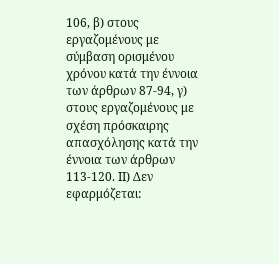106, β) στους εργαζομένους με σύμβαση ορισμένου χρόνου κατά την έννοια των άρθρων 87-94, γ) στους εργαζομένους με σχέση πρόσκαιρης απασχόλησης κατά την έννοια των άρθρων 113-120. ΙΙ) Δεν εφαρμόζεται: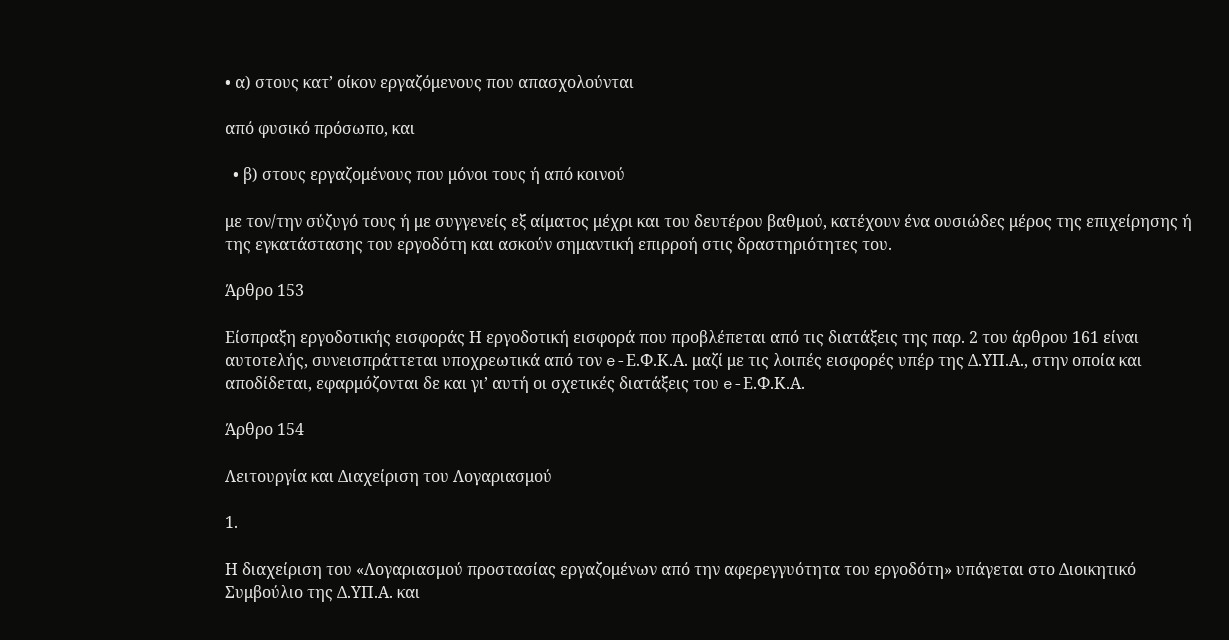• α) στους κατ’ οίκον εργαζόμενους που απασχολούνται

από φυσικό πρόσωπο, και

  • β) στους εργαζομένους που μόνοι τους ή από κοινού

με τον/την σύζυγό τους ή με συγγενείς εξ αίματος μέχρι και του δευτέρου βαθμού, κατέχουν ένα ουσιώδες μέρος της επιχείρησης ή της εγκατάστασης του εργοδότη και ασκούν σημαντική επιρροή στις δραστηριότητες του.

Άρθρο 153

Είσπραξη εργοδοτικής εισφοράς Η εργοδοτική εισφορά που προβλέπεται από τις διατάξεις της παρ. 2 του άρθρου 161 είναι αυτοτελής, συνεισπράττεται υποχρεωτικά από τον e-Ε.Φ.Κ.Α. μαζί με τις λοιπές εισφορές υπέρ της Δ.ΥΠ.Α., στην οποία και αποδίδεται, εφαρμόζονται δε και γι’ αυτή οι σχετικές διατάξεις του e-Ε.Φ.Κ.Α.

Άρθρο 154

Λειτουργία και Διαχείριση του Λογαριασμού

1.

Η διαχείριση του «Λογαριασμού προστασίας εργαζομένων από την αφερεγγυότητα του εργοδότη» υπάγεται στο Διοικητικό Συμβούλιο της Δ.ΥΠ.Α. και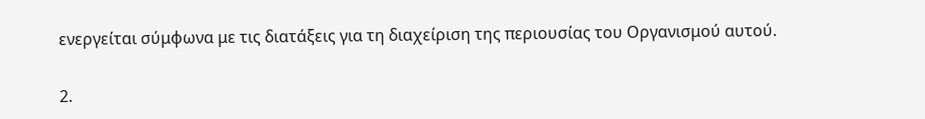ενεργείται σύμφωνα με τις διατάξεις για τη διαχείριση της περιουσίας του Οργανισμού αυτού.

2.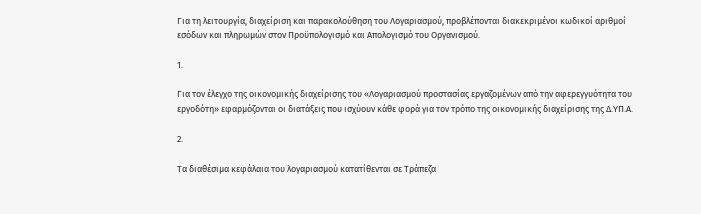Για τη λειτουργία, διαχείριση και παρακολούθηση του Λογαριασμού, προβλέπονται διακεκριμένοι κωδικοί αριθμοί εσόδων και πληρωμών στον Προϋπολογισμό και Απολογισμό του Οργανισμού.

1.

Για τον έλεγχο της οικονομικής διαχείρισης του «Λογαριασμού προστασίας εργαζομένων από την αφερεγγυότητα του εργοδότη» εφαρμόζονται οι διατάξεις που ισχύουν κάθε φορά για τον τρόπο της οικονομικής διαχείρισης της Δ.ΥΠ.Α.

2.

Τα διαθέσιμα κεφάλαια του λογαριασμού κατατίθενται σε Τράπεζα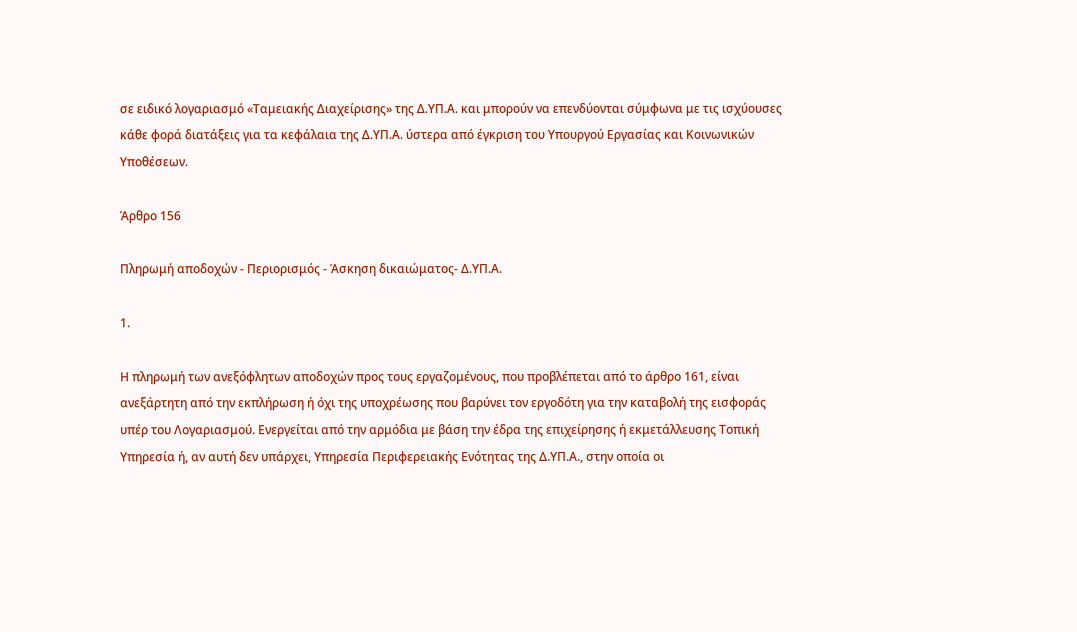σε ειδικό λογαριασμό «Ταμειακής Διαχείρισης» της Δ.ΥΠ.Α. και μπορούν να επενδύονται σύμφωνα με τις ισχύουσες κάθε φορά διατάξεις για τα κεφάλαια της Δ.ΥΠ.Α. ύστερα από έγκριση του Υπουργού Εργασίας και Κοινωνικών Υποθέσεων.

Άρθρο 156

Πληρωμή αποδοχών - Περιορισμός - Άσκηση δικαιώματος- Δ.ΥΠ.Α.

1.

Η πληρωμή των ανεξόφλητων αποδοχών προς τους εργαζομένους, που προβλέπεται από το άρθρο 161, είναι ανεξάρτητη από την εκπλήρωση ή όχι της υποχρέωσης που βαρύνει τον εργοδότη για την καταβολή της εισφοράς υπέρ του Λογαριασμού. Ενεργείται από την αρμόδια με βάση την έδρα της επιχείρησης ή εκμετάλλευσης Τοπική Υπηρεσία ή, αν αυτή δεν υπάρχει, Υπηρεσία Περιφερειακής Ενότητας της Δ.ΥΠ.Α., στην οποία οι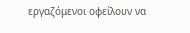εργαζόμενοι οφείλουν να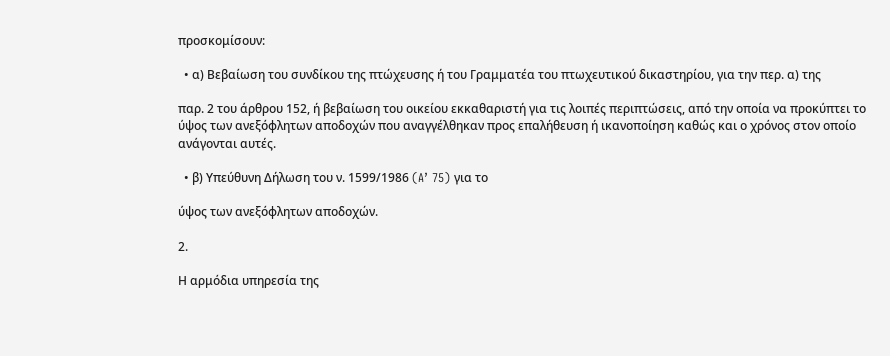προσκομίσουν:

  • α) Βεβαίωση του συνδίκου της πτώχευσης ή του Γραμματέα του πτωχευτικού δικαστηρίου, για την περ. α) της

παρ. 2 του άρθρου 152, ή βεβαίωση του οικείου εκκαθαριστή για τις λοιπές περιπτώσεις, από την οποία να προκύπτει το ύψος των ανεξόφλητων αποδοχών που αναγγέλθηκαν προς επαλήθευση ή ικανοποίηση καθώς και ο χρόνος στον οποίο ανάγονται αυτές.

  • β) Υπεύθυνη Δήλωση του ν. 1599/1986 (A’ 75) για το

ύψος των ανεξόφλητων αποδοχών.

2.

Η αρμόδια υπηρεσία της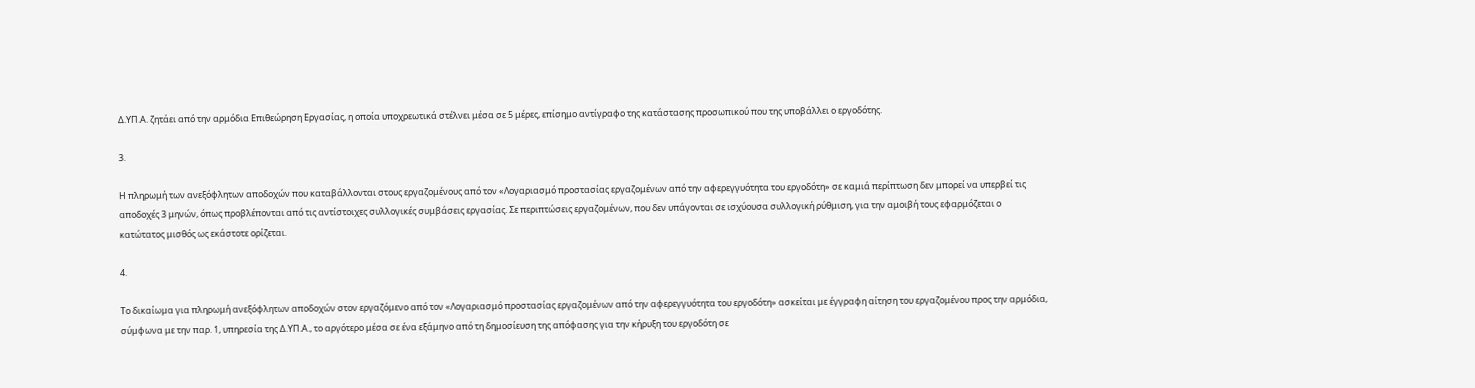Δ.ΥΠ.Α. ζητάει από την αρμόδια Επιθεώρηση Εργασίας, η οποία υποχρεωτικά στέλνει μέσα σε 5 μέρες, επίσημο αντίγραφο της κατάστασης προσωπικού που της υποβάλλει ο εργοδότης.

3.

Η πληρωμή των ανεξόφλητων αποδοχών που καταβάλλονται στους εργαζομένους από τον «Λογαριασμό προστασίας εργαζομένων από την αφερεγγυότητα του εργοδότη» σε καμιά περίπτωση δεν μπορεί να υπερβεί τις αποδοχές 3 μηνών, όπως προβλέπονται από τις αντίστοιχες συλλογικές συμβάσεις εργασίας. Σε περιπτώσεις εργαζομένων, που δεν υπάγονται σε ισχύουσα συλλογική ρύθμιση, για την αμοιβή τους εφαρμόζεται ο κατώτατος μισθός ως εκάστοτε ορίζεται.

4.

Το δικαίωμα για πληρωμή ανεξόφλητων αποδοχών στον εργαζόμενο από τον «Λογαριασμό προστασίας εργαζομένων από την αφερεγγυότητα του εργοδότη» ασκείται με έγγραφη αίτηση του εργαζομένου προς την αρμόδια, σύμφωνα με την παρ. 1, υπηρεσία της Δ.ΥΠ.Α., το αργότερο μέσα σε ένα εξάμηνο από τη δημοσίευση της απόφασης για την κήρυξη του εργοδότη σε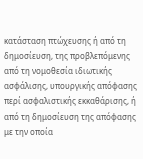κατάσταση πτώχευσης ή από τη δημοσίευση, της προβλεπόμενης από τη νομοθεσία ιδιωτικής ασφάλισης, υπουργικής απόφασης περί ασφαλιστικής εκκαθάρισης, ή από τη δημοσίευση της απόφασης με την οποία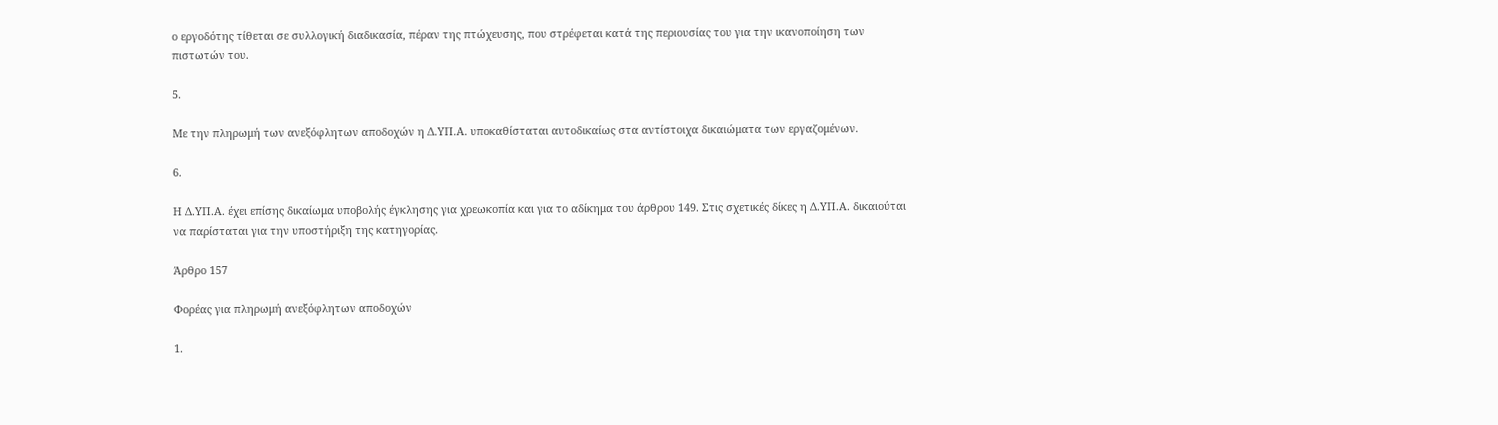ο εργοδότης τίθεται σε συλλογική διαδικασία, πέραν της πτώχευσης, που στρέφεται κατά της περιουσίας του για την ικανοποίηση των πιστωτών του.

5.

Με την πληρωμή των ανεξόφλητων αποδοχών η Δ.ΥΠ.Α. υποκαθίσταται αυτοδικαίως στα αντίστοιχα δικαιώματα των εργαζομένων.

6.

Η Δ.ΥΠ.Α. έχει επίσης δικαίωμα υποβολής έγκλησης για χρεωκοπία και για το αδίκημα του άρθρου 149. Στις σχετικές δίκες η Δ.ΥΠ.Α. δικαιούται να παρίσταται για την υποστήριξη της κατηγορίας.

Άρθρο 157

Φορέας για πληρωμή ανεξόφλητων αποδοχών

1.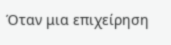Όταν μια επιχείρηση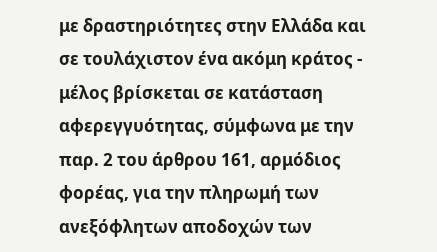με δραστηριότητες στην Ελλάδα και σε τουλάχιστον ένα ακόμη κράτος - μέλος βρίσκεται σε κατάσταση αφερεγγυότητας, σύμφωνα με την παρ. 2 του άρθρου 161, αρμόδιος φορέας, για την πληρωμή των ανεξόφλητων αποδοχών των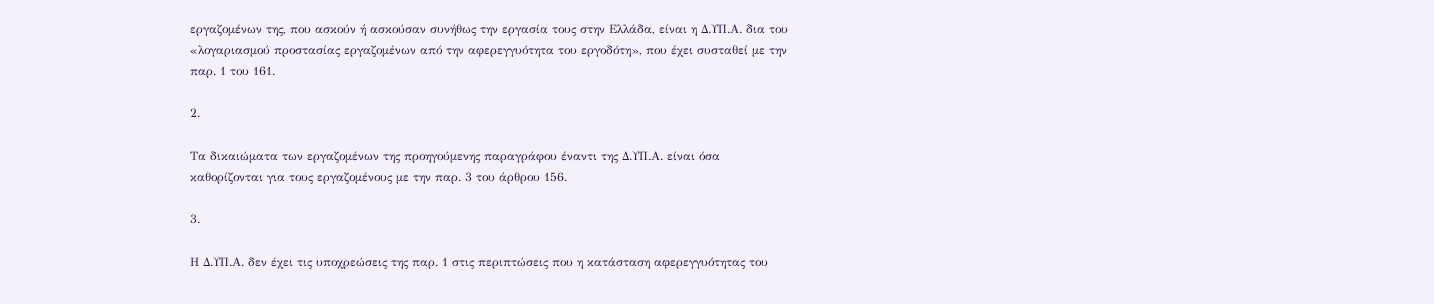εργαζομένων της, που ασκούν ή ασκούσαν συνήθως την εργασία τους στην Ελλάδα, είναι η Δ.ΥΠ.Α. δια του «λογαριασμού προστασίας εργαζομένων από την αφερεγγυότητα του εργοδότη», που έχει συσταθεί με την παρ. 1 του 161.

2.

Τα δικαιώματα των εργαζομένων της προηγούμενης παραγράφου έναντι της Δ.ΥΠ.Α. είναι όσα καθορίζονται για τους εργαζομένους με την παρ. 3 του άρθρου 156.

3.

Η Δ.ΥΠ.Α. δεν έχει τις υποχρεώσεις της παρ. 1 στις περιπτώσεις που η κατάσταση αφερεγγυότητας του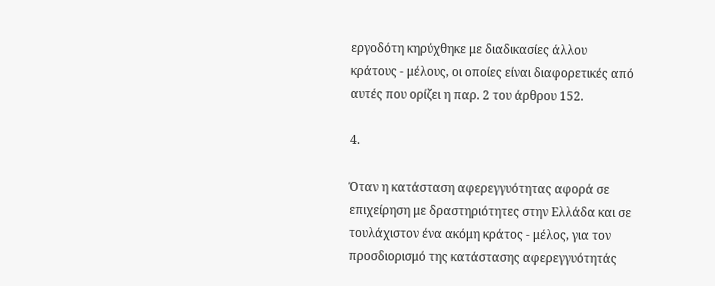εργοδότη κηρύχθηκε με διαδικασίες άλλου κράτους - μέλους, οι οποίες είναι διαφορετικές από αυτές που ορίζει η παρ. 2 του άρθρου 152.

4.

Όταν η κατάσταση αφερεγγυότητας αφορά σε επιχείρηση με δραστηριότητες στην Ελλάδα και σε τουλάχιστον ένα ακόμη κράτος - μέλος, για τον προσδιορισμό της κατάστασης αφερεγγυότητάς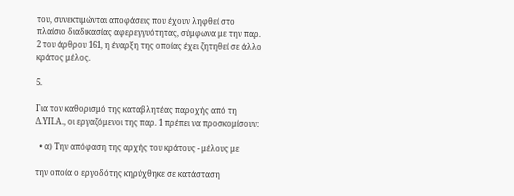του, συνεκτιμώνται αποφάσεις που έχουν ληφθεί στο πλαίσιο διαδικασίας αφερεγγυότητας, σύμφωνα με την παρ. 2 του άρθρου 161, η έναρξη της οποίας έχει ζητηθεί σε άλλο κράτος μέλος.

5.

Για τον καθορισμό της καταβλητέας παροχής από τη Δ.ΥΠ.Α., οι εργαζόμενοι της παρ. 1 πρέπει να προσκομίσουν:

  • α) Την απόφαση της αρχής του κράτους - μέλους με

την οποία ο εργοδότης κηρύχθηκε σε κατάσταση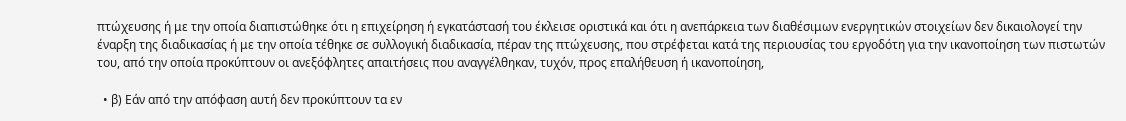πτώχευσης ή με την οποία διαπιστώθηκε ότι η επιχείρηση ή εγκατάστασή του έκλεισε οριστικά και ότι η ανεπάρκεια των διαθέσιμων ενεργητικών στοιχείων δεν δικαιολογεί την έναρξη της διαδικασίας ή με την οποία τέθηκε σε συλλογική διαδικασία, πέραν της πτώχευσης, που στρέφεται κατά της περιουσίας του εργοδότη για την ικανοποίηση των πιστωτών του, από την οποία προκύπτουν οι ανεξόφλητες απαιτήσεις που αναγγέλθηκαν, τυχόν, προς επαλήθευση ή ικανοποίηση,

  • β) Εάν από την απόφαση αυτή δεν προκύπτουν τα εν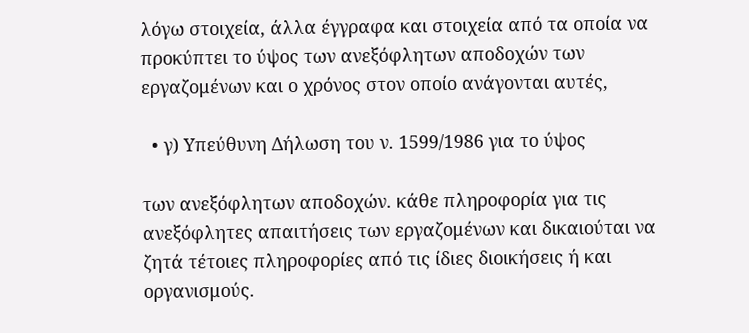λόγω στοιχεία, άλλα έγγραφα και στοιχεία από τα οποία να προκύπτει το ύψος των ανεξόφλητων αποδοχών των εργαζομένων και ο χρόνος στον οποίο ανάγονται αυτές,

  • γ) Υπεύθυνη Δήλωση του ν. 1599/1986 για το ύψος

των ανεξόφλητων αποδοχών. κάθε πληροφορία για τις ανεξόφλητες απαιτήσεις των εργαζομένων και δικαιούται να ζητά τέτοιες πληροφορίες από τις ίδιες διοικήσεις ή και οργανισμούς.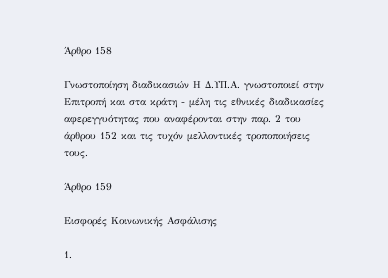Άρθρο 158

Γνωστοποίηση διαδικασιών Η Δ.ΥΠ.Α. γνωστοποιεί στην Επιτροπή και στα κράτη - μέλη τις εθνικές διαδικασίες αφερεγγυότητας που αναφέρονται στην παρ. 2 του άρθρου 152 και τις τυχόν μελλοντικές τροποποιήσεις τους.

Άρθρο 159

Εισφορές Κοινωνικής Ασφάλισης

1.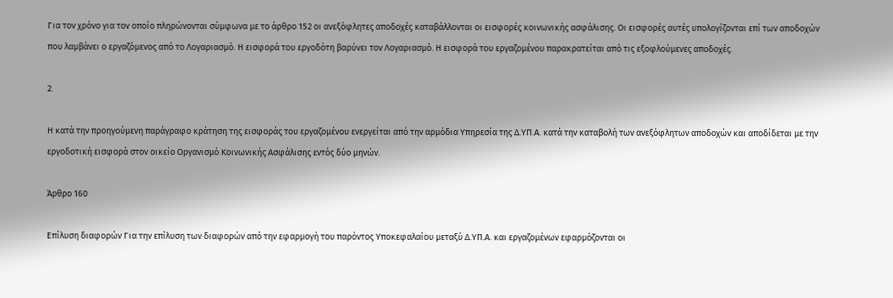Για τον χρόνο για τον οποίο πληρώνονται σύμφωνα με το άρθρο 152 οι ανεξόφλητες αποδοχές καταβάλλονται οι εισφορές κοινωνικής ασφάλισης. Οι εισφορές αυτές υπολογίζονται επί των αποδοχών που λαμβάνει ο εργαζόμενος από το Λογαριασμό. Η εισφορά του εργοδότη βαρύνει τον Λογαριασμό. Η εισφορά του εργαζομένου παρακρατείται από τις εξοφλούμενες αποδοχές.

2.

Η κατά την προηγούμενη παράγραφο κράτηση της εισφοράς του εργαζομένου ενεργείται από την αρμόδια Υπηρεσία της Δ.ΥΠ.Α. κατά την καταβολή των ανεξόφλητων αποδοχών και αποδίδεται με την εργοδοτική εισφορά στον οικείο Οργανισμό Κοινωνικής Ασφάλισης εντός δύο μηνών.

Άρθρο 160

Επίλυση διαφορών Για την επίλυση των διαφορών από την εφαρμογή του παρόντος Υποκεφαλαίου μεταξύ Δ.ΥΠ.Α. και εργαζομένων εφαρμόζονται οι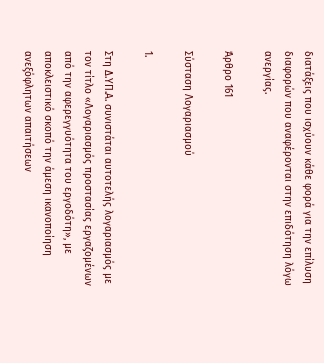διατάξεις που ισχύουν κάθε φορά για την επίλυση διαφορών που αναφέρονται στην επιδότηση λόγω ανεργίας.

Άρθρο 161

Σύσταση Λογαριασμού

1.

Στη Δ.ΥΠ.Α. συνιστάται αυτοτελής λογαριασμός με τον τίτλο «Λογαριασμός προστασίας εργαζομένων από την αφερεγγυότητα του εργοδότη», με αποκλειστικό σκοπό την άμεση ικανοποίηση ανεξόφλητων απαιτήσεων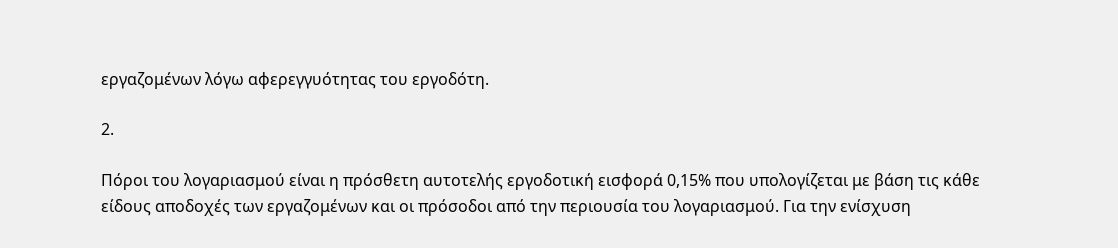εργαζομένων λόγω αφερεγγυότητας του εργοδότη.

2.

Πόροι του λογαριασμού είναι η πρόσθετη αυτοτελής εργοδοτική εισφορά 0,15% που υπολογίζεται με βάση τις κάθε είδους αποδοχές των εργαζομένων και οι πρόσοδοι από την περιουσία του λογαριασμού. Για την ενίσχυση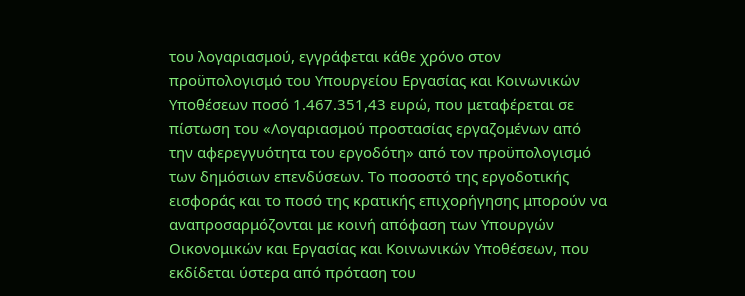του λογαριασμού, εγγράφεται κάθε χρόνο στον προϋπολογισμό του Υπουργείου Εργασίας και Κοινωνικών Υποθέσεων ποσό 1.467.351,43 ευρώ, που μεταφέρεται σε πίστωση του «Λογαριασμού προστασίας εργαζομένων από την αφερεγγυότητα του εργοδότη» από τον προϋπολογισμό των δημόσιων επενδύσεων. Το ποσοστό της εργοδοτικής εισφοράς και το ποσό της κρατικής επιχορήγησης μπορούν να αναπροσαρμόζονται με κοινή απόφαση των Υπουργών Οικονομικών και Εργασίας και Κοινωνικών Υποθέσεων, που εκδίδεται ύστερα από πρόταση του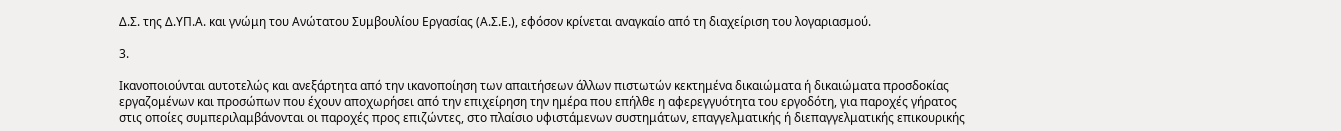Δ.Σ. της Δ.ΥΠ.Α. και γνώμη του Ανώτατου Συμβουλίου Εργασίας (Α.Σ.Ε.), εφόσον κρίνεται αναγκαίο από τη διαχείριση του λογαριασμού.

3.

Ικανοποιούνται αυτοτελώς και ανεξάρτητα από την ικανοποίηση των απαιτήσεων άλλων πιστωτών κεκτημένα δικαιώματα ή δικαιώματα προσδοκίας εργαζομένων και προσώπων που έχουν αποχωρήσει από την επιχείρηση την ημέρα που επήλθε η αφερεγγυότητα του εργοδότη, για παροχές γήρατος στις οποίες συμπεριλαμβάνονται οι παροχές προς επιζώντες, στο πλαίσιο υφιστάμενων συστημάτων, επαγγελματικής ή διεπαγγελματικής επικουρικής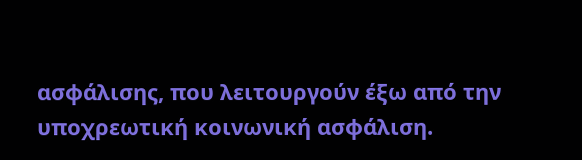ασφάλισης, που λειτουργούν έξω από την υποχρεωτική κοινωνική ασφάλιση.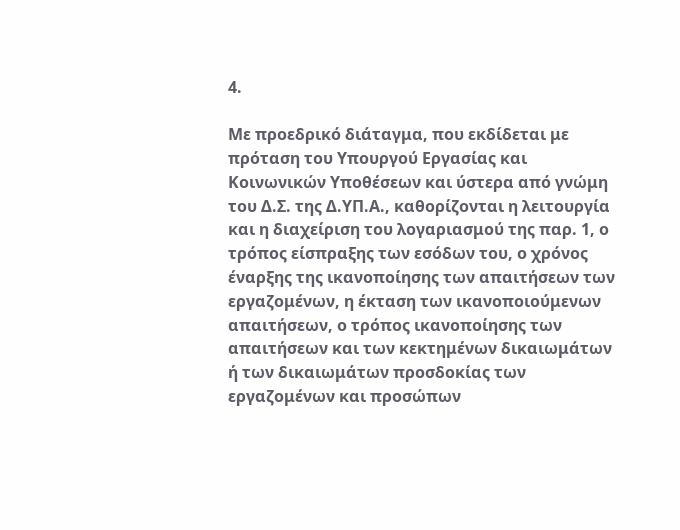4.

Με προεδρικό διάταγμα, που εκδίδεται με πρόταση του Υπουργού Εργασίας και Κοινωνικών Υποθέσεων και ύστερα από γνώμη του Δ.Σ. της Δ.ΥΠ.Α., καθορίζονται η λειτουργία και η διαχείριση του λογαριασμού της παρ. 1, ο τρόπος είσπραξης των εσόδων του, ο χρόνος έναρξης της ικανοποίησης των απαιτήσεων των εργαζομένων, η έκταση των ικανοποιούμενων απαιτήσεων, ο τρόπος ικανοποίησης των απαιτήσεων και των κεκτημένων δικαιωμάτων ή των δικαιωμάτων προσδοκίας των εργαζομένων και προσώπων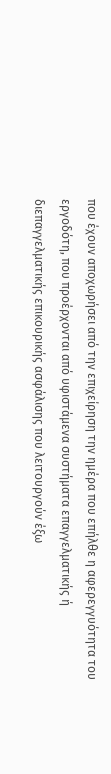που έχουν αποχωρήσει από την επιχείρηση την ημέρα που επήλθε η αφερεγγυότητα του εργοδότη, που προέρχονται από υφιστάμενα συστήματα επαγγελματικής ή διεπαγγελματικής επικουρικής ασφάλισης που λειτουργούν έξω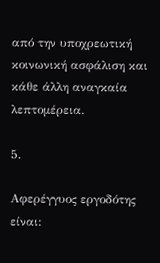από την υποχρεωτική κοινωνική ασφάλιση και κάθε άλλη αναγκαία λεπτομέρεια.

5.

Αφερέγγυος εργοδότης είναι: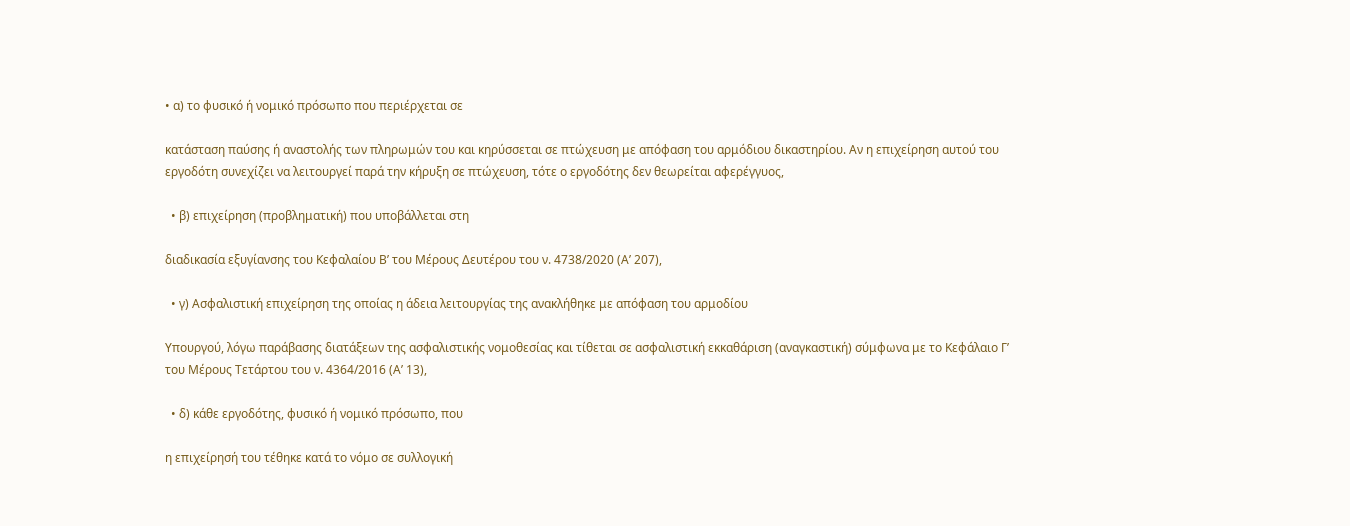• α) το φυσικό ή νομικό πρόσωπο που περιέρχεται σε

κατάσταση παύσης ή αναστολής των πληρωμών του και κηρύσσεται σε πτώχευση με απόφαση του αρμόδιου δικαστηρίου. Αν η επιχείρηση αυτού του εργοδότη συνεχίζει να λειτουργεί παρά την κήρυξη σε πτώχευση, τότε ο εργοδότης δεν θεωρείται αφερέγγυος,

  • β) επιχείρηση (προβληματική) που υποβάλλεται στη

διαδικασία εξυγίανσης του Κεφαλαίου Β’ του Μέρους Δευτέρου του ν. 4738/2020 (Α’ 207),

  • γ) Ασφαλιστική επιχείρηση της οποίας η άδεια λειτουργίας της ανακλήθηκε με απόφαση του αρμοδίου

Υπουργού, λόγω παράβασης διατάξεων της ασφαλιστικής νομοθεσίας και τίθεται σε ασφαλιστική εκκαθάριση (αναγκαστική) σύμφωνα με το Κεφάλαιο Γ’ του Μέρους Τετάρτου του ν. 4364/2016 (Α’ 13),

  • δ) κάθε εργοδότης, φυσικό ή νομικό πρόσωπο, που

η επιχείρησή του τέθηκε κατά το νόμο σε συλλογική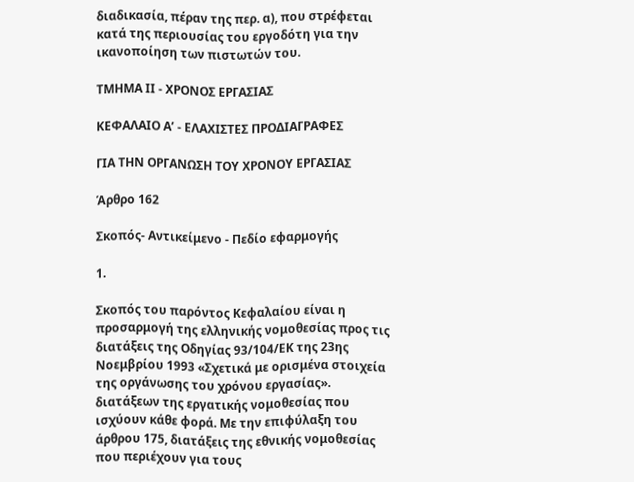διαδικασία, πέραν της περ. α), που στρέφεται κατά της περιουσίας του εργοδότη για την ικανοποίηση των πιστωτών του.

ΤΜΗΜΑ ΙΙ - ΧΡΟΝΟΣ ΕΡΓΑΣΙΑΣ

ΚΕΦΑΛΑΙΟ Α’ - ΕΛΑΧΙΣΤΕΣ ΠΡΟΔΙΑΓΡΑΦΕΣ

ΓΙΑ ΤΗΝ ΟΡΓΑΝΩΣΗ ΤΟΥ ΧΡΟΝΟΥ ΕΡΓΑΣΙΑΣ

Άρθρο 162

Σκοπός- Αντικείμενο - Πεδίο εφαρμογής

1.

Σκοπός του παρόντος Κεφαλαίου είναι η προσαρμογή της ελληνικής νομοθεσίας προς τις διατάξεις της Οδηγίας 93/104/ΕΚ της 23ης Νοεμβρίου 1993 «Σχετικά με ορισμένα στοιχεία της οργάνωσης του χρόνου εργασίας». διατάξεων της εργατικής νομοθεσίας που ισχύουν κάθε φορά. Με την επιφύλαξη του άρθρου 175, διατάξεις της εθνικής νομοθεσίας που περιέχουν για τους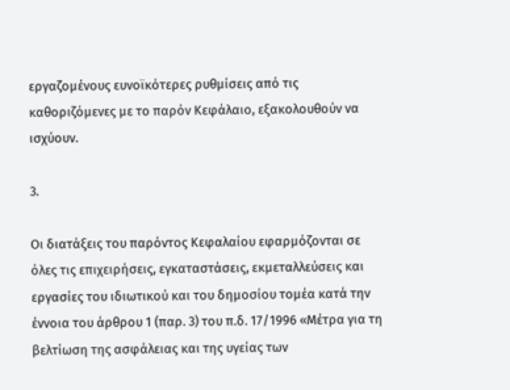εργαζομένους ευνοϊκότερες ρυθμίσεις από τις καθοριζόμενες με το παρόν Κεφάλαιο, εξακολουθούν να ισχύουν.

3.

Οι διατάξεις του παρόντος Κεφαλαίου εφαρμόζονται σε όλες τις επιχειρήσεις, εγκαταστάσεις, εκμεταλλεύσεις και εργασίες του ιδιωτικού και του δημοσίου τομέα κατά την έννοια του άρθρου 1 (παρ. 3) του π.δ. 17/1996 «Μέτρα για τη βελτίωση της ασφάλειας και της υγείας των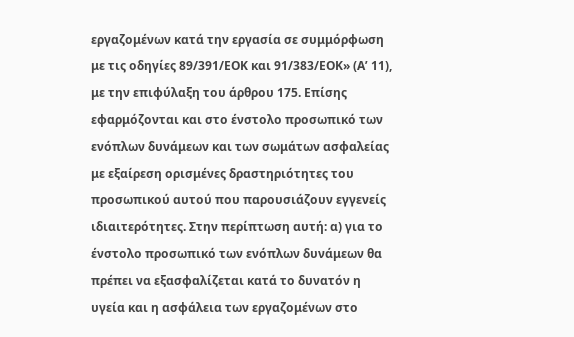εργαζομένων κατά την εργασία σε συμμόρφωση με τις οδηγίες 89/391/ΕΟΚ και 91/383/ΕΟΚ» (Α’ 11), με την επιφύλαξη του άρθρου 175. Επίσης εφαρμόζονται και στο ένστολο προσωπικό των ενόπλων δυνάμεων και των σωμάτων ασφαλείας με εξαίρεση ορισμένες δραστηριότητες του προσωπικού αυτού που παρουσιάζουν εγγενείς ιδιαιτερότητες. Στην περίπτωση αυτή: α) για το ένστολο προσωπικό των ενόπλων δυνάμεων θα πρέπει να εξασφαλίζεται κατά το δυνατόν η υγεία και η ασφάλεια των εργαζομένων στο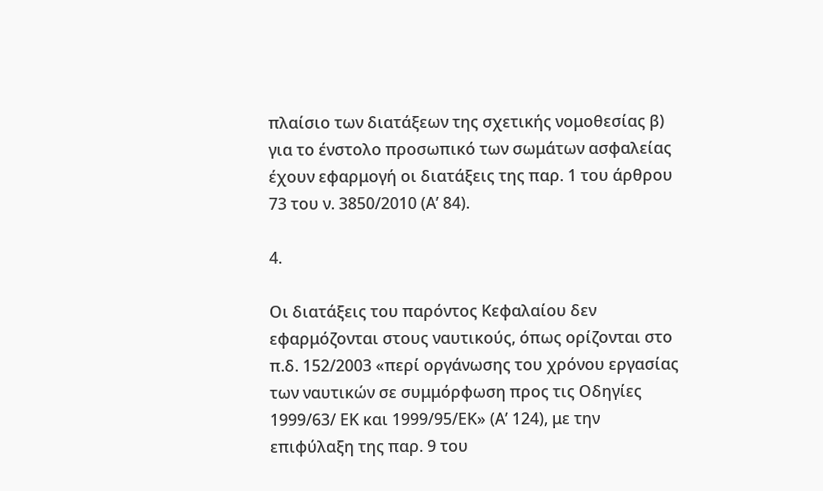πλαίσιο των διατάξεων της σχετικής νομοθεσίας β) για το ένστολο προσωπικό των σωμάτων ασφαλείας έχουν εφαρμογή οι διατάξεις της παρ. 1 του άρθρου 73 του ν. 3850/2010 (Α’ 84).

4.

Οι διατάξεις του παρόντος Κεφαλαίου δεν εφαρμόζονται στους ναυτικούς, όπως ορίζονται στο π.δ. 152/2003 «περί οργάνωσης του χρόνου εργασίας των ναυτικών σε συμμόρφωση προς τις Οδηγίες 1999/63/ ΕΚ και 1999/95/ΕΚ» (Α’ 124), με την επιφύλαξη της παρ. 9 του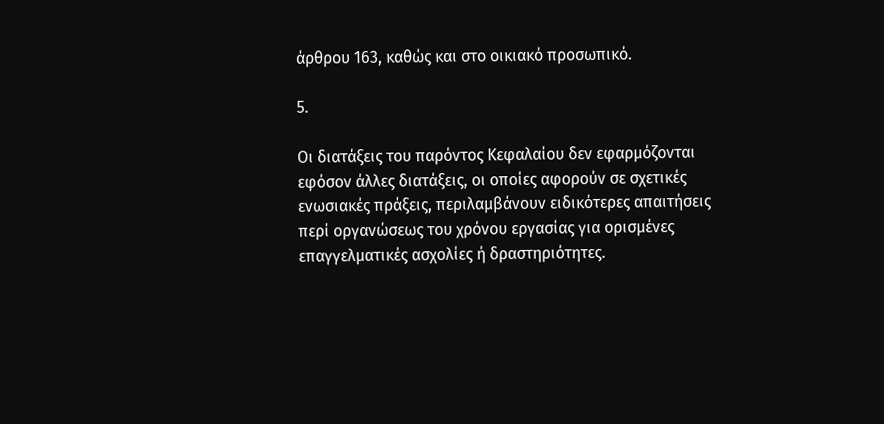άρθρου 163, καθώς και στο οικιακό προσωπικό.

5.

Οι διατάξεις του παρόντος Κεφαλαίου δεν εφαρμόζονται εφόσον άλλες διατάξεις, οι οποίες αφορούν σε σχετικές ενωσιακές πράξεις, περιλαμβάνουν ειδικότερες απαιτήσεις περί οργανώσεως του χρόνου εργασίας για ορισμένες επαγγελματικές ασχολίες ή δραστηριότητες.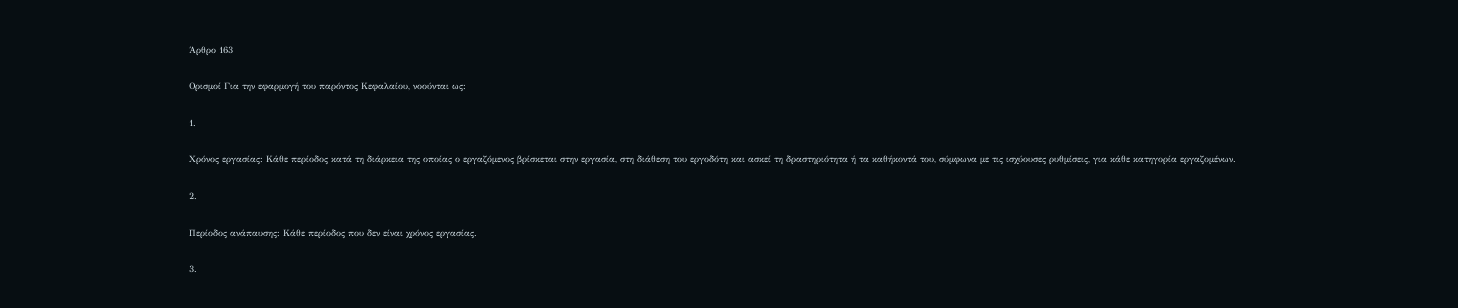Άρθρο 163

Ορισμοί Για την εφαρμογή του παρόντος Κεφαλαίου, νοούνται ως:

1.

Χρόνος εργασίας: Κάθε περίοδος κατά τη διάρκεια της οποίας ο εργαζόμενος βρίσκεται στην εργασία, στη διάθεση του εργοδότη και ασκεί τη δραστηριότητα ή τα καθήκοντά του, σύμφωνα με τις ισχύουσες ρυθμίσεις, για κάθε κατηγορία εργαζομένων.

2.

Περίοδος ανάπαυσης: Κάθε περίοδος που δεν είναι χρόνος εργασίας.

3.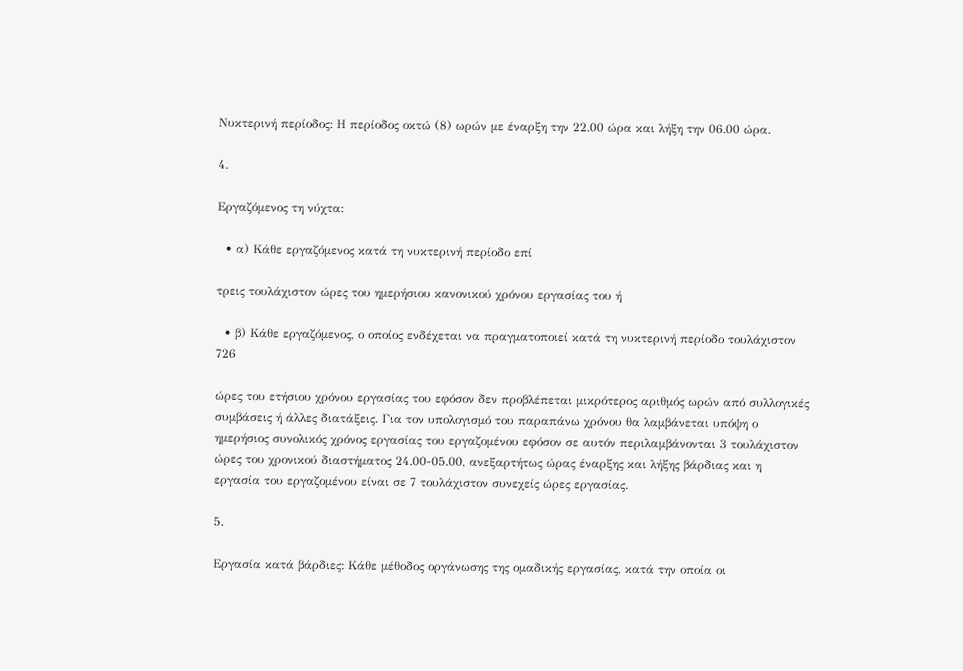Νυκτερινή περίοδος: Η περίοδος οκτώ (8) ωρών με έναρξη την 22.00 ώρα και λήξη την 06.00 ώρα.

4.

Εργαζόμενος τη νύχτα:

  • α) Κάθε εργαζόμενος κατά τη νυκτερινή περίοδο επί

τρεις τουλάχιστον ώρες του ημερήσιου κανονικού χρόνου εργασίας του ή

  • β) Κάθε εργαζόμενος, ο οποίος ενδέχεται να πραγματοποιεί κατά τη νυκτερινή περίοδο τουλάχιστον 726

ώρες του ετήσιου χρόνου εργασίας του εφόσον δεν προβλέπεται μικρότερος αριθμός ωρών από συλλογικές συμβάσεις ή άλλες διατάξεις. Για τον υπολογισμό του παραπάνω χρόνου θα λαμβάνεται υπόψη ο ημερήσιος συνολικός χρόνος εργασίας του εργαζομένου εφόσον σε αυτόν περιλαμβάνονται 3 τουλάχιστον ώρες του χρονικού διαστήματος 24.00-05.00, ανεξαρτήτως ώρας έναρξης και λήξης βάρδιας και η εργασία του εργαζομένου είναι σε 7 τουλάχιστον συνεχείς ώρες εργασίας.

5.

Εργασία κατά βάρδιες: Κάθε μέθοδος οργάνωσης της ομαδικής εργασίας, κατά την οποία οι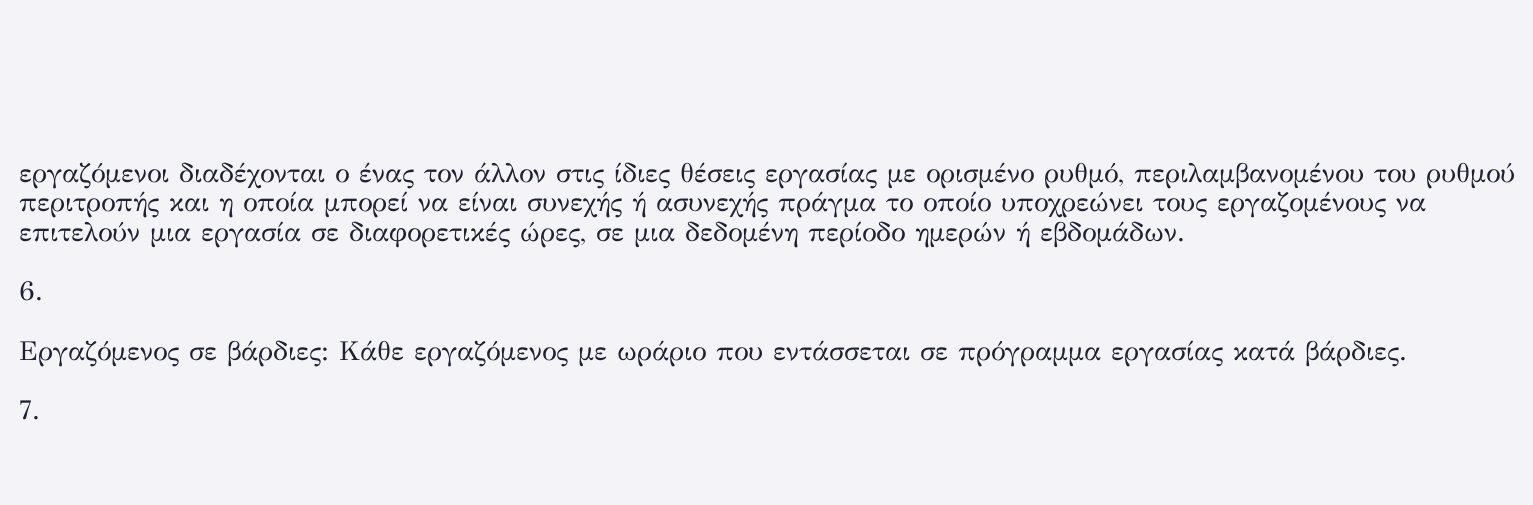εργαζόμενοι διαδέχονται ο ένας τον άλλον στις ίδιες θέσεις εργασίας με ορισμένο ρυθμό, περιλαμβανομένου του ρυθμού περιτροπής και η οποία μπορεί να είναι συνεχής ή ασυνεχής πράγμα το οποίο υποχρεώνει τους εργαζομένους να επιτελούν μια εργασία σε διαφορετικές ώρες, σε μια δεδομένη περίοδο ημερών ή εβδομάδων.

6.

Εργαζόμενος σε βάρδιες: Κάθε εργαζόμενος με ωράριο που εντάσσεται σε πρόγραμμα εργασίας κατά βάρδιες.

7.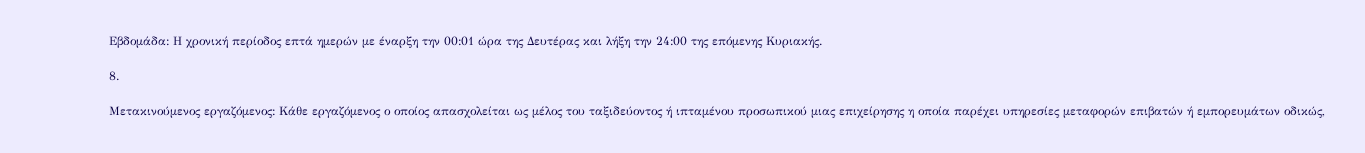Εβδομάδα: Η χρονική περίοδος επτά ημερών με έναρξη την 00:01 ώρα της Δευτέρας και λήξη την 24:00 της επόμενης Κυριακής.

8.

Μετακινούμενος εργαζόμενος: Κάθε εργαζόμενος ο οποίος απασχολείται ως μέλος του ταξιδεύοντος ή ιπταμένου προσωπικού μιας επιχείρησης η οποία παρέχει υπηρεσίες μεταφορών επιβατών ή εμπορευμάτων οδικώς,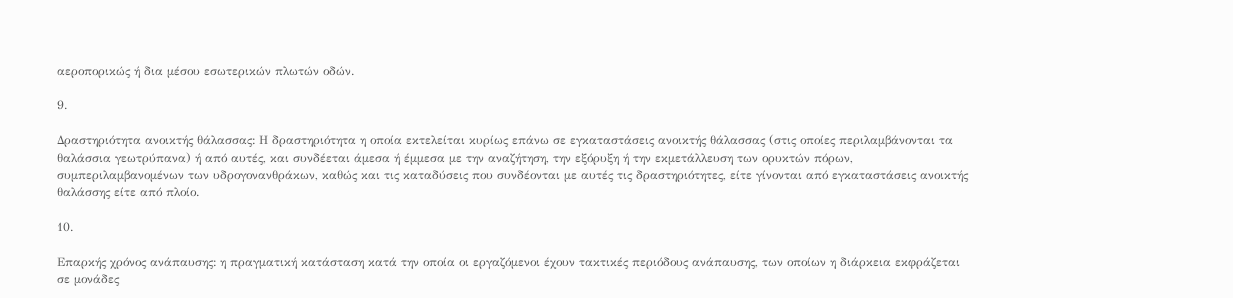αεροπορικώς ή δια μέσου εσωτερικών πλωτών οδών.

9.

Δραστηριότητα ανοικτής θάλασσας: Η δραστηριότητα η οποία εκτελείται κυρίως επάνω σε εγκαταστάσεις ανοικτής θάλασσας (στις οποίες περιλαμβάνονται τα θαλάσσια γεωτρύπανα) ή από αυτές, και συνδέεται άμεσα ή έμμεσα με την αναζήτηση, την εξόρυξη ή την εκμετάλλευση των ορυκτών πόρων, συμπεριλαμβανομένων των υδρογονανθράκων, καθώς και τις καταδύσεις που συνδέονται με αυτές τις δραστηριότητες, είτε γίνονται από εγκαταστάσεις ανοικτής θαλάσσης είτε από πλοίο.

10.

Επαρκής χρόνος ανάπαυσης: η πραγματική κατάσταση κατά την οποία οι εργαζόμενοι έχουν τακτικές περιόδους ανάπαυσης, των οποίων η διάρκεια εκφράζεται σε μονάδες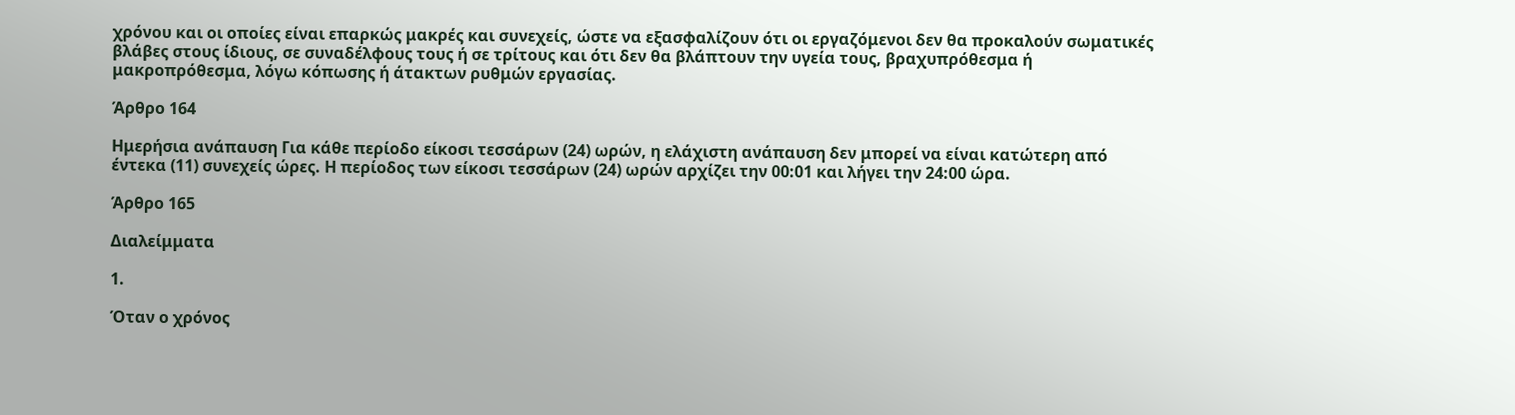χρόνου και οι οποίες είναι επαρκώς μακρές και συνεχείς, ώστε να εξασφαλίζουν ότι οι εργαζόμενοι δεν θα προκαλούν σωματικές βλάβες στους ίδιους, σε συναδέλφους τους ή σε τρίτους και ότι δεν θα βλάπτουν την υγεία τους, βραχυπρόθεσμα ή μακροπρόθεσμα, λόγω κόπωσης ή άτακτων ρυθμών εργασίας.

Άρθρο 164

Ημερήσια ανάπαυση Για κάθε περίοδο είκοσι τεσσάρων (24) ωρών, η ελάχιστη ανάπαυση δεν μπορεί να είναι κατώτερη από έντεκα (11) συνεχείς ώρες. Η περίοδος των είκοσι τεσσάρων (24) ωρών αρχίζει την 00:01 και λήγει την 24:00 ώρα.

Άρθρο 165

Διαλείμματα

1.

Όταν ο χρόνος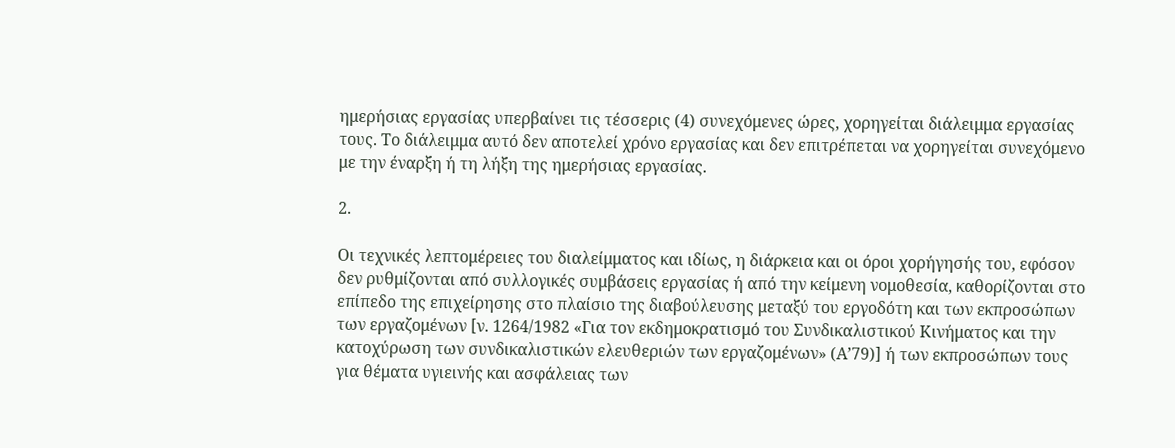ημερήσιας εργασίας υπερβαίνει τις τέσσερις (4) συνεχόμενες ώρες, χορηγείται διάλειμμα εργασίας τους. Το διάλειμμα αυτό δεν αποτελεί χρόνο εργασίας και δεν επιτρέπεται να χορηγείται συνεχόμενο με την έναρξη ή τη λήξη της ημερήσιας εργασίας.

2.

Οι τεχνικές λεπτομέρειες του διαλείμματος και ιδίως, η διάρκεια και οι όροι χορήγησής του, εφόσον δεν ρυθμίζονται από συλλογικές συμβάσεις εργασίας ή από την κείμενη νομοθεσία, καθορίζονται στο επίπεδο της επιχείρησης στο πλαίσιο της διαβούλευσης μεταξύ του εργοδότη και των εκπροσώπων των εργαζομένων [ν. 1264/1982 «Για τον εκδημοκρατισμό του Συνδικαλιστικού Κινήματος και την κατοχύρωση των συνδικαλιστικών ελευθεριών των εργαζομένων» (Α’79)] ή των εκπροσώπων τους για θέματα υγιεινής και ασφάλειας των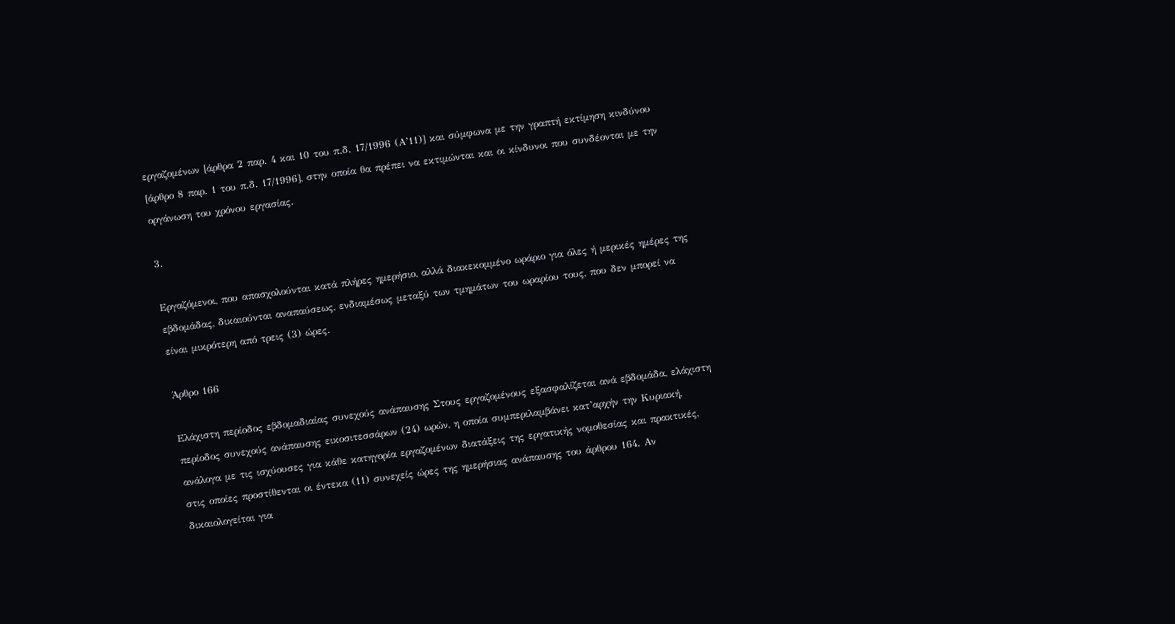εργαζομένων [άρθρα 2 παρ. 4 και 10 του π.δ. 17/1996 (Α’11)] και σύμφωνα με την γραπτή εκτίμηση κινδύνου [άρθρο 8 παρ. 1 του π.δ. 17/1996], στην οποία θα πρέπει να εκτιμώνται και οι κίνδυνοι που συνδέονται με την οργάνωση του χρόνου εργασίας.

3.

Εργαζόμενοι, που απασχολούνται κατά πλήρες ημερήσιο, αλλά διακεκομμένο ωράριο για όλες ή μερικές ημέρες της εβδομάδας, δικαιούνται αναπαύσεως, ενδιαμέσως μεταξύ των τμημάτων του ωραρίου τους, που δεν μπορεί να είναι μικρότερη από τρεις (3) ώρες.

Άρθρο 166

Ελάχιστη περίοδος εβδομαδιαίας συνεχούς ανάπαυσης Στους εργαζομένους εξασφαλίζεται ανά εβδομάδα, ελάχιστη περίοδος συνεχούς ανάπαυσης εικοσιτεσσάρων (24) ωρών, η οποία συμπεριλαμβάνει κατ’αρχήν την Κυριακή, ανάλογα με τις ισχύουσες για κάθε κατηγορία εργαζομένων διατάξεις της εργατικής νομοθεσίας και πρακτικές, στις οποίες προστίθενται οι έντεκα (11) συνεχείς ώρες της ημερήσιας ανάπαυσης του άρθρου 164. Αν δικαιολογείται για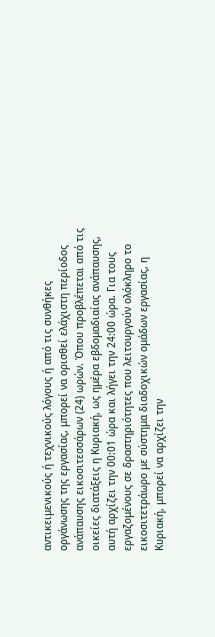αντικειμενικούς ή τεχνικούς λόγους ή από τις συνθήκες οργάνωσης της εργασίας, μπορεί να ορισθεί ελάχιστη περίοδος ανάπαυσης εικοσιτεσσάρων (24) ωρών. Όπου προβλέπεται από τις οικείες διατάξεις η Κυριακή, ως ημέρα εβδομαδιαίας ανάπαυσης, αυτή αρχίζει την 00:01 ώρα και λήγει την 24:00 ώρα. Για τους εργαζομένους σε δραστηριότητες που λειτουργούν ολόκληρο το εικοσιτετράωρο με σύστημα διαδοχικών ομάδων εργασίας, η Κυριακή, μπορεί να αρχίζει την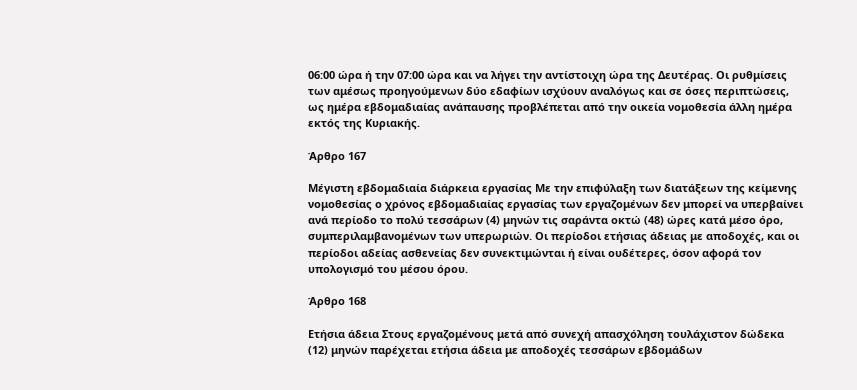06:00 ώρα ή την 07:00 ώρα και να λήγει την αντίστοιχη ώρα της Δευτέρας. Οι ρυθμίσεις των αμέσως προηγούμενων δύο εδαφίων ισχύουν αναλόγως και σε όσες περιπτώσεις, ως ημέρα εβδομαδιαίας ανάπαυσης προβλέπεται από την οικεία νομοθεσία άλλη ημέρα εκτός της Κυριακής.

Άρθρο 167

Μέγιστη εβδομαδιαία διάρκεια εργασίας Με την επιφύλαξη των διατάξεων της κείμενης νομοθεσίας ο χρόνος εβδομαδιαίας εργασίας των εργαζομένων δεν μπορεί να υπερβαίνει ανά περίοδο το πολύ τεσσάρων (4) μηνών τις σαράντα οκτώ (48) ώρες κατά μέσο όρο, συμπεριλαμβανομένων των υπερωριών. Οι περίοδοι ετήσιας άδειας με αποδοχές, και οι περίοδοι αδείας ασθενείας δεν συνεκτιμώνται ή είναι ουδέτερες, όσον αφορά τον υπολογισμό του μέσου όρου.

Άρθρο 168

Ετήσια άδεια Στους εργαζομένους μετά από συνεχή απασχόληση τουλάχιστον δώδεκα (12) μηνών παρέχεται ετήσια άδεια με αποδοχές τεσσάρων εβδομάδων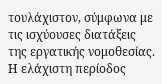τουλάχιστον, σύμφωνα με τις ισχύουσες διατάξεις της εργατικής νομοθεσίας. Η ελάχιστη περίοδος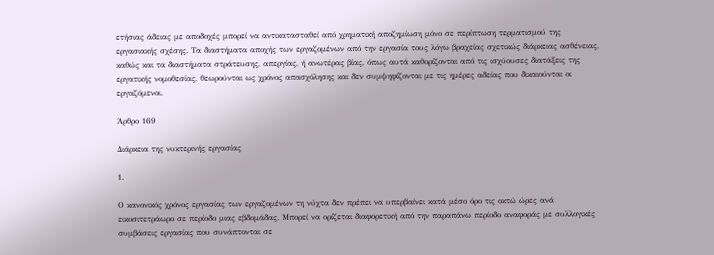ετήσιας άδειας με αποδοχές μπορεί να αντικατασταθεί από χρηματική αποζημίωση μόνο σε περίπτωση τερματισμού της εργασιακής σχέσης. Τα διαστήματα αποχής των εργαζομένων από την εργασία τους λόγω βραχείας σχετικώς διάρκειας ασθένειας, καθώς και τα διαστήματα στράτευσης, απεργίας, ή ανωτέρας βίας, όπως αυτά καθορίζονται από τις ισχύουσες διατάξεις της εργατικής νομοθεσίας, θεωρούνται ως χρόνος απασχόλησης και δεν συμψηφίζονται με τις ημέρες αδείας που δικαιούνται οι εργαζόμενοι.

Άρθρο 169

Διάρκεια της νυκτερινής εργασίας

1.

Ο κανονικός χρόνος εργασίας των εργαζομένων τη νύχτα δεν πρέπει να υπερβαίνει κατά μέσο όρο τις οκτώ ώρες ανά εικοσιτετράωρο σε περίοδο μιας εβδομάδας. Μπορεί να ορίζεται διαφορετική από την παραπάνω περίοδο αναφοράς με συλλογικές συμβάσεις εργασίας που συνάπτονται σε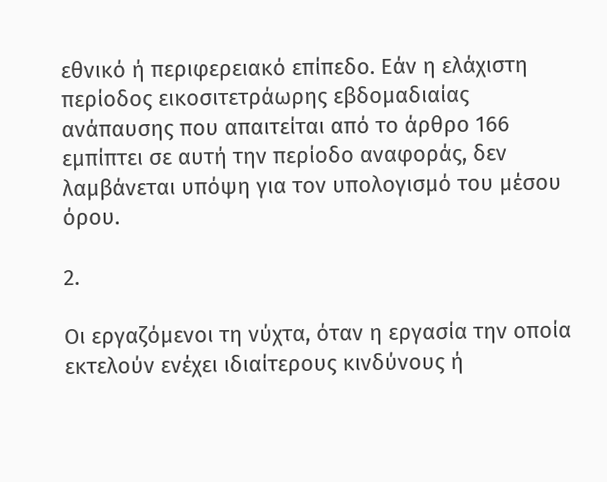εθνικό ή περιφερειακό επίπεδο. Εάν η ελάχιστη περίοδος εικοσιτετράωρης εβδομαδιαίας ανάπαυσης που απαιτείται από το άρθρο 166 εμπίπτει σε αυτή την περίοδο αναφοράς, δεν λαμβάνεται υπόψη για τον υπολογισμό του μέσου όρου.

2.

Οι εργαζόμενοι τη νύχτα, όταν η εργασία την οποία εκτελούν ενέχει ιδιαίτερους κινδύνους ή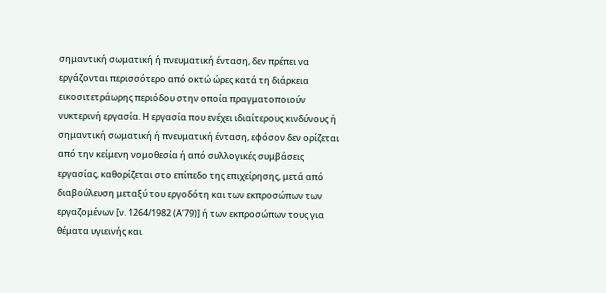σημαντική σωματική ή πνευματική ένταση, δεν πρέπει να εργάζονται περισσότερο από οκτώ ώρες κατά τη διάρκεια εικοσιτετράωρης περιόδου στην οποία πραγματοποιούν νυκτερινή εργασία. Η εργασία που ενέχει ιδιαίτερους κινδύνους ή σημαντική σωματική ή πνευματική ένταση, εφόσον δεν ορίζεται από την κείμενη νομοθεσία ή από συλλογικές συμβάσεις εργασίας, καθορίζεται στο επίπεδο της επιχείρησης, μετά από διαβούλευση μεταξύ του εργοδότη και των εκπροσώπων των εργαζομένων [ν. 1264/1982 (Α’79)] ή των εκπροσώπων τους για θέματα υγιεινής και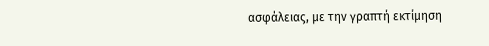ασφάλειας, με την γραπτή εκτίμηση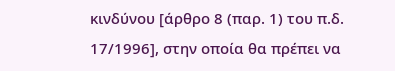κινδύνου [άρθρο 8 (παρ. 1) του π.δ. 17/1996], στην οποία θα πρέπει να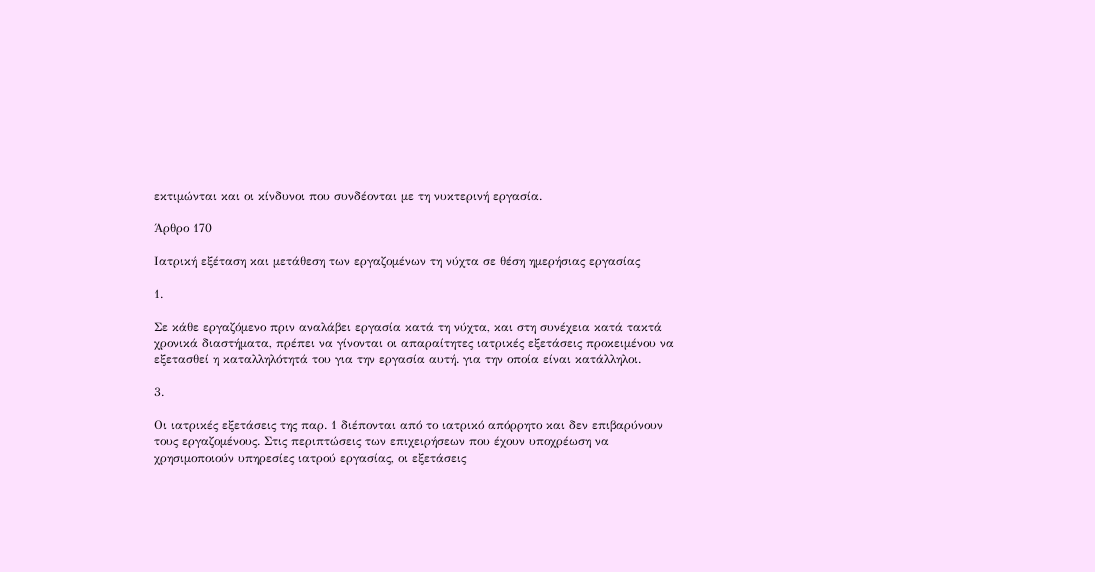εκτιμώνται και οι κίνδυνοι που συνδέονται με τη νυκτερινή εργασία.

Άρθρο 170

Ιατρική εξέταση και μετάθεση των εργαζομένων τη νύχτα σε θέση ημερήσιας εργασίας

1.

Σε κάθε εργαζόμενο πριν αναλάβει εργασία κατά τη νύχτα, και στη συνέχεια κατά τακτά χρονικά διαστήματα, πρέπει να γίνονται οι απαραίτητες ιατρικές εξετάσεις προκειμένου να εξετασθεί η καταλληλότητά του για την εργασία αυτή. για την οποία είναι κατάλληλοι.

3.

Οι ιατρικές εξετάσεις της παρ. 1 διέπονται από το ιατρικό απόρρητο και δεν επιβαρύνουν τους εργαζομένους. Στις περιπτώσεις των επιχειρήσεων που έχουν υποχρέωση να χρησιμοποιούν υπηρεσίες ιατρού εργασίας, οι εξετάσεις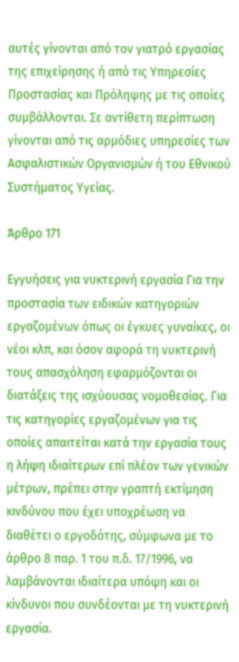αυτές γίνονται από τον γιατρό εργασίας της επιχείρησης ή από τις Υπηρεσίες Προστασίας και Πρόληψης με τις οποίες συμβάλλονται. Σε αντίθετη περίπτωση γίνονται από τις αρμόδιες υπηρεσίες των Ασφαλιστικών Οργανισμών ή του Εθνικού Συστήματος Υγείας.

Άρθρο 171

Εγγυήσεις για νυκτερινή εργασία Για την προστασία των ειδικών κατηγοριών εργαζομένων όπως οι έγκυες γυναίκες, οι νέοι κλπ, και όσον αφορά τη νυκτερινή τους απασχόληση εφαρμόζονται οι διατάξεις της ισχύουσας νομοθεσίας. Για τις κατηγορίες εργαζομένων για τις οποίες απαιτείται κατά την εργασία τους η λήψη ιδιαίτερων επί πλέον των γενικών μέτρων, πρέπει στην γραπτή εκτίμηση κινδύνου που έχει υποχρέωση να διαθέτει ο εργοδότης, σύμφωνα με το άρθρο 8 παρ. 1 του π.δ. 17/1996, να λαμβάνονται ιδιαίτερα υπόψη και οι κίνδυνοι που συνδέονται με τη νυκτερινή εργασία.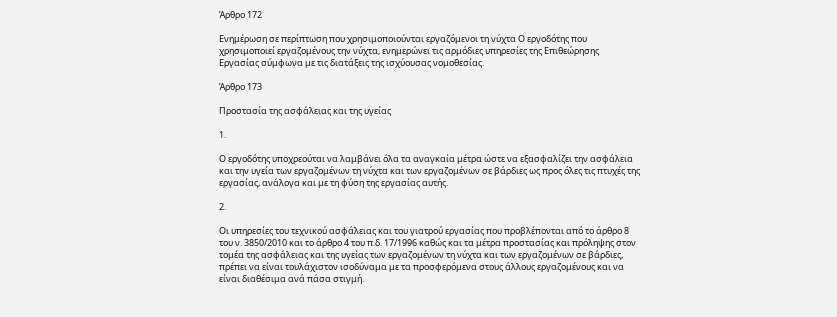Άρθρο 172

Ενημέρωση σε περίπτωση που χρησιμοποιούνται εργαζόμενοι τη νύχτα Ο εργοδότης που χρησιμοποιεί εργαζομένους την νύχτα, ενημερώνει τις αρμόδιες υπηρεσίες της Επιθεώρησης Εργασίας σύμφωνα με τις διατάξεις της ισχύουσας νομοθεσίας.

Άρθρο 173

Προστασία της ασφάλειας και της υγείας

1.

Ο εργοδότης υποχρεούται να λαμβάνει όλα τα αναγκαία μέτρα ώστε να εξασφαλίζει την ασφάλεια και την υγεία των εργαζομένων τη νύχτα και των εργαζομένων σε βάρδιες ως προς όλες τις πτυχές της εργασίας, ανάλογα και με τη φύση της εργασίας αυτής.

2.

Οι υπηρεσίες του τεχνικού ασφάλειας και του γιατρού εργασίας που προβλέπονται από το άρθρο 8 του ν. 3850/2010 και το άρθρο 4 του π.δ. 17/1996 καθώς και τα μέτρα προστασίας και πρόληψης στον τομέα της ασφάλειας και της υγείας των εργαζομένων τη νύχτα και των εργαζομένων σε βάρδιες, πρέπει να είναι τουλάχιστον ισοδύναμα με τα προσφερόμενα στους άλλους εργαζομένους και να είναι διαθέσιμα ανά πάσα στιγμή.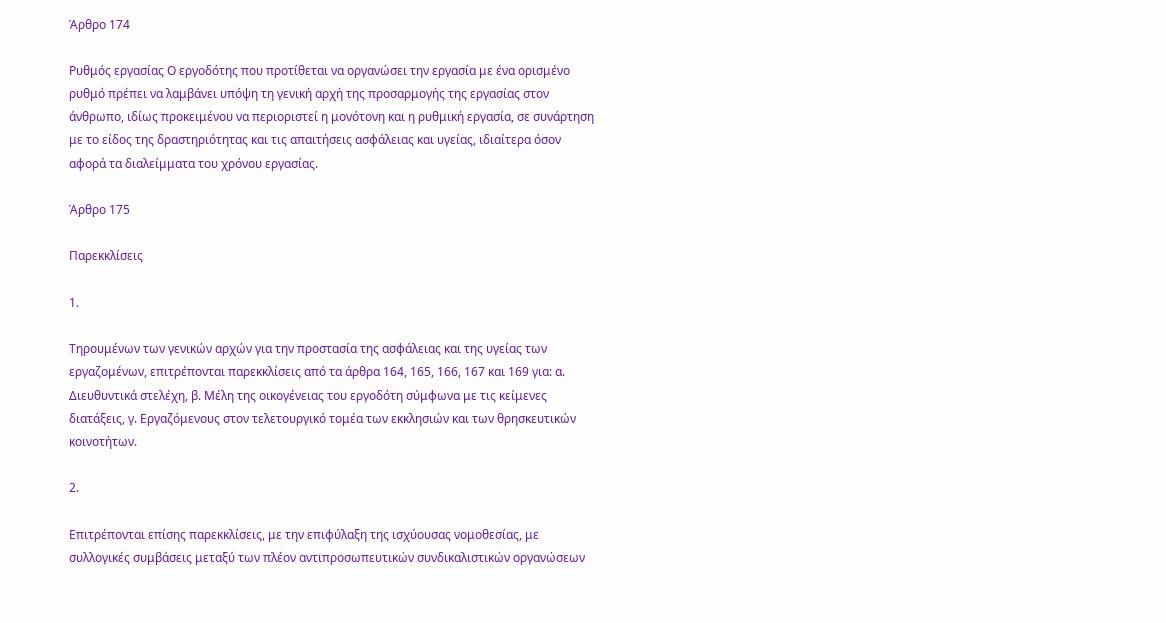Άρθρο 174

Ρυθμός εργασίας Ο εργοδότης που προτίθεται να οργανώσει την εργασία με ένα ορισμένο ρυθμό πρέπει να λαμβάνει υπόψη τη γενική αρχή της προσαρμογής της εργασίας στον άνθρωπο, ιδίως προκειμένου να περιοριστεί η μονότονη και η ρυθμική εργασία, σε συνάρτηση με το είδος της δραστηριότητας και τις απαιτήσεις ασφάλειας και υγείας, ιδιαίτερα όσον αφορά τα διαλείμματα του χρόνου εργασίας.

Άρθρο 175

Παρεκκλίσεις

1.

Τηρουμένων των γενικών αρχών για την προστασία της ασφάλειας και της υγείας των εργαζομένων, επιτρέπονται παρεκκλίσεις από τα άρθρα 164, 165, 166, 167 και 169 για: α. Διευθυντικά στελέχη, β. Μέλη της οικογένειας του εργοδότη σύμφωνα με τις κείμενες διατάξεις, γ. Εργαζόμενους στον τελετουργικό τομέα των εκκλησιών και των θρησκευτικών κοινοτήτων.

2.

Επιτρέπονται επίσης παρεκκλίσεις, με την επιφύλαξη της ισχύουσας νομοθεσίας, με συλλογικές συμβάσεις μεταξύ των πλέον αντιπροσωπευτικών συνδικαλιστικών οργανώσεων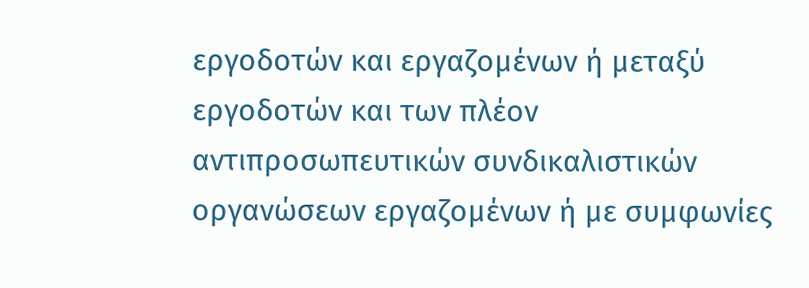εργοδοτών και εργαζομένων ή μεταξύ εργοδοτών και των πλέον αντιπροσωπευτικών συνδικαλιστικών οργανώσεων εργαζομένων ή με συμφωνίες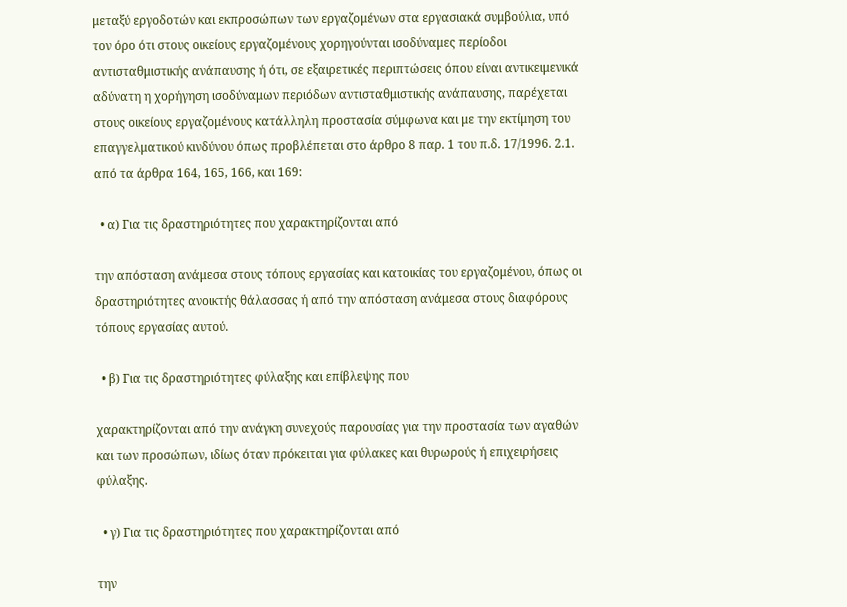μεταξύ εργοδοτών και εκπροσώπων των εργαζομένων στα εργασιακά συμβούλια, υπό τον όρο ότι στους οικείους εργαζομένους χορηγούνται ισοδύναμες περίοδοι αντισταθμιστικής ανάπαυσης ή ότι, σε εξαιρετικές περιπτώσεις όπου είναι αντικειμενικά αδύνατη η χορήγηση ισοδύναμων περιόδων αντισταθμιστικής ανάπαυσης, παρέχεται στους οικείους εργαζομένους κατάλληλη προστασία σύμφωνα και με την εκτίμηση του επαγγελματικού κινδύνου όπως προβλέπεται στο άρθρο 8 παρ. 1 του π.δ. 17/1996. 2.1. από τα άρθρα 164, 165, 166, και 169:

  • α) Για τις δραστηριότητες που χαρακτηρίζονται από

την απόσταση ανάμεσα στους τόπους εργασίας και κατοικίας του εργαζομένου, όπως οι δραστηριότητες ανοικτής θάλασσας ή από την απόσταση ανάμεσα στους διαφόρους τόπους εργασίας αυτού.

  • β) Για τις δραστηριότητες φύλαξης και επίβλεψης που

χαρακτηρίζονται από την ανάγκη συνεχούς παρουσίας για την προστασία των αγαθών και των προσώπων, ιδίως όταν πρόκειται για φύλακες και θυρωρούς ή επιχειρήσεις φύλαξης.

  • γ) Για τις δραστηριότητες που χαρακτηρίζονται από

την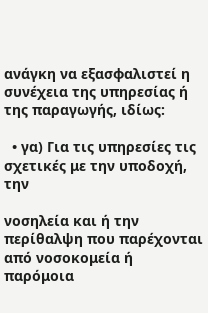ανάγκη να εξασφαλιστεί η συνέχεια της υπηρεσίας ή της παραγωγής, ιδίως:

  • γα) Για τις υπηρεσίες τις σχετικές με την υποδοχή, την

νοσηλεία και ή την περίθαλψη που παρέχονται από νοσοκομεία ή παρόμοια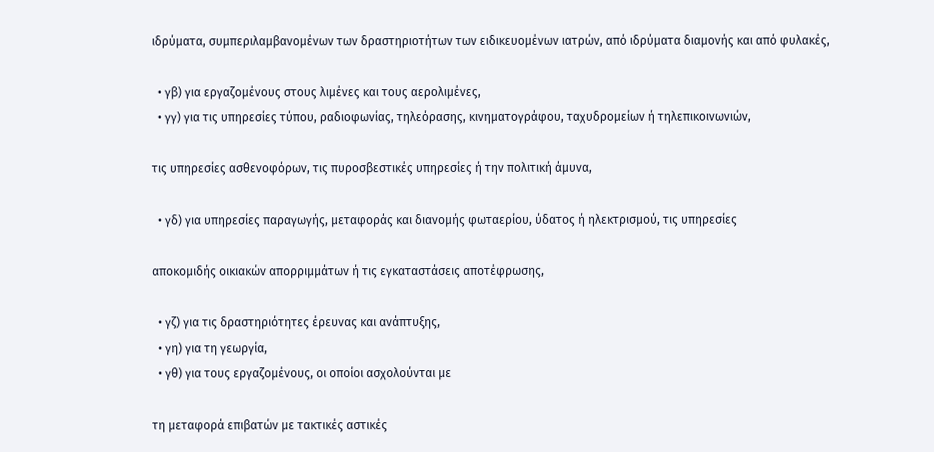ιδρύματα, συμπεριλαμβανομένων των δραστηριοτήτων των ειδικευομένων ιατρών, από ιδρύματα διαμονής και από φυλακές,

  • γβ) για εργαζομένους στους λιμένες και τους αερολιμένες,
  • γγ) για τις υπηρεσίες τύπου, ραδιοφωνίας, τηλεόρασης, κινηματογράφου, ταχυδρομείων ή τηλεπικοινωνιών,

τις υπηρεσίες ασθενοφόρων, τις πυροσβεστικές υπηρεσίες ή την πολιτική άμυνα,

  • γδ) για υπηρεσίες παραγωγής, μεταφοράς και διανομής φωταερίου, ύδατος ή ηλεκτρισμού, τις υπηρεσίες

αποκομιδής οικιακών απορριμμάτων ή τις εγκαταστάσεις αποτέφρωσης,

  • γζ) για τις δραστηριότητες έρευνας και ανάπτυξης,
  • γη) για τη γεωργία,
  • γθ) για τους εργαζομένους, οι οποίοι ασχολούνται με

τη μεταφορά επιβατών με τακτικές αστικές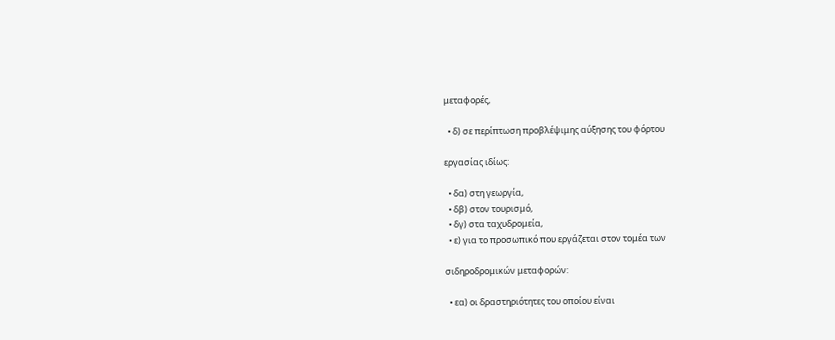μεταφορές,

  • δ) σε περίπτωση προβλέψιμης αύξησης του φόρτου

εργασίας ιδίως:

  • δα) στη γεωργία,
  • δβ) στον τουρισμό,
  • δγ) στα ταχυδρομεία,
  • ε) για το προσωπικό που εργάζεται στον τομέα των

σιδηροδρομικών μεταφορών:

  • εα) οι δραστηριότητες του οποίου είναι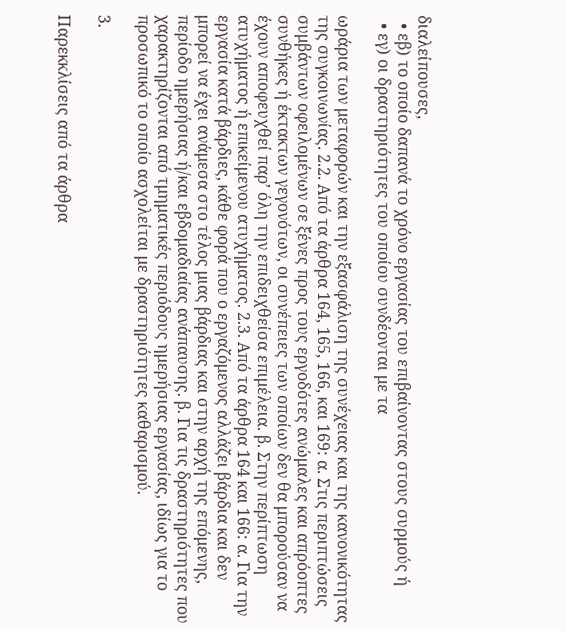διαλείπουσες,
  • εβ) το οποίο δαπανά το χρόνο εργασίας του επιβαίνοντας στους συρμούς ή
  • εγ) οι δραστηριότητες του οποίου συνδέονται με τα

ωράρια των μεταφορών και την εξασφάλιση της συνέχειας και της κανονικότητας της συγκοινωνίας. 2.2. Από τα άρθρα 164, 165, 166, και 169: α. Στις περιπτώσεις συμβάντων οφειλομένων σε ξένες προς τους εργοδότες ανώμαλες και απρόοπτες συνθήκες ή έκτακτων γεγονότων, οι συνέπειες των οποίων δεν θα μπορούσαν να έχουν αποφευχθεί παρ’ όλη την επιδειχθείσα επιμέλεια. β. Στην περίπτωση ατυχήματος ή επικείμενου ατυχήματος. 2.3. Από τα άρθρα 164 και 166: α. Για την εργασία κατά βάρδιες, κάθε φορά που ο εργαζόμενος αλλάζει βάρδια και δεν μπορεί να έχει ανάμεσα στο τέλος μιας βάρδιας και στην αρχή της επόμενης, περίοδο ημερήσιας ή/και εβδομαδιαίας ανάπαυσης. β. Για τις δραστηριότητες που χαρακτηρίζονται από τμηματικές περιόδους ημερήσιας εργασίας, ιδίως για το προσωπικό το οποίο ασχολείται με δραστηριότητες καθαρισμού.

3.

Παρεκκλίσεις από τα άρθρα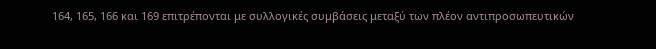164, 165, 166 και 169 επιτρέπονται με συλλογικές συμβάσεις μεταξύ των πλέον αντιπροσωπευτικών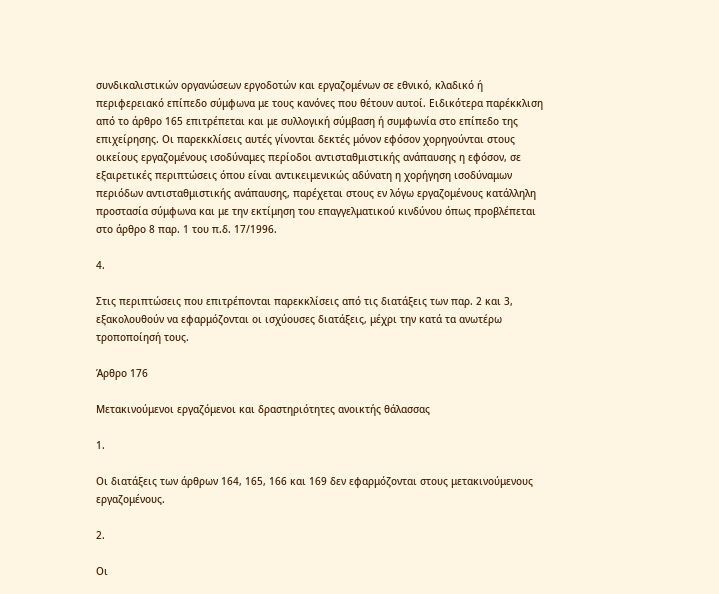συνδικαλιστικών οργανώσεων εργοδοτών και εργαζομένων σε εθνικό, κλαδικό ή περιφερειακό επίπεδο σύμφωνα με τους κανόνες που θέτουν αυτοί. Ειδικότερα παρέκκλιση από το άρθρο 165 επιτρέπεται και με συλλογική σύμβαση ή συμφωνία στο επίπεδο της επιχείρησης. Οι παρεκκλίσεις αυτές γίνονται δεκτές μόνον εφόσον χορηγούνται στους οικείους εργαζομένους ισοδύναμες περίοδοι αντισταθμιστικής ανάπαυσης η εφόσον, σε εξαιρετικές περιπτώσεις όπου είναι αντικειμενικώς αδύνατη η χορήγηση ισοδύναμων περιόδων αντισταθμιστικής ανάπαυσης, παρέχεται στους εν λόγω εργαζομένους κατάλληλη προστασία σύμφωνα και με την εκτίμηση του επαγγελματικού κινδύνου όπως προβλέπεται στο άρθρο 8 παρ. 1 του π.δ. 17/1996.

4.

Στις περιπτώσεις που επιτρέπονται παρεκκλίσεις από τις διατάξεις των παρ. 2 και 3, εξακολουθούν να εφαρμόζονται οι ισχύουσες διατάξεις, μέχρι την κατά τα ανωτέρω τροποποίησή τους.

Άρθρο 176

Μετακινούμενοι εργαζόμενοι και δραστηριότητες ανοικτής θάλασσας

1.

Οι διατάξεις των άρθρων 164, 165, 166 και 169 δεν εφαρμόζονται στους μετακινούμενους εργαζομένους.

2.

Οι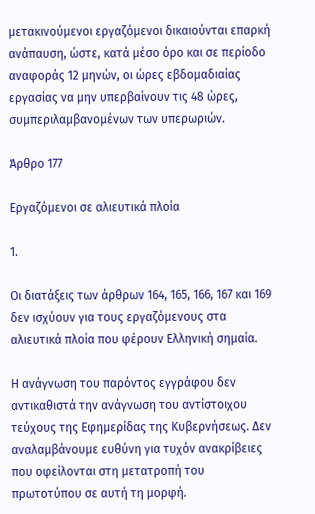μετακινούμενοι εργαζόμενοι δικαιούνται επαρκή ανάπαυση, ώστε, κατά μέσο όρο και σε περίοδο αναφοράς 12 μηνών, οι ώρες εβδομαδιαίας εργασίας να μην υπερβαίνουν τις 48 ώρες, συμπεριλαμβανομένων των υπερωριών.

Άρθρο 177

Εργαζόμενοι σε αλιευτικά πλοία

1.

Οι διατάξεις των άρθρων 164, 165, 166, 167 και 169 δεν ισχύουν για τους εργαζόμενους στα αλιευτικά πλοία που φέρουν Ελληνική σημαία.

Η ανάγνωση του παρόντος εγγράφου δεν αντικαθιστά την ανάγνωση του αντίστοιχου τεύχους της Εφημερίδας της Κυβερνήσεως. Δεν αναλαμβάνουμε ευθύνη για τυχόν ανακρίβειες που οφείλονται στη μετατροπή του πρωτοτύπου σε αυτή τη μορφή.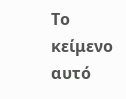Το κείμενο αυτό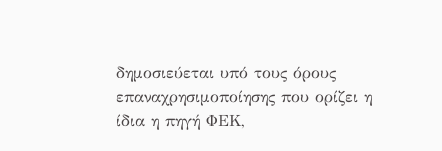δημοσιεύεται υπό τους όρους επαναχρησιμοποίησης που ορίζει η ίδια η πηγή ΦΕΚ,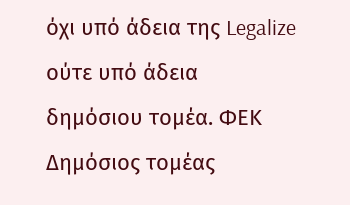όχι υπό άδεια της Legalize ούτε υπό άδεια δημόσιου τομέα. ΦΕΚ
Δημόσιος τομέας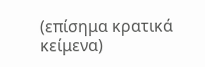(επίσημα κρατικά κείμενα)